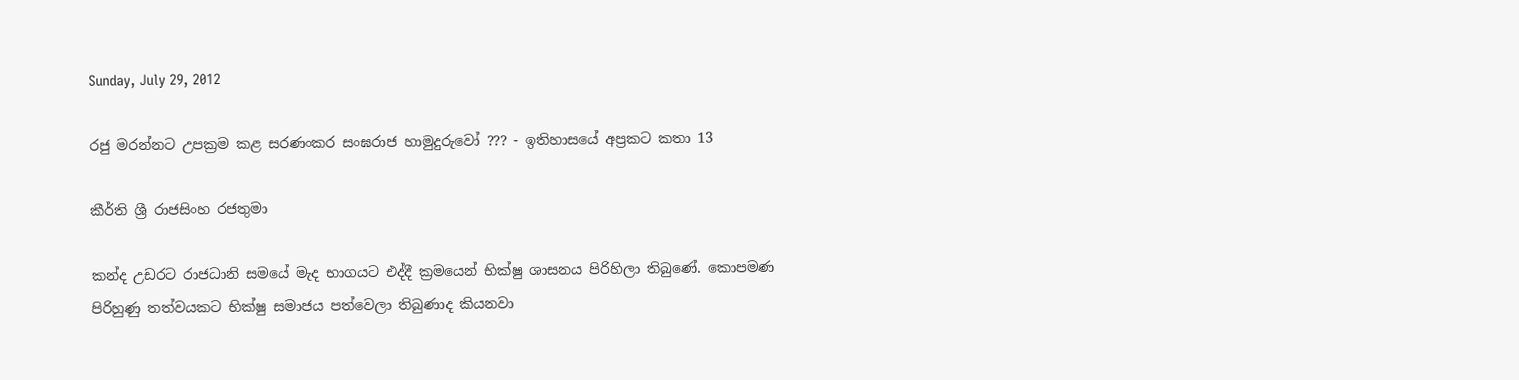Sunday, July 29, 2012

රජු මරන්නට උපක්‍රම කළ සරණංකර සංඝරාජ හාමුදුරුවෝ ??? - ඉතිහාසයේ අප්‍රකට කතා 13

කීර්ති ශ්‍රී රාජසිංහ රජතුමා

කන්ද උඩරට රාජධානි සමයේ මැද භාගයට එද්දී ක්‍රමයෙන් භික්ෂු ශාසනය පිරිහිලා තිබුණේ. කොපමණ පිරිහුණු තත්වයකට භික්ෂු සමාජය පත්වෙලා තිබුණාද කියනවා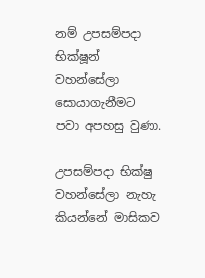නම් උපසම්පදා භික්ෂූන් වහන්සේලා සොයාගැනීමට පවා අපහසු වුණා.

උපසම්පදා භික්ෂු වහන්සේලා නැහැ කියන්නේ මාසිකව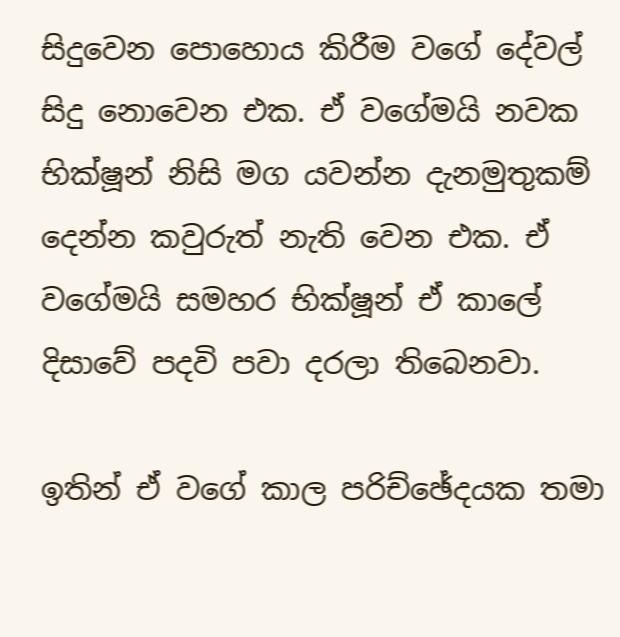සිදුවෙන පොහොය කිරීම වගේ දේවල් සිදු නොවෙන එක. ඒ වගේමයි නවක භික්ෂූන් නිසි මග යවන්න දැනමුතුකම් දෙන්න කවුරුත් නැති වෙන එක. ඒ වගේමයි සමහර භික්ෂූන් ඒ කාලේ දිසාවේ පදවි පවා දරලා තිබෙනවා.

ඉතින් ඒ වගේ කාල පරිච්ඡේදයක තමා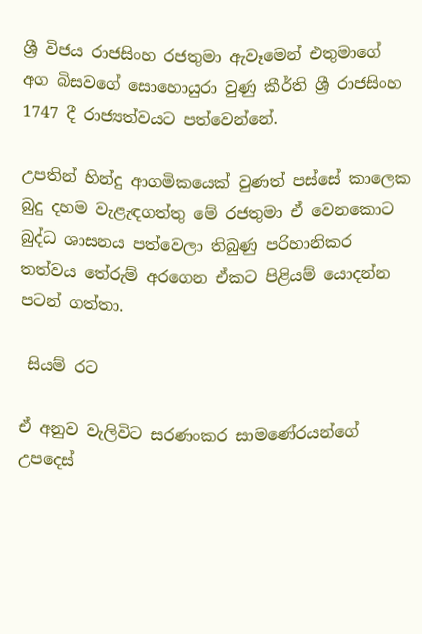ශ්‍රී විජය රාජසිංහ රජතුමා ඇවෑමෙන් එතුමාගේ අග බිසවගේ සොහොයුරා වුණු කීර්ති ශ්‍රී රාජසිංහ 1747 දී රාජ්‍යත්වයට පත්වෙන්නේ.

උපතින් හින්දු ආගමිකයෙක් වුණත් පස්සේ කාලෙක බුදු දහම වැළැඳගත්තු මේ රජතුමා ඒ වෙනකොට බුද්ධ ශාසනය පත්වෙලා තිබුණු පරිහානිකර තත්වය තේරුම් අරගෙන ඒකට පිළියම් යොදන්න පටන් ගත්තා.

 සියම් රට

ඒ අනුව වැලිවිට සරණංකර සාමණේරයන්ගේ උපදෙස්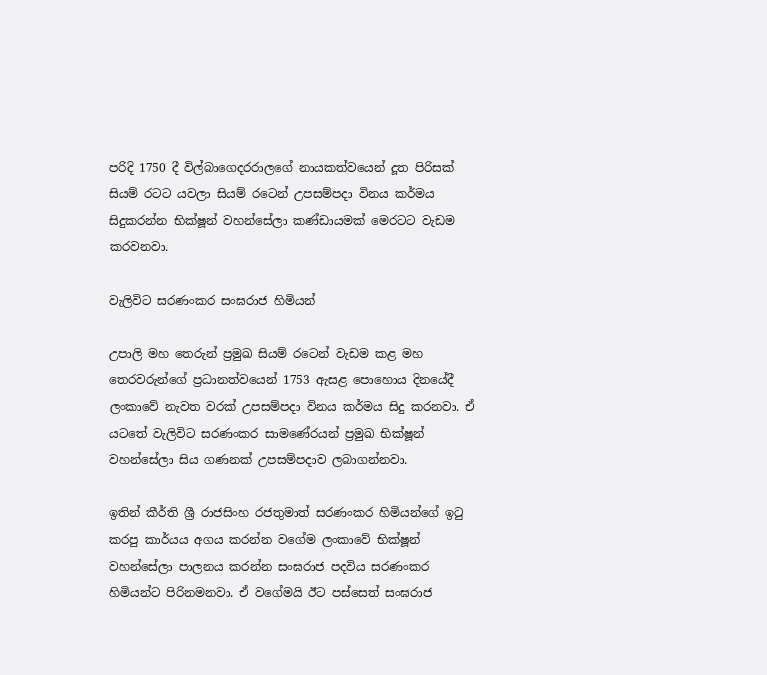පරිදි 1750 දී විල්බාගෙදරරාලගේ නායකත්වයෙන් දූත පිරිසක් සියම් රටට යවලා සියම් රටෙන් උපසම්පදා විනය කර්මය සිදුකරන්න භික්ෂූන් වහන්සේලා කණ්ඩායමක් මෙරටට වැඩම කරවනවා.

වැලිවිට සරණංකර සංඝරාජ හිමියන්

උපාලි මහ තෙරුන් ප්‍රමුඛ සියම් රටෙන් වැඩම කළ මහ තෙරවරුන්ගේ ප්‍රධානත්වයෙන් 1753 ඇසළ පොහොය දිනයේදී ලංකාවේ නැවත වරක් උපසම්පදා විනය කර්මය සිදු කරනවා. ඒ යටතේ වැලිවිට සරණංකර සාමණේරයන් ප්‍රමුඛ භික්ෂූන් වහන්සේලා සිය ගණනක් උපසම්පදාව ලබාගන්නවා.

ඉතින් කීර්ති ශ්‍රී රාජසිංහ රජතුමාත් සරණංකර හිමියන්ගේ ඉටු කරපු කාර්යය අගය කරන්න වගේම ලංකාවේ භික්ෂූන් වහන්සේලා පාලනය කරන්න සංඝරාජ පදවිය සරණංකර හිමියන්ට පිරිනමනවා. ඒ වගේමයි ඊට පස්සෙත් සංඝරාජ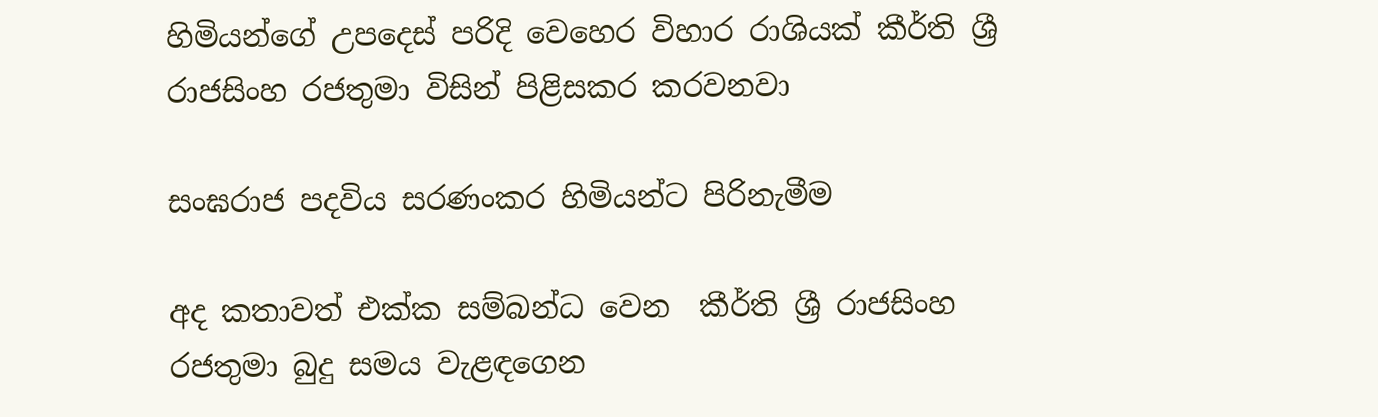හිමියන්ගේ උපදෙස් පරිදි වෙහෙර විහාර රාශියක් කීර්ති ශ්‍රී රාජසිංහ රජතුමා විසින් පිළිසකර කරවනවා

සංඝරාජ පදවිය සරණංකර හිමියන්ට පිරිනැමීම

අද කතාවත් එක්ක සම්බන්ධ වෙන  කීර්ති ශ්‍රී රාජසිංහ රජතුමා බුදු සමය වැළඳගෙන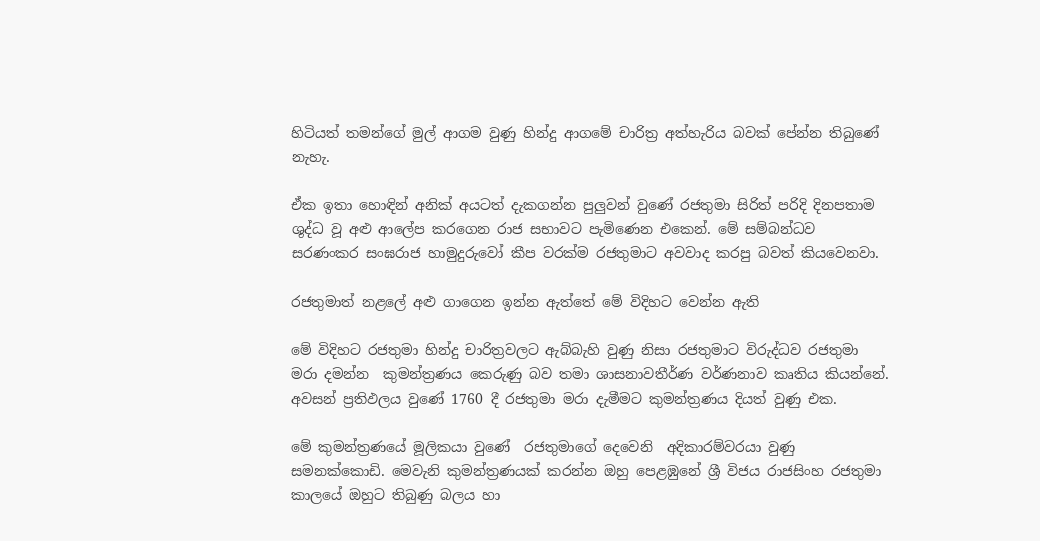හිටියත් තමන්ගේ මුල් ආගම වුණු හින්දු ආගමේ චාරිත්‍ර අත්හැරිය බවක් පේන්න තිබුණේ නැහැ.

ඒක ඉතා හොඳින් අනික් අයටත් දැකගන්න පුලුවන් වුණේ රජතුමා සිරිත් පරිදි දිනපතාම ශුද්ධ වූ අළු ආලේප කරගෙන රාජ සභාවට පැමිණෙන එකෙන්. මේ සම්බන්ධව සරණංකර සංඝරාජ හාමුදුරුවෝ කීප වරක්ම රජතුමාට අවවාද කරපු බවත් කියවෙනවා.

රජතුමාත් නළලේ අළු ගාගෙන ඉන්න ඇත්තේ මේ විදිහට වෙන්න ඇති

මේ විදිහට රජතුමා හින්දු චාරිත්‍රවලට ඇබ්බැහි වුණු නිසා රජතුමාට විරුද්ධව රජතුමා මරා දමන්න  කුමන්ත්‍රණය කෙරුණු බව තමා ශාසනාවතීර්ණ වර්ණනාව කෘතිය කියන්නේ. අවසන් ප්‍රතිඵලය වුණේ 1760 දී රජතුමා මරා දැමීමට කුමන්ත්‍රණය දියත් වුණු එක.

මේ කුමන්ත්‍රණයේ මූලිකයා වුණේ  රජතුමාගේ දෙවෙනි  අදිකාරම්වරයා වුණු සමනක්කොඩි. මෙවැනි කුමන්ත්‍රණයක් කරන්න ඔහු පෙළඹුනේ ශ්‍රී විජය රාජසිංහ රජතුමා කාලයේ ඔහුට තිබුණු බලය හා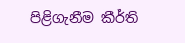පිළිගැනීම කීර්ති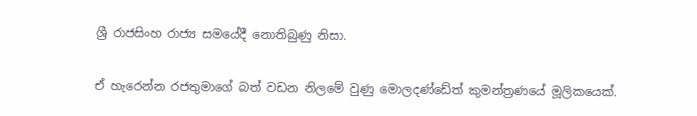ශ්‍රී රාජසිංහ රාජ්‍ය සමයේදී නොතිබුණු නිසා.

ඒ හැරෙන්න රජතුමාගේ බත් වඩන නිලමේ වුණු මොලදණ්ඩේත් කුමන්ත්‍රණයේ මූලිකයෙක්.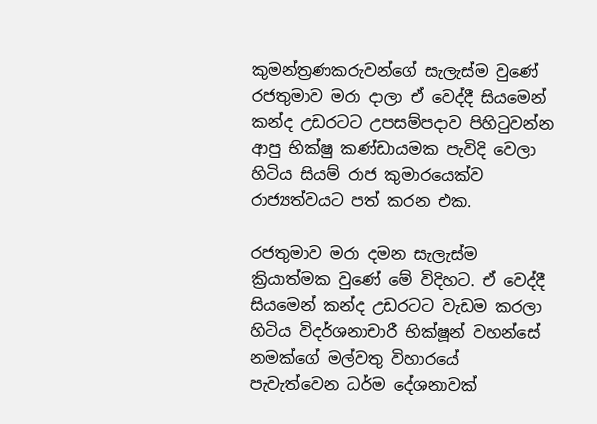කුමන්ත්‍රණකරුවන්ගේ සැලැස්ම වුණේ රජතුමාව මරා දාලා ඒ වෙද්දී සියමෙන් කන්ද උඩරටට උපසම්පදාව පිහිටුවන්න ආපු භික්ෂු කණ්ඩායමක පැවිදි වෙලා හිටිය සියම් රාජ කුමාරයෙක්ව රාජ්‍යත්වයට පත් කරන එක.

රජතුමාව මරා දමන සැලැස්ම ක්‍රියාත්මක වුණේ මේ විදිහට. ඒ වෙද්දී සියමෙන් කන්ද උඩරටට වැඩම කරලා හිටිය විදර්ශනාචාරී භික්ෂූන් වහන්සේ නමක්ගේ මල්වතු විහාරයේ පැවැත්වෙන ධර්ම දේශනාවක්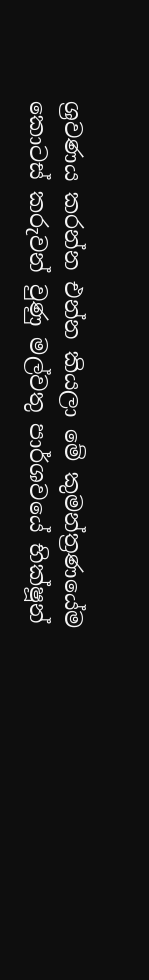ශ්‍රවණය කරන්න එන්න කියලා මේ කුමන්ත්‍රණයේම කොටස් කරුවන් වුණු මල්වතු පාර්ශවයේ භික්ෂූන්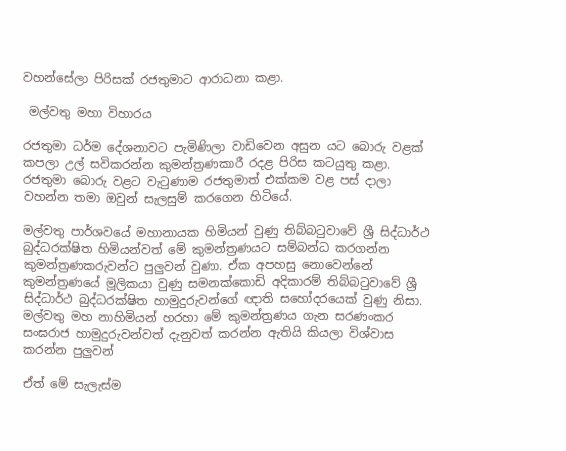වහන්සේලා පිරිසක් රජතුමාට ආරාධනා කළා.

 මල්වතු මහා විහාරය

රජතුමා ධර්ම දේශනාවට පැමිණිලා වාඩිවෙන අසුන යට බොරු වළක් කපලා උල් සවිකරන්න කුමන්ත්‍රණකාරී රදළ පිරිස කටයුතු කළා. රජතුමා බොරු වළට වැටුණාම රජතුමාත් එක්කම වළ පස් දාලා වහන්න තමා ඔවුන් සැලසුම් කරගෙන හිටියේ.

මල්වතු පාර්ශවයේ මහානායක හිමියන් වුණු තිබ්බටුවාවේ ශ්‍රී සිද්ධාර්ථ බුද්ධරක්ෂිත හිමියන්වත් මේ කුමන්ත්‍රණයට සම්බන්ධ කරගන්න කුමන්ත්‍රණකරුවන්ට පුලුවන් වුණා. ඒක අපහසු නොවෙන්නේ  කුමන්ත්‍රණයේ මූලිකයා වුණු සමනක්කොඩි අදිකාරම් තිබ්බටුවාවේ ශ්‍රී සිද්ධාර්ථ බුද්ධරක්ෂිත හාමුදුරුවන්ගේ ඥාති සහෝදරයෙක් වුණු නිසා. මල්වතු මහ නාහිමියන් හරහා මේ කුමන්ත්‍රණය ගැන සරණංකර සංඝරාජ හාමුදුරුවන්වත් දැනුවත් කරන්න ඇතියි කියලා විශ්වාස කරන්න පුලුවන්

ඒත් මේ සැලැස්ම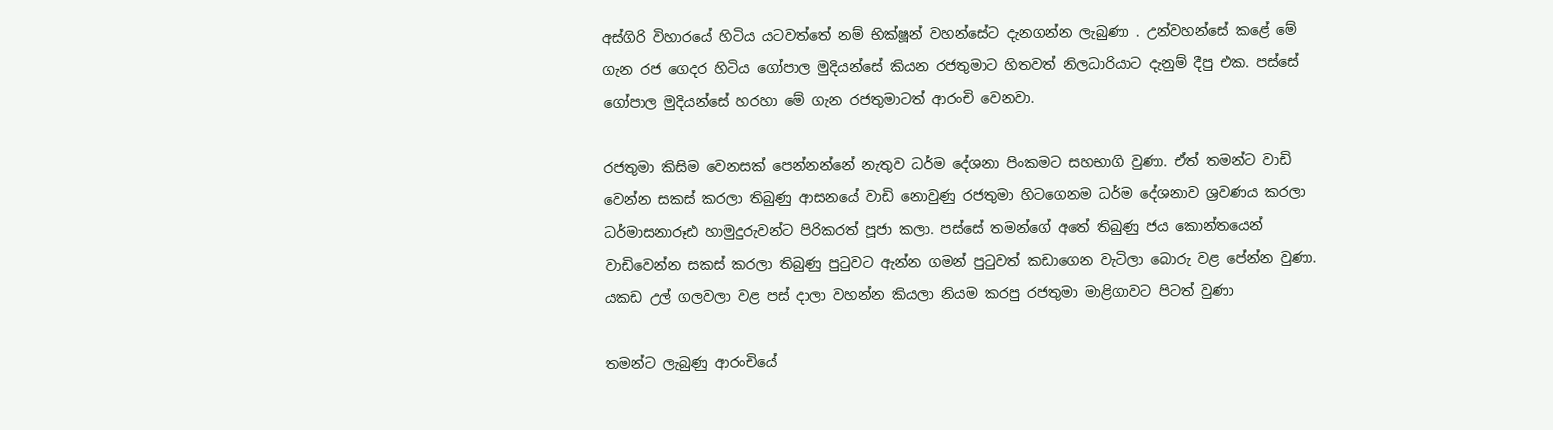අස්ගිරි විහාරයේ හිටිය යටවත්තේ නම් භික්ෂූන් වහන්සේට දැනගන්න ලැබුණා . උන්වහන්සේ කළේ මේ ගැන රජ ගෙදර හිටිය ගෝපාල මුදියන්සේ කියන රජතුමාට හිතවත් නිලධාරියාට දැනුම් දීපු එක. පස්සේ ගෝපාල මුදියන්සේ හරහා මේ ගැන රජතුමාටත් ආරංචි වෙනවා.

රජතුමා කිසිම වෙනසක් පෙන්නන්නේ නැතුව ධර්ම දේශනා පිංකමට සහභාගි වුණා. ඒත් තමන්ට වාඩි වෙන්න සකස් කරලා තිබුණු ආසනයේ වාඩි නොවුණු රජතුමා හිටගෙනම ධර්ම දේශනාව ශ්‍රවණය කරලා ධර්මාසනාරූඪ හාමුදුරුවන්ට පිරිකරත් පූජා කලා. පස්සේ තමන්ගේ අතේ තිබුණු ජය කොන්තයෙන් වාඩිවෙන්න සකස් කරලා තිබුණු පුටුවට ඇන්න ගමන් පුටුවත් කඩාගෙන වැටිලා බොරු වළ පේන්න වුණා. යකඩ උල් ගලවලා වළ පස් දාලා වහන්න කියලා නියම කරපු රජතුමා මාළිගාවට පිටත් වුණා

තමන්ට ලැබුණු ආරංචියේ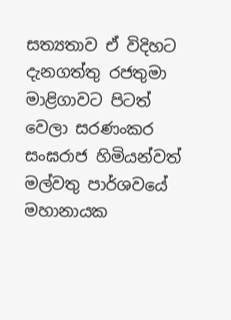සත්‍යතාව ඒ විදිහට දැනගත්තු රජතුමා මාළිගාවට පිටත් වෙලා සරණංකර සංඝරාජ හිමියන්වත් මල්වතු පාර්ශවයේ මහානායක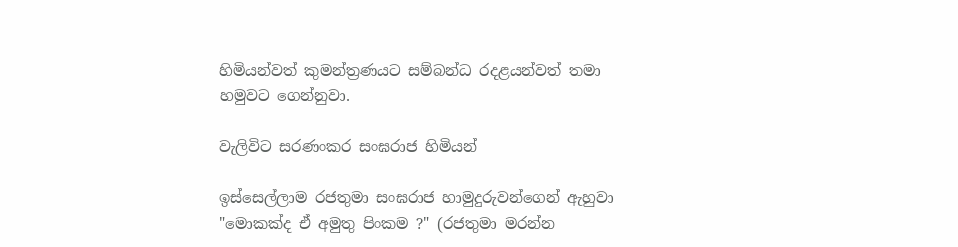හිමියන්වත් කුමන්ත්‍රණයට සම්බන්ධ රදළයන්වත් තමා හමුවට ගෙන්නුවා.

වැලිවිට සරණංකර සංඝරාජ හිමියන්

ඉස්සෙල්ලාම රජතුමා සංඝරාජ හාමුදුරුවන්ගෙන් ඇහුවා "මොකක්ද ඒ අමුතු පිංකම ?" (රජතුමා මරන්න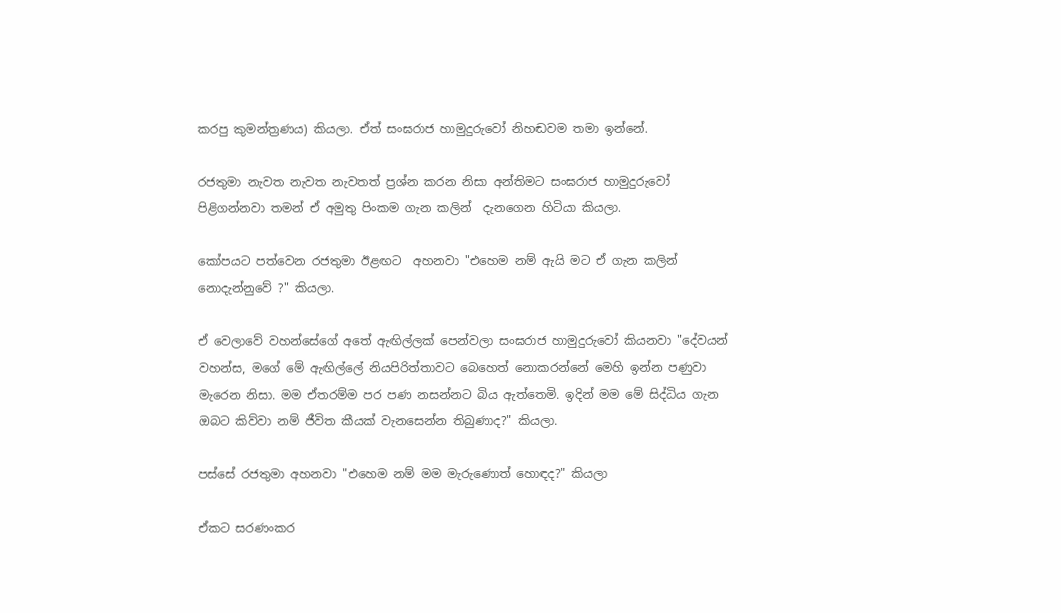කරපු කුමන්ත්‍රණය) කියලා. ඒත් සංඝරාජ හාමුදුරුවෝ නිහඬවම තමා ඉන්නේ.

රජතුමා නැවත නැවත නැවතත් ප්‍රශ්න කරන නිසා අන්තිමට සංඝරාජ හාමුදුරුවෝ පිළිගන්නවා තමන් ඒ අමුතු පිංකම ගැන කලින්  දැනගෙන හිටියා කියලා.

කෝපයට පත්වෙන රජතුමා ඊළඟට  අහනවා "එහෙම නම් ඇයි මට ඒ ගැන කලින් නොදැන්නුවේ ?" කියලා.

ඒ වෙලාවේ වහන්සේගේ අතේ ඇඟිල්ලක් පෙන්වලා සංඝරාජ හාමුදුරුවෝ කියනවා "දේවයන් වහන්ස, මගේ මේ ඇඟිල්ලේ නියපිරිත්තාවට බෙහෙත් නොකරන්නේ මෙහි ඉන්න පණුවා මැරෙන නිසා. මම ඒතරම්ම පර පණ නසන්නට බිය ඇත්තෙමි. ඉදින් මම මේ සිද්ධිය ගැන ඔබට කිව්වා නම් ජීවිත කීයක් වැනසෙන්න තිබුණාද?" කියලා.

පස්සේ රජතුමා අහනවා "එහෙම නම් මම මැරුණොත් හොඳද?" කියලා

ඒකට සරණංකර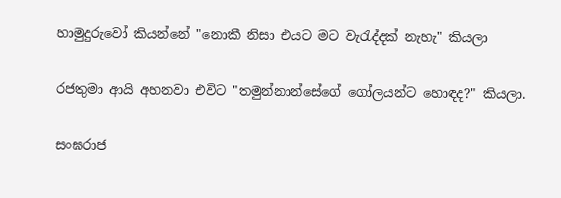හාමුදුරුවෝ කියන්නේ "නොකී නිසා එයට මට වැරැද්දක් නැහැ" කියලා

රජතුමා ආයි අහනවා එවිට "තමුන්නාන්සේගේ ගෝලයන්ට හොඳද?" කියලා.

සංඝරාජ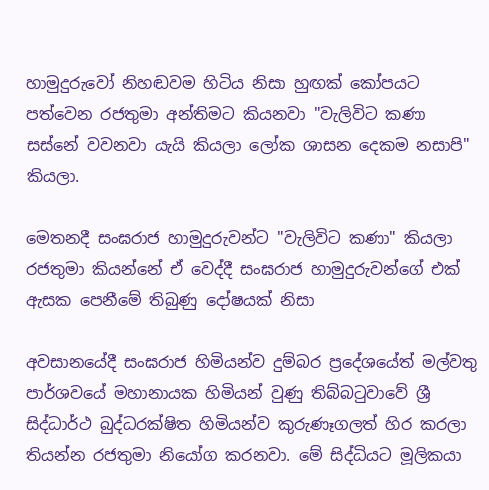හාමුදුරුවෝ නිහඬවම හිටිය නිසා හුඟක් කෝපයට පත්වෙන රජතුමා අන්තිමට කියනවා "වැලිවිට කණා සස්නේ වවනවා යැයි කියලා ලෝක ශාසන දෙකම නසාපි" කියලා.

මෙතනදී සංඝරාජ හාමුදුරුවන්ට "වැලිවිට කණා" කියලා රජතුමා කියන්නේ ඒ වෙද්දී සංඝරාජ හාමුදුරුවන්ගේ එක් ඇසක පෙනීමේ තිබුණු දෝෂයක් නිසා

අවසානයේදී සංඝරාජ හිමියන්ව දුම්බර ප්‍රදේශයේත් මල්වතු පාර්ශවයේ මහානායක හිමියන් වුණු තිබ්බටුවාවේ ශ්‍රී සිද්ධාර්ථ බුද්ධරක්ෂිත හිමියන්ව කුරුණෑගලත් හිර කරලා තියන්න රජතුමා නියෝග කරනවා. මේ සිද්ධියට මූලිකයා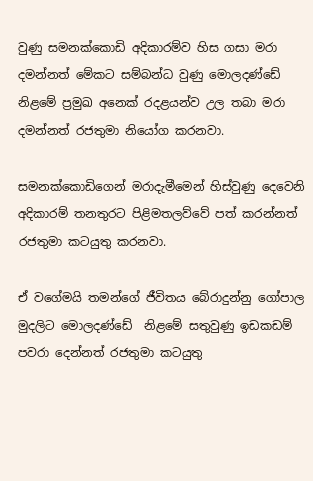වුණු සමනක්කොඩි අදිකාරම්ව හිස ගසා මරා දමන්නත් මේකට සම්බන්ධ වුණු මොලදණ්ඩේ  නිළමේ ප්‍රමුඛ අනෙක් රදළයන්ව උල තබා මරා දමන්නත් රජතුමා නියෝග කරනවා.

සමනක්කොඩිගෙන් මරාදැමීමෙන් හිස්වුණු දෙවෙනි අදිකාරම් තනතුරට පිළිමතලව්වේ පත් කරන්නත් රජතුමා කටයුතු කරනවා.

ඒ වගේමයි තමන්ගේ ජීවිතය බේරාදුන්නු ගෝපාල මුදලිට මොලදණ්ඩේ  නිළමේ සතුවුණු ඉඩකඩම් පවරා දෙන්නත් රජතුමා කටයුතු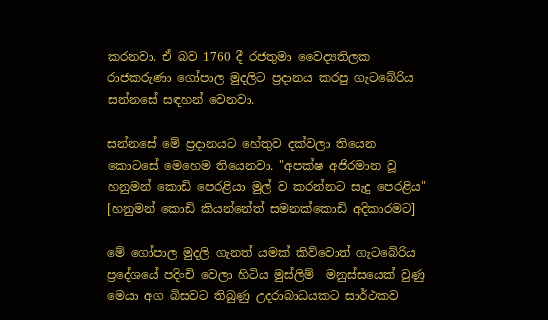කරනවා. ඒ බව 1760 දී රජතුමා වෛද්‍යතිලක රාජකරුණා ගෝපාල මුදලිට ප්‍රදානය කරපු ගැටබේරිය සන්නසේ සඳහන් වෙනවා.

සන්නසේ මේ ප්‍රදානයට හේතුව දක්වලා තියෙන කොටසේ මෙහෙම තියෙනවා. "අපක්ෂ අජිරමාන වූ හනුමන් කොඩි පෙරළියා මුල් ව කරන්නට සැදු පෙරළිය" [හනුමන් කොඩි කියන්නේත් සමනක්කොඩි අදිකාරමට]

මේ ගෝපාල මුදලි ගැනත් යමක් කිව්වොත් ගැටබේරිය ප්‍රදේශයේ පදිංචි වෙලා හිටිය මුස්ලිම්  මනුස්සයෙක් වුණු මෙයා අග බිසවට තිබුණු උදරාබාධයකට සාර්ථකව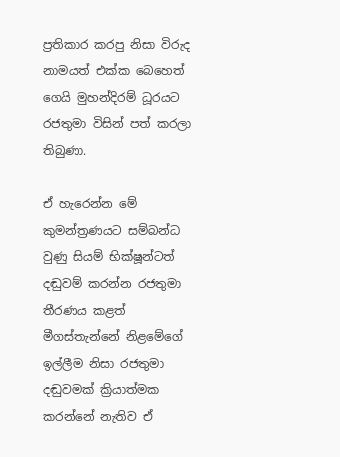ප්‍රතිකාර කරපු නිසා විරුද නාමයත් එක්ක බෙහෙත් ගෙයි මුහන්දිරම් ධූරයට රජතුමා විසින් පත් කරලා තිබුණා.

ඒ හැරෙන්න මේ කුමන්ත්‍රණයට සම්බන්ධ වුණු සියම් භික්ෂූන්ටත් දඬුවම් කරන්න රජතුමා තීරණය කළත් මීගස්තැන්නේ නිළමේගේ ඉල්ලීම නිසා රජතුමා දඬුවමක් ක්‍රියාත්මක කරන්නේ නැතිව ඒ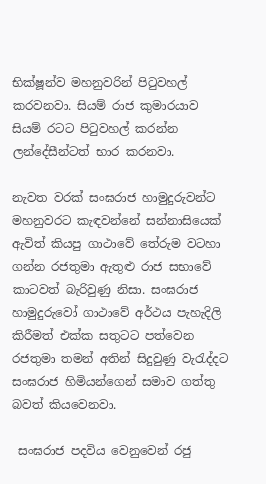භික්ෂූන්ව මහනුවරින් පිටුවහල් කරවනවා. සියම් රාජ කුමාරයාව සියම් රටට පිටුවහල් කරන්න ලන්දේසීන්ටත් භාර කරනවා.

නැවත වරක් සංඝරාජ හාමුදුරුවන්ට මහනුවරට කැඳවන්නේ සන්නාසියෙක් ඇවිත් කියපු ගාථාවේ තේරුම වටහා ගන්න රජතුමා ඇතුළු රාජ සභාවේ කාටවත් බැරිවුණු නිසා. සංඝරාජ හාමුදුරුවෝ ගාථාවේ අර්ථය පැහැදිලි කිරීමත් එක්ක සතුටට පත්වෙන රජතුමා තමන් අතින් සිදුවුණු වැරැද්දට සංඝරාජ හිමියන්ගෙන් සමාව ගත්තු බවත් කියවෙනවා.

 සංඝරාජ පදවිය වෙනුවෙන් රජු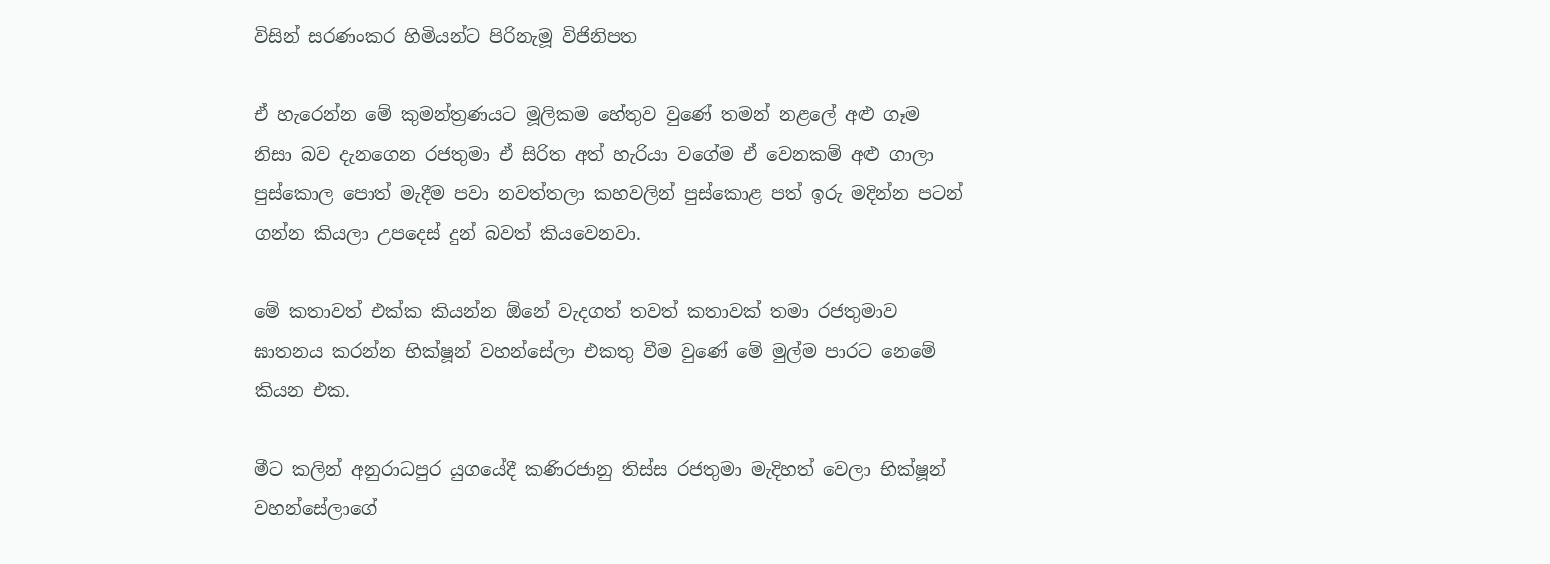විසින් සරණංකර හිමියන්ට පිරිනැමූ විජිනිපත

ඒ හැරෙන්න මේ කුමන්ත්‍රණයට මූලිකම හේතුව වුණේ තමන් නළලේ අළු ගෑම නිසා බව දැනගෙන රජතුමා ඒ සිරිත අත් හැරියා වගේම ඒ වෙනකම් අළු ගාලා පුස්කොල පොත් මැදීම පවා නවත්තලා කහවලින් පුස්කොළ පත් ඉරු මදින්න පටන් ගන්න කියලා උපදෙස් දුන් බවත් කියවෙනවා.

මේ කතාවත් එක්ක කියන්න ඕනේ වැදගත් තවත් කතාවක් තමා රජතුමාව ඝාතනය කරන්න භික්ෂූන් වහන්සේලා එකතු වීම වුණේ මේ මුල්ම පාරට නෙමේ කියන එක.

මීට කලින් අනුරාධපුර යුගයේදී කණිරජානු තිස්ස රජතුමා මැදිහත් වෙලා භික්ෂූන් වහන්සේලාගේ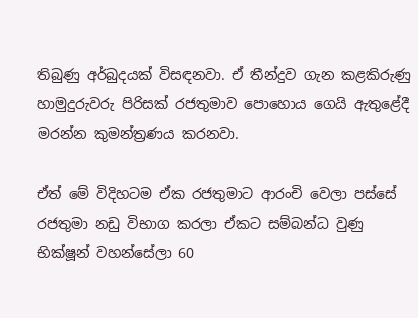තිබුණු අර්බුදයක් විසඳනවා. ඒ තීන්දුව ගැන කළකිරුණු හාමුදුරුවරු පිරිසක් රජතුමාව පොහොය ගෙයි ඇතුළේදී මරන්න කුමන්ත්‍රණය කරනවා.

ඒත් මේ විදිහටම ඒක රජතුමාට ආරංචි වෙලා පස්සේ රජතුමා නඩු විභාග කරලා ඒකට සම්බන්ධ වුණු භික්ෂූන් වහන්සේලා 60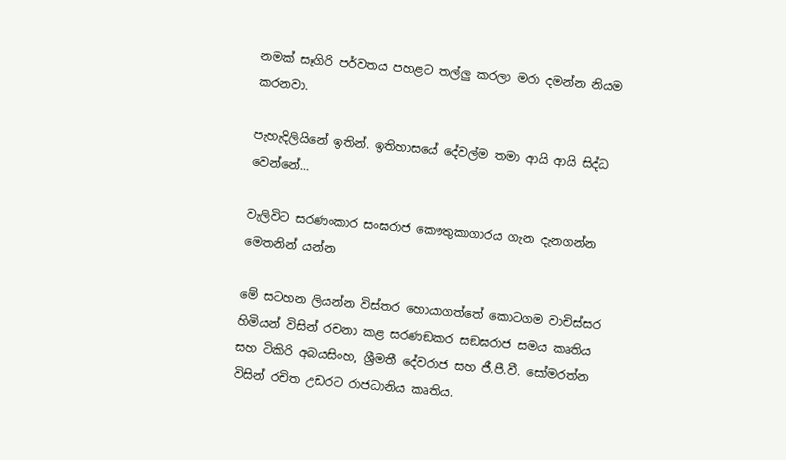නමක් සෑගිරි පර්වතය පහළට තල්ලු කරලා මරා දමන්න නියම කරනවා.

පැහැදිලියිනේ ඉතින්. ඉතිහාසයේ දේවල්ම තමා ආයි ආයි සිද්ධ වෙන්නේ...

වැලිවිට සරණංකාර සංඝරාජ කෞතුකාගාරය ගැන දැනගන්න මෙතනින් යන්න

මේ සටහන ලියන්න විස්තර හොයාගත්තේ කොටගම වාචිස්සර හිමියන් විසින් රචනා කළ සරණඞකර සඞඝරාජ සමය කෘතිය සහ ටිකිරි අබයසිංහ, ශ්‍රීමතී දේවරාජ සහ ජී.පී.වී. සෝමරත්න විසින් රචිත උඩරට රාජධානිය කෘතිය.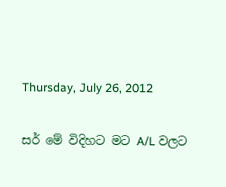Thursday, July 26, 2012

සර් මේ විදිහට මට A/L වලට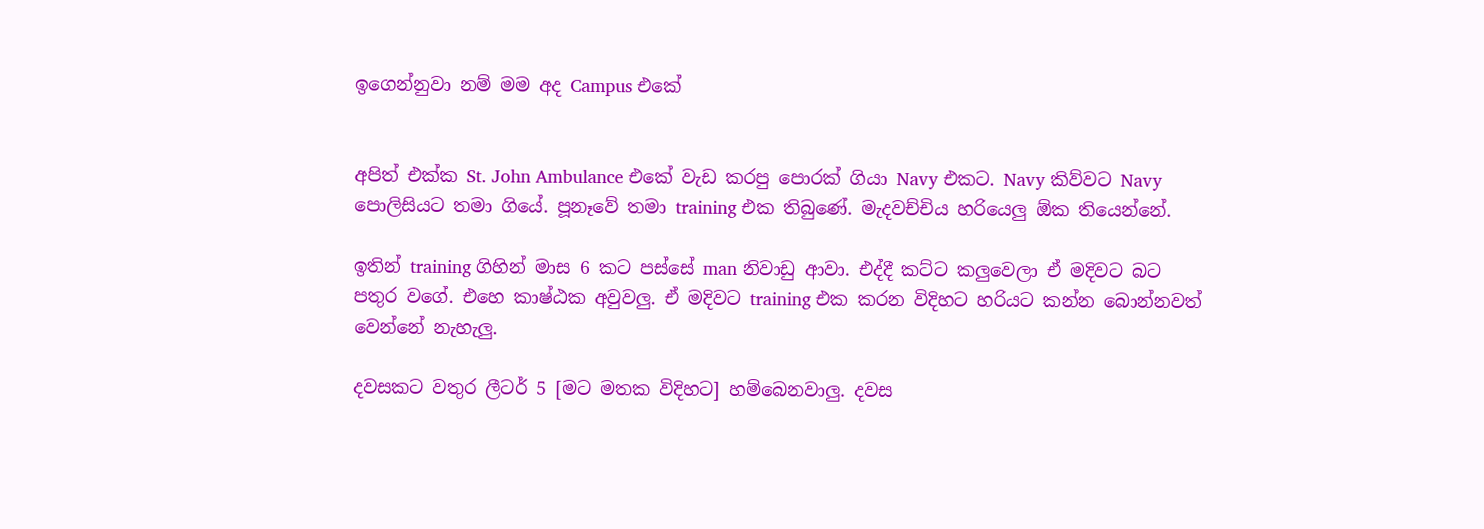ඉගෙන්නුවා නම් මම අද Campus එකේ


අපිත් එක්ක St. John Ambulance එකේ වැඩ කරපු පොරක් ගියා Navy එකට. Navy කිව්වට Navy පොලිසියට තමා ගියේ. පූනෑවේ තමා training එක තිබුණේ. මැදවච්චිය හරියෙලු ඕක තියෙන්නේ.

ඉතින් training ගිහින් මාස 6 කට පස්සේ man නිවාඩු ආවා. එද්දී කට්ට කලුවෙලා ඒ මදිවට බට පතුර වගේ. එහෙ කාෂ්ඨක අවුවලු. ඒ මදිවට training එක කරන විදිහට හරියට කන්න බොන්නවත් වෙන්නේ නැහැලු.

දවසකට වතුර ලීටර් 5 [මට මතක විදිහට] හම්බෙනවාලු. දවස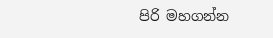පිරි මහගන්න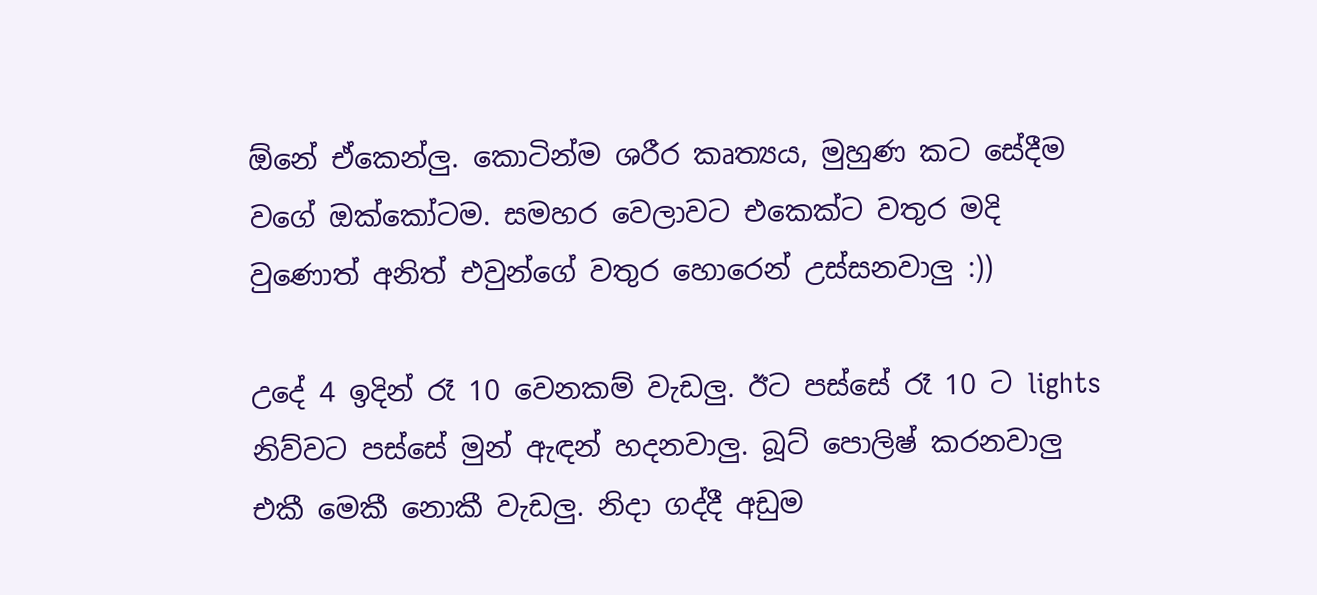ඕනේ ඒකෙන්ලු. කොටින්ම ශරීර කෘත්‍යය, මුහුණ කට සේදීම වගේ ඔක්කෝටම. සමහර වෙලාවට එකෙක්ට වතුර මදි වුණොත් අනිත් එවුන්ගේ වතුර හොරෙන් උස්සනවාලු :))

උදේ 4 ඉදින් රෑ 10 වෙනකම් වැඩලු. ඊට පස්සේ රෑ 10 ට lights නිව්වට පස්සේ මුන් ඇඳන් හදනවාලු. බූට් පොලිෂ් කරනවාලු එකී මෙකී නොකී වැඩලු. නිදා ගද්දී අඩුම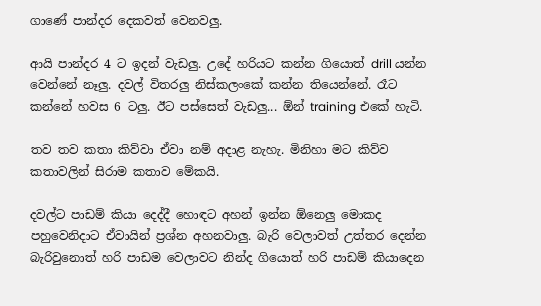ගාණේ පාන්දර දෙකවත් වෙනවලු.

ආයි පාන්දර 4 ට ඉදන් වැඩලු. උදේ හරියට කන්න ගියොත් drill යන්න වෙන්නේ නෑලු. දවල් විතරලු නිස්කලංකේ කන්න තියෙන්නේ. රෑට කන්නේ හවස 6 ටලු. ඊට පස්සෙත් වැඩලු... ඕන් training එකේ හැටි.

තව තව කතා කිව්වා ඒවා නම් අදාළ නැහැ. මිනිහා මට කිව්ව කතාවලින් සිරාම කතාව මේකයි.

දවල්ට පාඩම් කියා දෙද්දී හොඳට අහන් ඉන්න ඕනෙලු මොකද පහුවෙනිදාට ඒවායින් ප්‍රශ්න අහනවාලු. බැරි වෙලාවත් උත්තර දෙන්න බැරිවුනොත් හරි පාඩම වෙලාවට නින්ද ගියොත් හරි පාඩම් කියාදෙන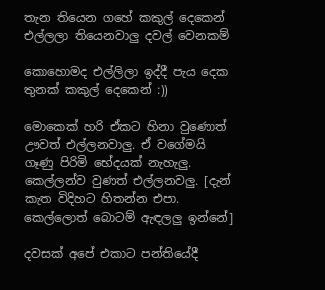තැන තියෙන ගහේ කකුල් දෙකෙන් එල්ලලා තියෙනවාලු දවල් වෙනකම්

කොහොමද එල්ලිලා ඉද්දී පැය දෙක තුනක් කකුල් දෙකෙන් :))

මොකෙක් හරි ඒකට හිනා වුණොත් ඌවත් එල්ලනවාලු. ඒ වගේමයි ගෑණු පිරිමි භේදයක් නැහැලු. කෙල්ලන්ව වුණත් එල්ලනවලු. [දැන් කැත විදිහට හිතන්න එපා. කෙල්ලොත් බොටම් ඇඳලලු ඉන්නේ]

දවසක් අපේ එකාට පන්තියේදී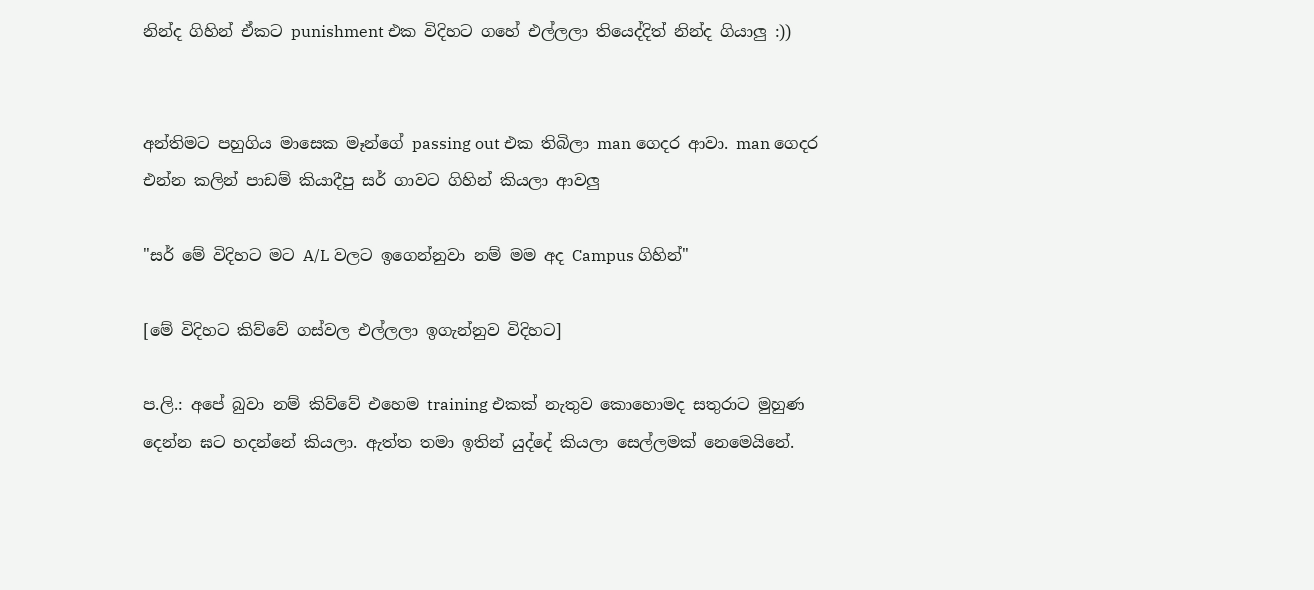නින්ද ගිහින් ඒකට punishment එක විදිහට ගහේ එල්ලලා තියෙද්දිත් නින්ද ගියාලු :))


අන්තිමට පහුගිය මාසෙක මෑන්ගේ passing out එක තිබිලා man ගෙදර ආවා. man ගෙදර එන්න කලින් පාඩම් කියාදීපු සර් ගාවට ගිහින් කියලා ආවලු

"සර් මේ විදිහට මට A/L වලට ඉගෙන්නුවා නම් මම අද Campus ගිහින්"

[මේ විදිහට කිව්වේ ගස්වල එල්ලලා ඉගැන්නුව විදිහට]

ප.ලි.: අපේ බුවා නම් කිව්වේ එහෙම training එකක් නැතුව කොහොමද සතුරාට මුහුණ දෙන්න ඝට හදන්නේ කියලා. ඇත්ත තමා ඉතින් යුද්දේ කියලා සෙල්ලමක් නෙමෙයිනේ.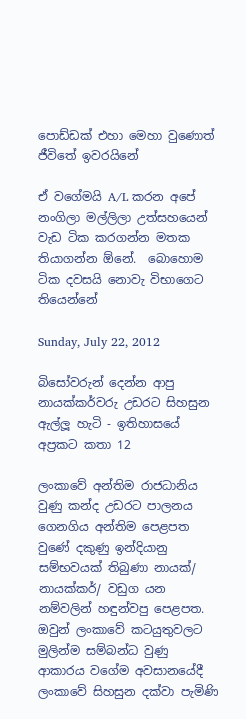පොඩ්ඩක් එහා මෙහා වුණොත් ජීවිතේ ඉවරයිනේ

ඒ වගේමයි A/L කරන අපේ නංගිලා මල්ලිලා උත්සහයෙන් වැඩ ටික කරගන්න මතක තියාගන්න ඕනේ.  බොහොම ටික දවසයි නොවැ විභාගෙට තියෙන්නේ

Sunday, July 22, 2012

බිසෝවරුන් දෙන්න ආපු නායක්කර්වරු උඩරට සිහසුන ඇල්ලූ හැටි - ඉතිහාසයේ අප්‍රකට කතා 12

ලංකාවේ අන්තිම රාජධානිය වුණු කන්ද උඩරට පාලනය ගෙනගිය අන්තිම පෙළපත වුණේ දකුණු ඉන්දියානු සම්භවයක් තිබුණා නායක්/ නායක්කර්/ වඩුග යන නම්වලින් හඳුන්වපු පෙළපත. ඔවුන් ලංකාවේ කටයුතුවලට මුලින්ම සම්බන්ධ වුණු ආකාරය වගේම අවසානයේදී ලංකාවේ සිහසුන දක්වා පැමිණි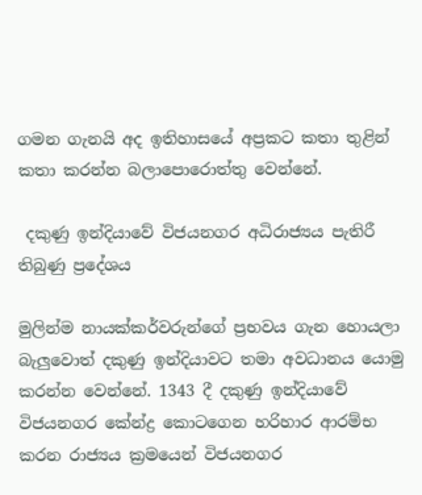ගමන ගැනයි අද ඉතිහාසයේ අප්‍රකට කතා තුළින් කතා කරන්න බලාපොරොත්තු වෙන්නේ.

 දකුණු ඉන්දියාවේ විජයනගර අධිරාජ්‍යය පැතිරී තිබුණු ප්‍රදේශය

මුලින්ම නායක්කර්වරුන්ගේ ප්‍රභවය ගැන හොයලා බැලුවොත් දකුණු ඉන්දියාවට තමා අවධානය යොමු කරන්න වෙන්නේ. 1343 දී දකුණු ඉන්දියාවේ විජයනගර කේන්ද්‍ර කොටගෙන හරිහාර ආරම්භ කරන රාජ්‍යය ක්‍රමයෙන් විජයනගර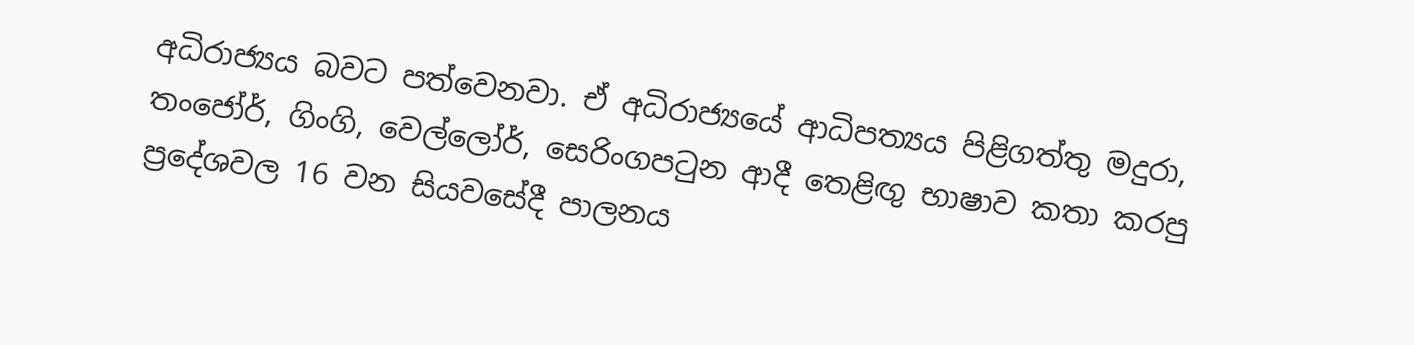අධිරාජ්‍යය බවට පත්වෙනවා. ඒ අධිරාජ්‍යයේ ආධිපත්‍යය පිළිගත්තු මදුරා, තංජෝර්, ගිංගි, වෙල්ලෝර්, සෙරිංගපටුන ආදී තෙළිඟු භාෂාව කතා කරපු ප්‍රදේශවල 16 වන සියවසේදී පාලනය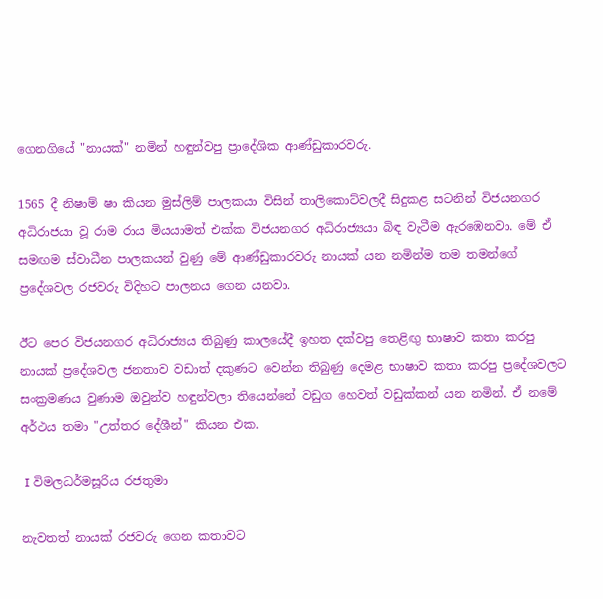ගෙනගියේ "නායක්" නමින් හඳුන්වපු ප්‍රාදේශික ආණ්ඩුකාරවරු.

1565 දී නිෂාම් ෂා කියන මුස්ලිම් පාලකයා විසින් තාලිකොට්වලදී සිදුකළ සටනින් විජයනගර අධිරාජයා වූ රාම රාය මියයාමත් එක්ක විජයනගර අධිරාජ්‍යයා බිඳ වැටීම ඇරඹෙනවා. මේ ඒ සමඟම ස්වාධීන පාලකයන් වුණු මේ ආණ්ඩුකාරවරු නායක් යන නමින්ම තම තමන්ගේ ප්‍රදේශවල රජවරු විදිහට පාලනය ගෙන යනවා.

ඊට පෙර විජයනගර අධිරාජ්‍යය තිබුණු කාලයේදී ඉහත දක්වපු තෙළිඟු භාෂාව කතා කරපු නායක් ප්‍රදේශවල ජනතාව වඩාත් දකුණට වෙන්න තිබුණු දෙමළ භාෂාව කතා කරපු ප්‍රදේශවලට සංක්‍රමණය වුණාම ඔවුන්ව හඳුන්වලා තියෙන්නේ වඩුග හෙවත් වඩුක්කන් යන නමින්. ඒ නමේ අර්ථය තමා "උත්තර දේශීන්" කියන එක.

 I විමලධර්මසූරිය රජතුමා

නැවතත් නායක් රජවරු ගෙන කතාවට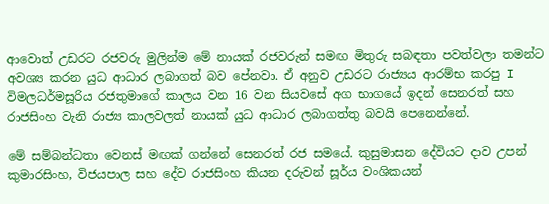ආවොත් උඩරට රජවරු මුලින්ම මේ නායක් රජවරුන් සමඟ මිතුරු සබඳතා පවත්වලා තමන්ට අවශ්‍ය කරන යුධ ආධාර ලබාගත් බව පේනවා. ඒ අනුව උඩරට රාජ්‍යය ආරම්භ කරපු I විමලධර්මසූරිය රජතුමාගේ කාලය වන 16 වන සියවසේ අග භාගයේ ඉදන් සෙනරත් සහ රාජසිංහ වැනි රාජ්‍ය කාලවලත් නායක් යුධ ආධාර ලබාගත්තු බවයි පෙනෙන්නේ.

මේ සම්බන්ධතා වෙනස් මඟක් ගන්නේ සෙනරත් රජ සමයේ. කුසුමාසන දේවියට දාව උපන් කුමාරසිංහ, විජයපාල සහ දේව රාජසිංහ කියන දරුවන් සූර්ය වංශිකයන්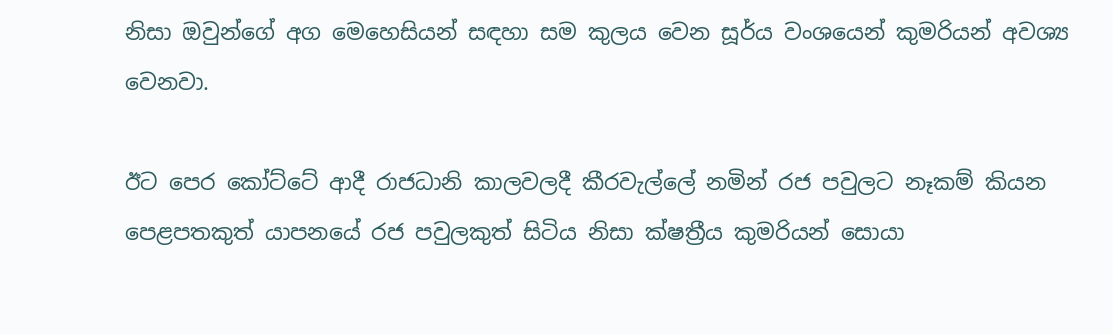නිසා ඔවුන්ගේ අග මෙහෙසියන් සඳහා සම කුලය වෙන සූර්ය වංශයෙන් කුමරියන් අවශ්‍ය වෙනවා.

ඊට පෙර කෝට්ටේ ආදී රාජධානි කාලවලදී කීරවැල්ලේ නමින් රජ පවුලට නෑකම් කියන පෙළපතකුත් යාපනයේ රජ පවුලකුත් සිටිය නිසා ක්ෂත්‍රීය කුමරියන් සොයා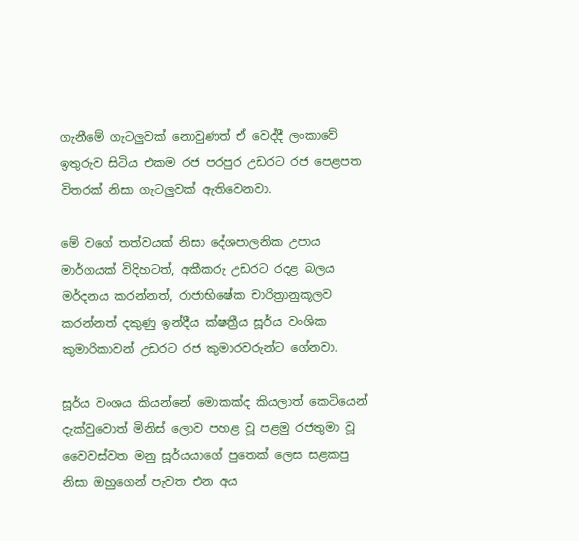ගැනීමේ ගැටලුවක් නොවුණත් ඒ වෙද්දී ලංකාවේ ඉතුරුව සිටිය එකම රජ පරපුර උඩරට රජ පෙළපත විතරක් නිසා ගැටලුවක් ඇතිවෙනවා.

මේ වගේ තත්වයක් නිසා දේශපාලනික උපාය මාර්ගයක් විදිහටත්, අකීකරු උඩරට රදළ බලය මර්දනය කරන්නත්, රාජාභිෂේක චාරිත්‍රානුකූලව කරන්නත් දකුණු ඉන්දීය ක්ෂත්‍රීය සූර්ය වංශික කුමාරිකාවන් උඩරට රජ කුමාරවරුන්ට ගේනවා.

සූර්ය වංශය කියන්නේ මොකක්ද කියලාත් කෙටියෙන් දැක්වුවොත් මිනිස් ලොව පහළ වූ පළමු රජතුමා වූ වෛවස්වත මනු සූර්යයාගේ පුතෙක් ලෙස සළකපු නිසා ඔහුගෙන් පැවත එන අය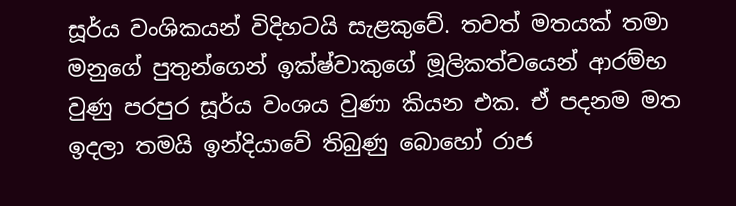සූර්ය වංශිකයන් විදිහටයි සැළකුවේ. තවත් මතයක් තමා මනුගේ පුතුන්ගෙන් ඉක්ෂ්වාකුගේ මූලිකත්වයෙන් ආරම්භ වුණු පරපුර සූර්ය වංශය වුණා කියන එක. ඒ පදනම මත ඉදලා තමයි ඉන්දියාවේ තිබුණු බොහෝ රාජ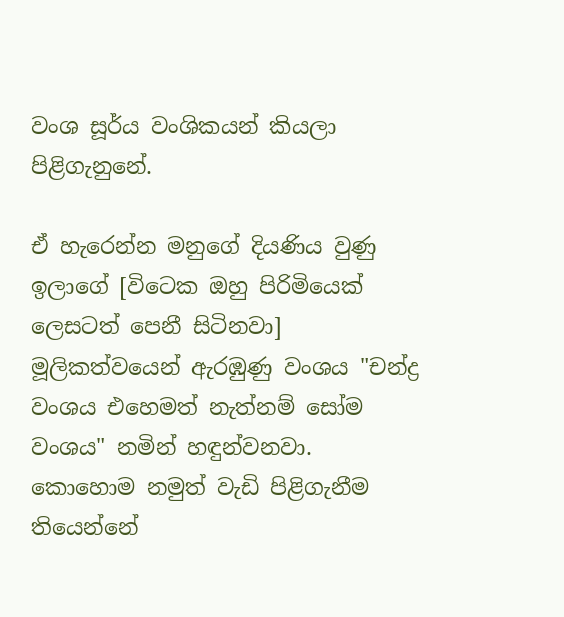වංශ සූර්ය වංශිකයන් කියලා පිළිගැනුනේ.

ඒ හැරෙන්න මනුගේ දියණිය වුණු ඉලාගේ [විටෙක ඔහු පිරිමියෙක් ලෙසටත් පෙනී සිටිනවා] මූලිකත්වයෙන් ඇරඹුණු වංශය "චන්ද්‍ර වංශය එහෙමත් නැත්නම් සෝම වංශය" නමින් හඳුන්වනවා. කොහොම නමුත් වැඩි පිළිගැනීම තියෙන්නේ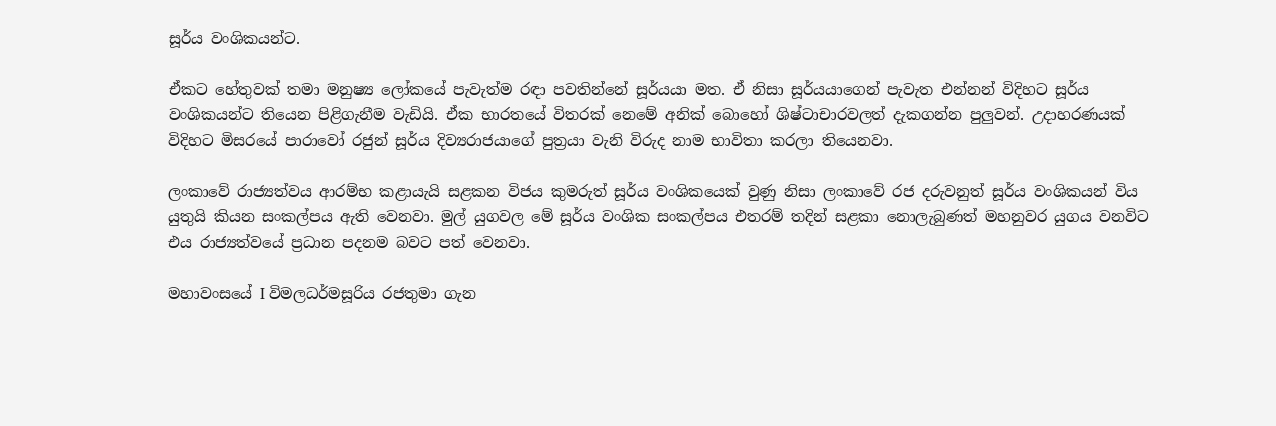සූර්ය වංශිකයන්ට.

ඒකට හේතුවක් තමා මනුෂ්‍ය ලෝකයේ පැවැත්ම රඳා පවතින්නේ සූර්යයා මත. ඒ නිසා සූර්යයාගෙන් පැවැත එන්නන් විදිහට සූර්ය වංශිකයන්ට තියෙන පිළිගැනීම වැඩියි. ඒක භාරතයේ විතරක් නෙමේ අනික් බොහෝ ශිෂ්ටාචාරවලත් දැකගන්න පුලුවන්. උදාහරණයක් විදිහට මිසරයේ පාරාවෝ රජුන් සූර්ය දිව්‍යරාජයාගේ පුත්‍රයා වැනි විරුද නාම භාවිතා කරලා තියෙනවා.

ලංකාවේ රාජ්‍යත්වය ආරම්භ කළායැයි සළකන විජය කුමරුත් සූර්ය වංශිකයෙක් වුණු නිසා ලංකාවේ රජ දරුවනුත් සූර්ය වංශිකයන් විය යුතුයි කියන සංකල්පය ඇති වෙනවා. මුල් යුගවල මේ සූර්ය වංශික සංකල්පය එතරම් තදින් සළකා නොලැබුණත් මහනුවර යුගය වනවිට එය රාජ්‍යත්වයේ ප්‍රධාන පදනම බවට පත් වෙනවා.

මහාවංසයේ I විමලධර්මසූරිය රජතුමා ගැන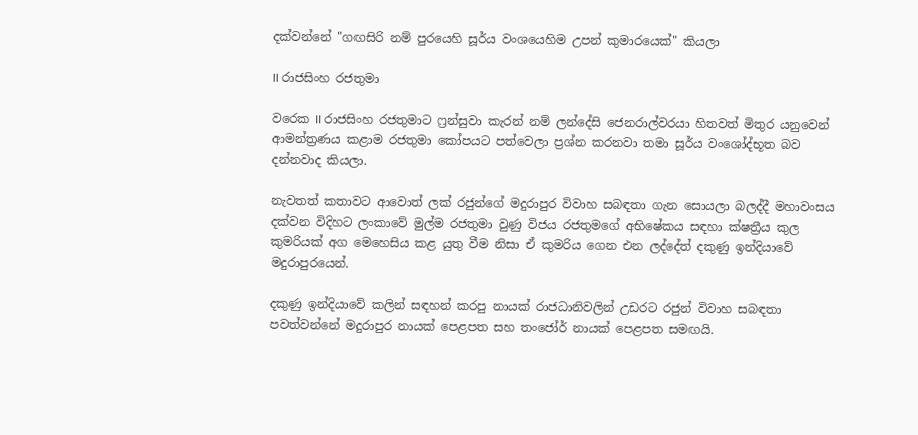දක්වන්නේ "ගඟසිරි නම් පුරයෙහි සූර්ය වංශයෙහිම උපන් කුමාරයෙක්" කියලා

II රාජසිංහ රජතුමා

වරෙක II රාජසිංහ රජතුමාට ෆ්‍රන්සුවා කැරන් නම් ලන්දේසි ජෙනරාල්වරයා හිතවත් මිතුර යනුවෙන් ආමන්ත්‍රණය කළාම රජතුමා කෝපයට පත්වෙලා ප්‍රශ්න කරනවා තමා සූර්ය වංශෝද්භූත බව දන්නවාද කියලා.

නැවතත් කතාවට ආවොත් ලක් රජුන්ගේ මදුරාපුර විවාහ සබඳතා ගැන සොයලා බලද්දී මහාවංසය දක්වන විදිහට ලංකාවේ මුල්ම රජතුමා වුණු විජය රජතුමගේ අභිෂේකය සඳහා ක්ෂත්‍රීය කුල කුමරියක් අග මෙහෙසිය කළ යුතු වීම නිසා ඒ කුමරිය ගෙන එන ලද්දේත් දකුණු ඉන්දියාවේ මදුරාපුරයෙන්.

දකුණු ඉන්දියාවේ කලින් සඳහන් කරපු නායක් රාජධානිවලින් උඩරට රජුන් විවාහ සබඳතා පවත්වන්නේ මදුරාපුර නායක් පෙළපත සහ තංජෝර් නායක් පෙළපත සමඟයි.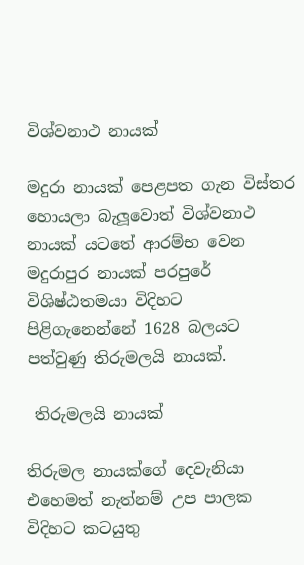විශ්වනාථ නායක්

මදුරා නායක් පෙළපත ගැන විස්තර හොයලා බැලූවොත් විශ්වනාථ නායක් යටතේ ආරම්භ වෙන මදුරාපුර නායක් පරපුරේ විශිෂ්ඨතමයා විදිහට පිළිගැනෙන්නේ 1628 බලයට පත්වුණු තිරුමලයි නායක්.

 තිරුමලයි නායක්

තිරුමල නායක්ගේ දෙවැනියා එහෙමත් නැත්නම් උප පාලක විදිහට කටයුතු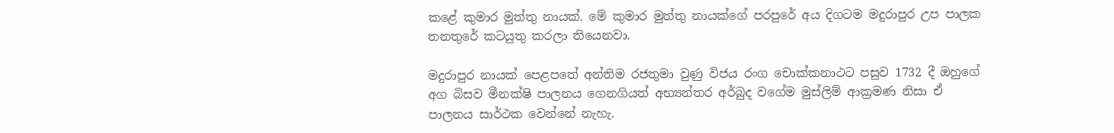කළේ කුමාර මුත්තු නායක්. මේ කුමාර මුත්තු නායක්ගේ පරපුරේ අය දිගටම මදුරාපුර උප පාලක තනතුරේ කටයුතු කරලා තියෙනවා.

මදුරාපුර නායක් පෙළපතේ අන්තිම රජතුමා වුණු විජය රංග චොක්කනාථට පසුව 1732 දී ඔහුගේ අග බිසව මීනක්ෂි පාලනය ගෙනගියත් අභ්‍යන්තර අර්බුද වගේම මුස්ලිම් ආක්‍රමණ නිසා ඒ පාලනය සාර්ථක වෙන්නේ නැහැ.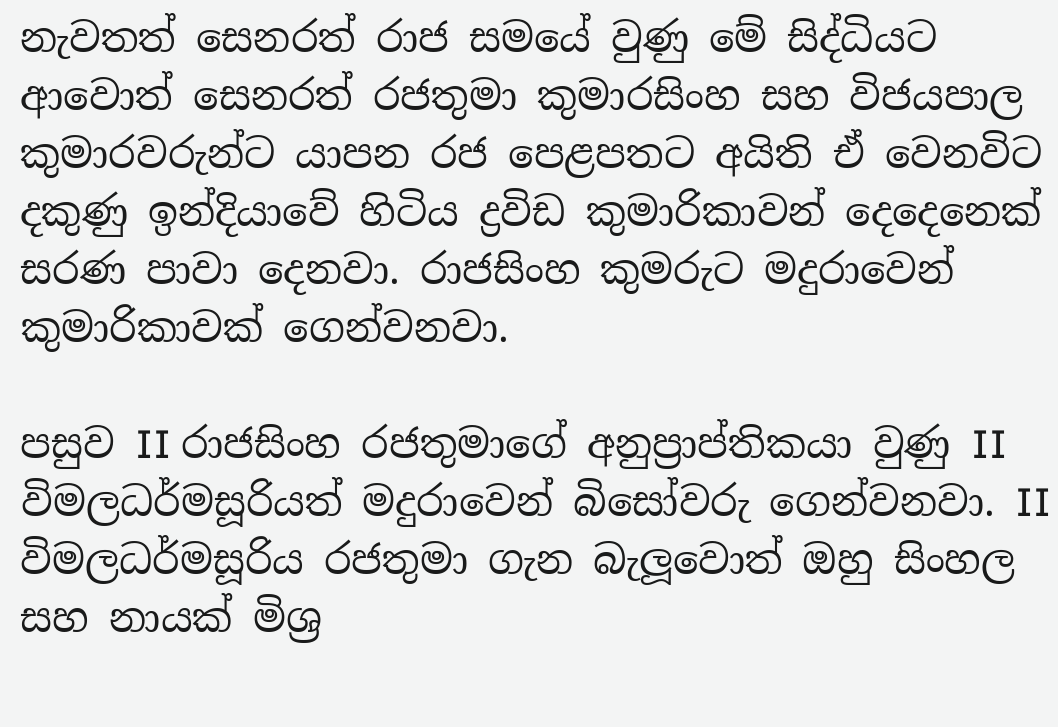නැවතත් සෙනරත් රාජ සමයේ වුණු මේ සිද්ධියට ආවොත් සෙනරත් රජතුමා කුමාරසිංහ සහ විජයපාල කුමාරවරුන්ට යාපන රජ පෙළපතට අයිති ඒ වෙනවිට දකුණු ඉන්දියාවේ හිටිය ද්‍රවිඩ කුමාරිකාවන් දෙදෙනෙක් සරණ පාවා දෙනවා. රාජසිංහ කුමරුට මදුරාවෙන් කුමාරිකාවක් ගෙන්වනවා.

පසුව II රාජසිංහ රජතුමාගේ අනුප්‍රාප්තිකයා වුණු II විමලධර්මසූරියත් මදුරාවෙන් බිසෝවරු ගෙන්වනවා. II විමලධර්මසූරිය රජතුමා ගැන බැලූවොත් ඔහු සිංහල සහ නායක් මිශ්‍ර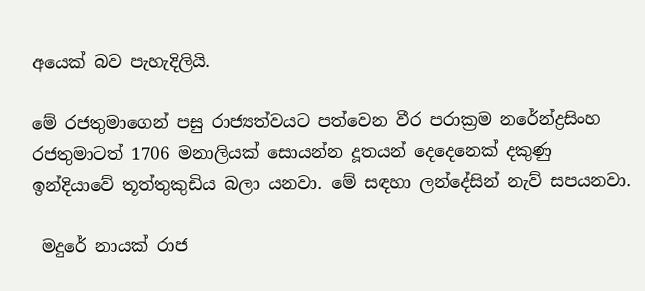අයෙක් බව පැහැදිලියි.

මේ රජතුමාගෙන් පසු රාජ්‍යත්වයට පත්වෙන වීර පරාක්‍රම නරේන්ද්‍රසිංහ රජතුමාටත් 1706 මනාලියක් සොයන්න දූතයන් දෙදෙනෙක් දකුණු ඉන්දියාවේ තූත්තුකුඩිය බලා යනවා. මේ සඳහා ලන්දේසින් නැව් සපයනවා.

 මදුරේ නායක් රාජ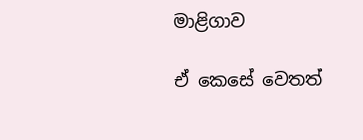මාළිගාව

ඒ කෙසේ වෙතත්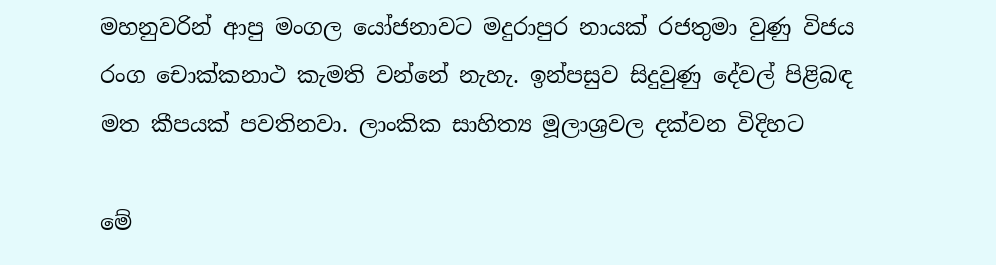මහනුවරින් ආපු මංගල යෝජනාවට මදුරාපුර නායක් රජතුමා වුණු විජය රංග චොක්කනාථ කැමති වන්නේ නැහැ. ඉන්පසුව සිදුවුණු දේවල් පිළිබඳ මත කීපයක් පවතිනවා. ලාංකික සාහිත්‍ය මූලාශ්‍රවල දක්වන විදිහට

මේ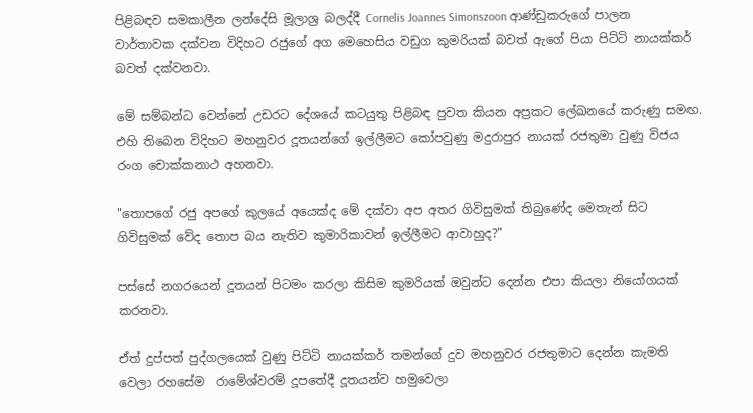පිළිබඳව සමකාලීන ලන්දේසි මූලාශ්‍ර බලද්දී Cornelis Joannes Simonszoon ආණ්ඩුකරුගේ පාලන වාර්තාවක දක්වන විදිහට රජුගේ අග මෙහෙසිය වඩුග කුමරියක් බවත් ඇගේ පියා පිට්ටි නායක්කර් බවත් දක්වනවා.

මේ සම්බන්ධ වෙන්නේ උඩරට දේශයේ කටයුතු පිළිබඳ පුවත කියන අප්‍රකට ලේඛනයේ කරුණු සමඟ. එහි තිබෙන විදිහට මහනුවර දූතයන්ගේ ඉල්ලීමට කෝපවුණු මදුරාපුර නායක් රජතුමා වුණු විජය රංග චොක්කනාථ අහනවා.

"තොපගේ රජු අපගේ කුලයේ අයෙක්ද මේ දක්වා අප අතර ගිවිසුමක් තිබුණේද මෙතැන් සිට ගිවිසුමක් වේද තොප බය නැතිව කුමාරිකාවන් ඉල්ලීමට ආවාහුද?"

පස්සේ නගරයෙන් දූතයන් පිටමං කරලා කිසිම කුමරියක් ඔවුන්ට දෙන්න එපා කියලා නියෝගයක් කරනවා.

ඒත් දුප්පත් පුද්ගලයෙක් වුණු පිට්ටි නායක්කර් තමන්ගේ දුව මහනුවර රජතුමාට දෙන්න කැමති වෙලා රහසේම  රාමේශ්වරම් දූපතේදී දූතයන්ව හමුවෙලා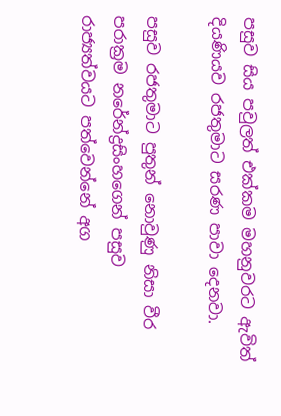පසුව සිය පවුලත් එක්කම මහනුවරට ඇවිත් දියණියව රජතුමාට සරණ පාවා දෙනවා.

පසුව රජතුමාට පුතුන් නොවුණු නිසා වීර පරාක්‍රම නරේන්ද්‍රසිංහගෙන් පසුව රාජ්‍යත්වයට පත්වෙන්නේ අග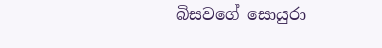බිසවගේ සොයුරා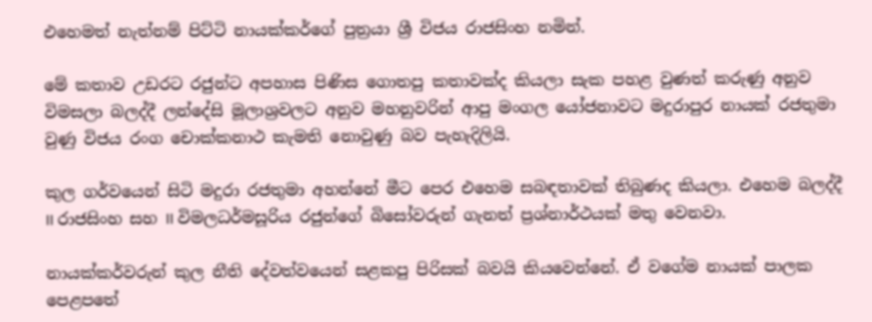එහෙමත් නැත්නම් පිට්ටි නායක්කර්ගේ පුත්‍රයා ශ්‍රී විජය රාජසිංහ නමින්.

මේ කතාව උඩරට රජුන්ට අපහාස පිණිස ගොතපු කතාවක්ද කියලා සැක පහළ වුණත් කරුණු අනුව විමසලා බලද්දී ලන්දේසි මූලාශ්‍රවලට අනුව මහනුවරින් ආපු මංගල යෝජනාවට මදුරාපුර නායක් රජතුමා වුණු විජය රංග චොක්කනාථ කැමති නොවුණු බව පැහැදිලියි.

කුල ගර්වයෙන් සිටි මදුරා රජතුමා අහන්නේ මීට පෙර එහෙම සබඳතාවක් තිබුණද කියලා. එහෙම බලද්දී II රාජසිංහ සහ II විමලධර්මසූරිය රජුන්ගේ බිසෝවරුන් ගැනත් ප්‍රශ්නාර්ථයක් මතු වෙනවා.

නායක්කර්වරුන් කුල නීති දේවත්වයෙන් සළකපු පිරිසක් බවයි කියවෙන්නේ. ඒ වගේම නායක් පාලක පෙළපතේ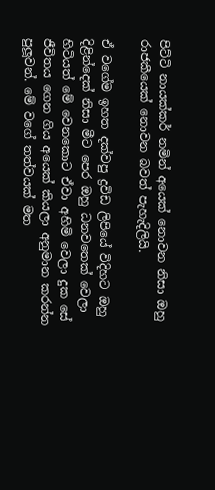පිට්ටි නායක්කර් නමින් අයෙක් නොවන නිසා ඔහු රාජකීයෙක් නොවන බවත් පැහැදිලියි.

ඒ වගේම ඉහත දක්වපු ද්‍රවිඩ ලිපියේ විදිහට ඔහු දිළින්දෙක් නිසා මීට පෙර ඔහු ධනවතෙක් වෙලා හිටියත් මේ වෙනකොට ඒවා අහිමි වෙලා දුක සේ ජීවිතය ගෙන ගිය අයෙක් කියලා අනුමාන කරන්න පුලූවන්. මේ වගේ තත්වයක් මත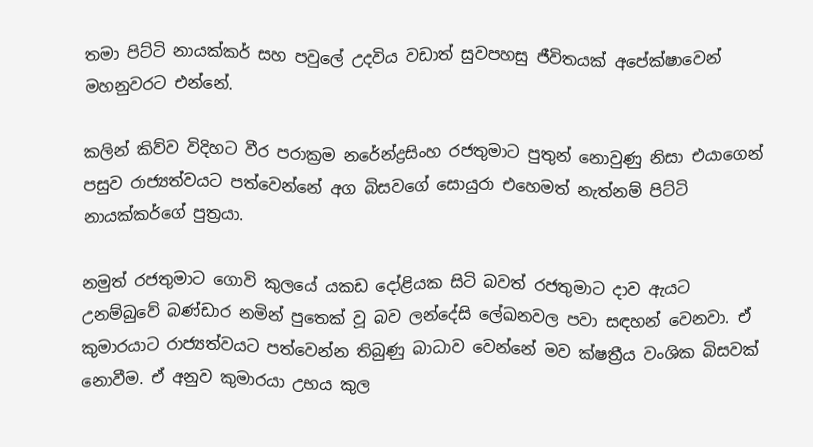තමා පිට්ටි නායක්කර් සහ පවුලේ උදවිය වඩාත් සුවපහසු ජීවිතයක් අපේක්ෂාවෙන් මහනුවරට එන්නේ.

කලින් කිව්ව විදිහට වීර පරාක්‍රම නරේන්ද්‍රසිංහ රජතුමාට පුතුන් නොවුණු නිසා එයාගෙන් පසුව රාජ්‍යත්වයට පත්වෙන්නේ අග බිසවගේ සොයුරා එහෙමත් නැත්නම් පිට්ටි නායක්කර්ගේ පුත්‍රයා.

නමුත් රජතුමාට ගොවි කුලයේ යකඩ දෝළියක සිටි බවත් රජතුමාට දාව ඇයට උනම්බුවේ බණ්ඩාර නමින් පුතෙක් වූ බව ලන්දේසි ලේඛනවල පවා සඳහන් වෙනවා. ඒ කුමාරයාට රාජ්‍යත්වයට පත්වෙන්න තිබුණු බාධාව වෙන්නේ මව ක්ෂත්‍රීය වංශික බිසවක් නොවීම. ඒ අනුව කුමාරයා උභය කුල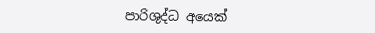පාරිශුද්ධ අයෙක්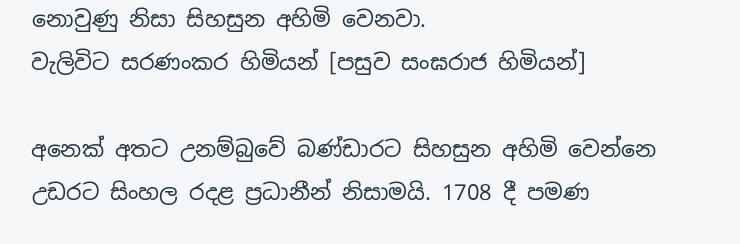නොවුණු නිසා සිහසුන අහිමි වෙනවා.
වැලිවිට සරණංකර හිමියන් [පසුව සංඝරාජ හිමියන්]

අනෙක් අතට උනම්බුවේ බණ්ඩාරට සිහසුන අහිමි වෙන්නෙ උඩරට සිංහල රදළ ප්‍රධානීන් නිසාමයි. 1708 දී පමණ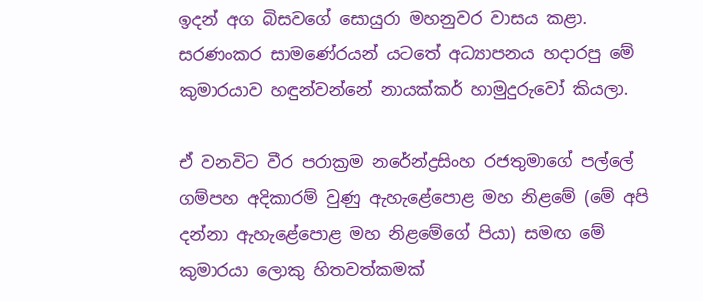ඉදන් අග බිසවගේ සොයුරා මහනුවර වාසය කළා. සරණංකර සාමණේරයන් යටතේ අධ්‍යාපනය හදාරපු මේ කුමාරයාව හඳුන්වන්නේ නායක්කර් හාමුදුරුවෝ කියලා.

ඒ වනවිට වීර පරාක්‍රම නරේන්ද්‍රසිංහ රජතුමාගේ පල්ලේ ගම්පහ අදිකාරම් වුණු ඇහැළේපොළ මහ නිළමේ (මේ අපි දන්නා ඇහැළේපොළ මහ නිළමේගේ පියා) සමඟ මේ කුමාරයා ලොකු හිතවත්කමක්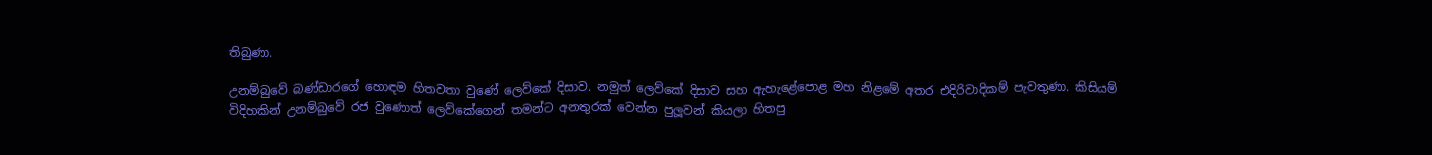තිබුණා.

උනම්බුවේ බණ්ඩාරගේ හොඳම හිතවතා වුණේ ලෙව්කේ දිසාව. නමුත් ලෙව්කේ දිසාව සහ ඇහැළේපොළ මහ නිළමේ අතර එදිරිවාදිකම් පැවතුණා. කිසියම් විදිහකින් උනම්බුවේ රජ වුණොත් ලෙව්කේගෙන් තමන්ට අනතුරක් වෙන්න පුලූවන් කියලා හිතපු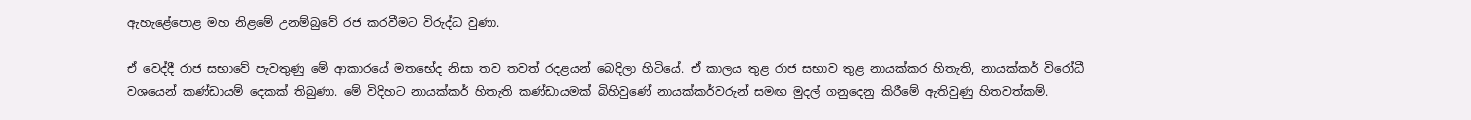ඇහැළේපොළ මහ නිළමේ උනම්බුවේ රජ කරවීමට විරුද්ධ වුණා.

ඒ වෙද්දී රාජ සභාවේ පැවතුණු මේ ආකාරයේ මතභේද නිසා තව තවත් රදළයන් බෙදිලා හිටියේ. ඒ කාලය තුළ රාජ සභාව තුළ නායක්කර හිතැති, නායක්කර් විරෝධී වශයෙන් කණ්ඩායම් දෙකක් තිබුණා. මේ විදිහට නායක්කර් හිතැති කණ්ඩායමක් බිහිවුණේ නායක්කර්වරුන් සමඟ මුදල් ගනුදෙනු කිරීමේ ඇතිවුණු හිතවත්කම්.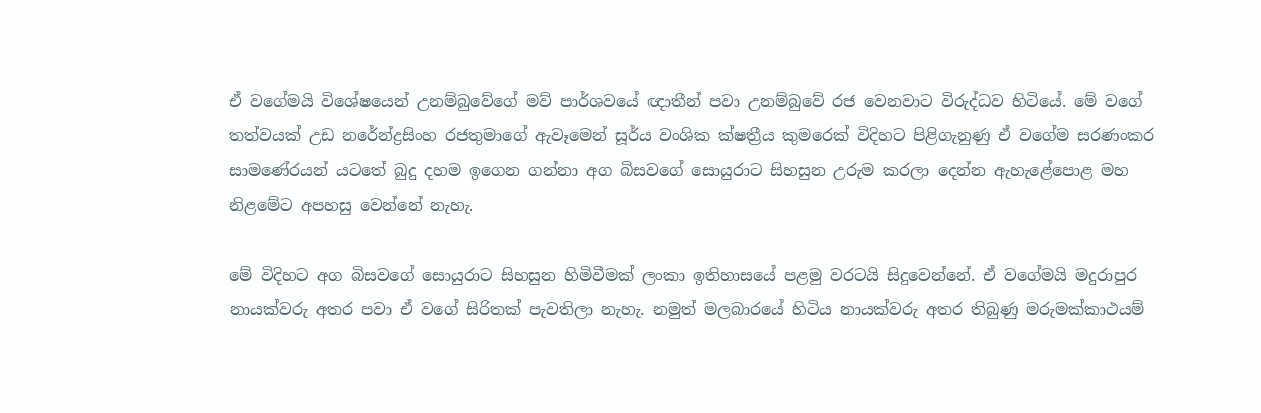ඒ වගේමයි විශේෂයෙන් උනම්බුවේගේ මව් පාර්ශවයේ ඥාතීන් පවා උනම්බුවේ රජ වෙනවාට විරුද්ධව හිටියේ. මේ වගේ තත්වයක් උඩ නරේන්ද්‍රසිංහ රජතුමාගේ ඇවෑමෙන් සූර්ය වංශික ක්ෂත්‍රීය කුමරෙක් විදිහට පිළිගැනුණු ඒ වගේම සරණංකර සාමණේරයන් යටතේ බුදු දහම ඉගෙන ගන්නා අග බිසවගේ සොයුරාට සිහසුන උරුම කරලා දෙන්න ඇහැළේපොළ මහ නිළමේට අපහසු වෙන්නේ නැහැ.

මේ විදිහට අග බිසවගේ සොයුරාට සිහසුන හිමිවීමක් ලංකා ඉතිහාසයේ පළමු වරටයි සිදුවෙන්නේ. ඒ වගේමයි මදුරාපුර නායක්වරු අතර පවා ඒ වගේ සිරිතක් පැවතිලා නැහැ. නමුත් මලබාරයේ හිටිය නායක්වරු අතර තිබුණු මරුමක්කාථයම්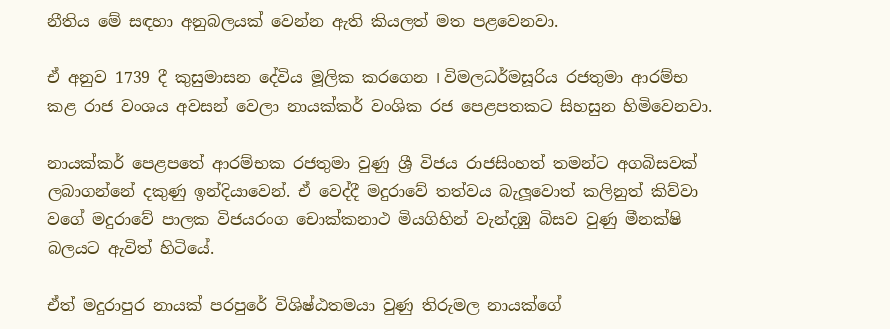නීතිය මේ සඳහා අනුබලයක් වෙන්න ඇති කියලත් මත පළවෙනවා.

ඒ අනුව 1739 දී කුසුමාසන දේවිය මූලික කරගෙන I විමලධර්මසූරිය රජතුමා ආරම්භ කළ රාජ වංශය අවසන් වෙලා නායක්කර් වංශික රජ පෙළපතකට සිහසුන හිමිවෙනවා.

නායක්කර් පෙළපතේ ආරම්භක රජතුමා වුණු ශ්‍රී විජය රාජසිංහත් තමන්ට අගබිසවක් ලබාගන්නේ දකුණු ඉන්දියාවෙන්. ඒ වෙද්දී මදුරාවේ තත්වය බැලූවොත් කලිනුත් කිව්වා වගේ මදුරාවේ පාලක විජයරංග චොක්කනාථ මියගිහින් වැන්දඹු බිසව වුණු මීනක්ෂි බලයට ඇවිත් හිටියේ.

ඒත් මදුරාපුර නායක් පරපුරේ විශිෂ්ඨතමයා වුණු තිරුමල නායක්ගේ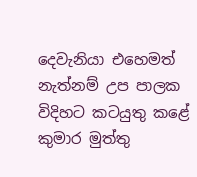දෙවැනියා එහෙමත් නැත්නම් උප පාලක විදිහට කටයුතු කළේ කුමාර මුත්තු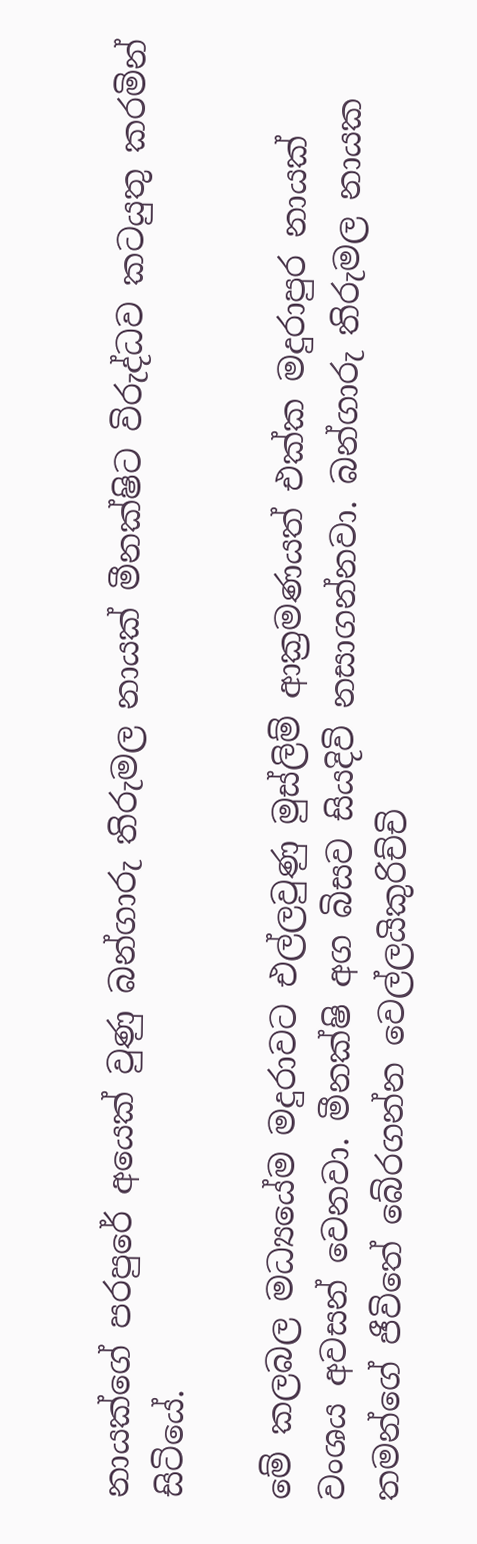නායක්ගේ පරපුරේ අයෙක් වුණු බන්ගාරු තිරුමල නායක් මීනක්ෂිට විරුද්ධව කටයුතු කරමින් සිටියේ.

මේ කලබල මධ්‍යයේම මදුරාවට එල්ලවුණු මුස්ලිම් ආක්‍රමණයත් එක්ක මදුරාපුර නායක් වංශය අවසන් වෙනවා. මීනක්ෂි අග බිසව සියදිවි නසාගන්නවා. බන්ගාරු තිරුමල නායක තමන්ගේ ජීවිතේ බේරගන්න වෙල්ලයිකුරිච්චි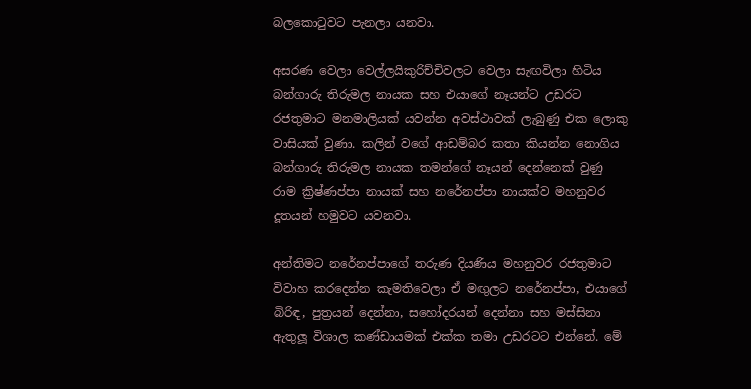බලකොටුවට පැනලා යනවා.

අසරණ වෙලා වෙල්ලයිකුරිච්චිවලට වෙලා සැඟවිලා හිටිය බන්ගාරු තිරුමල නායක සහ එයාගේ නෑයන්ට උඩරට රජතුමාට මනමාලියක් යවන්න අවස්ථාවක් ලැබුණු එක ලොකු වාසියක් වුණා. කලින් වගේ ආඩම්බර කතා කියන්න නොගිය බන්ගාරු තිරුමල නායක තමන්ගේ නෑයන් දෙන්නෙක් වුණු රාම ක්‍රිෂ්ණප්පා නායක් සහ නරේනප්පා නායක්ව මහනුවර දූතයන් හමුවට යවනවා.

අන්තිමට නරේනප්පාගේ තරුණ දියණිය මහනුවර රජතුමාට විවාහ කරදෙන්න කැමතිවෙලා ඒ මඟුලට නරේනප්පා, එයාගේ බිරිඳ, පුත්‍රයන් දෙන්නා, සහෝදරයන් දෙන්නා සහ මස්සිනා ඇතුලූ විශාල කණ්ඩායමක් එක්ක තමා උඩරටට එන්නේ. මේ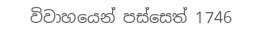විවාහයෙන් පස්සෙත් 1746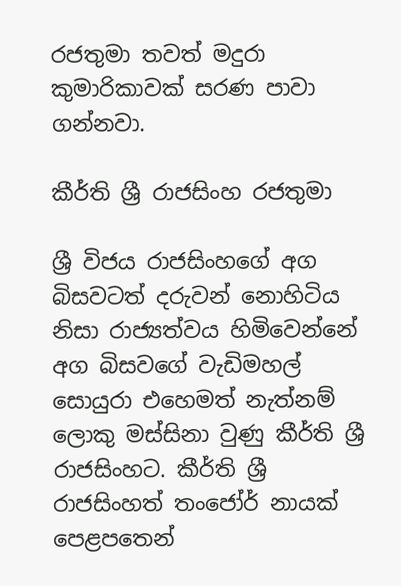රජතුමා තවත් මදුරා කුමාරිකාවක් සරණ පාවා ගන්නවා.

කීර්ති ශ්‍රී රාජසිංහ රජතුමා

ශ්‍රී විජය රාජසිංහගේ අග බිසවටත් දරුවන් නොහිටිය නිසා රාජ්‍යත්වය හිමිවෙන්නේ අග බිසවගේ වැඩිමහල් සොයුරා එහෙමත් නැත්නම් ලොකු මස්සිනා වුණු කීර්ති ශ්‍රී රාජසිංහට. කීර්ති ශ්‍රී රාජසිංහත් තංජෝර් නායක් පෙළපතෙන්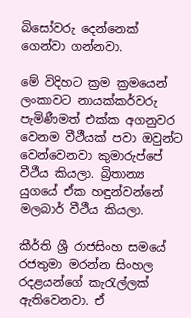බිසෝවරු දෙන්නෙක් ගෙන්වා ගන්නවා.

මේ විදිහට ක්‍රම ක්‍රමයෙන් ලංකාවට නායක්කර්වරු පැමිණීමත් එක්ක අගනුවර වෙනම වීථීයක් පවා ඔවුන්ට වෙන්වෙනවා කුමාරුප්පේ වීථීය කියලා. බ්‍රිතාන්‍ය යුගයේ ඒක හඳුන්වන්නේ මලබාර් වීථීය කියලා.

කීර්ති ශ්‍රී රාජසිංහ සමයේ රජතුමා මරන්න සිංහල රදළයන්ගේ කැරැල්ලක් ඇතිවෙනවා. ඒ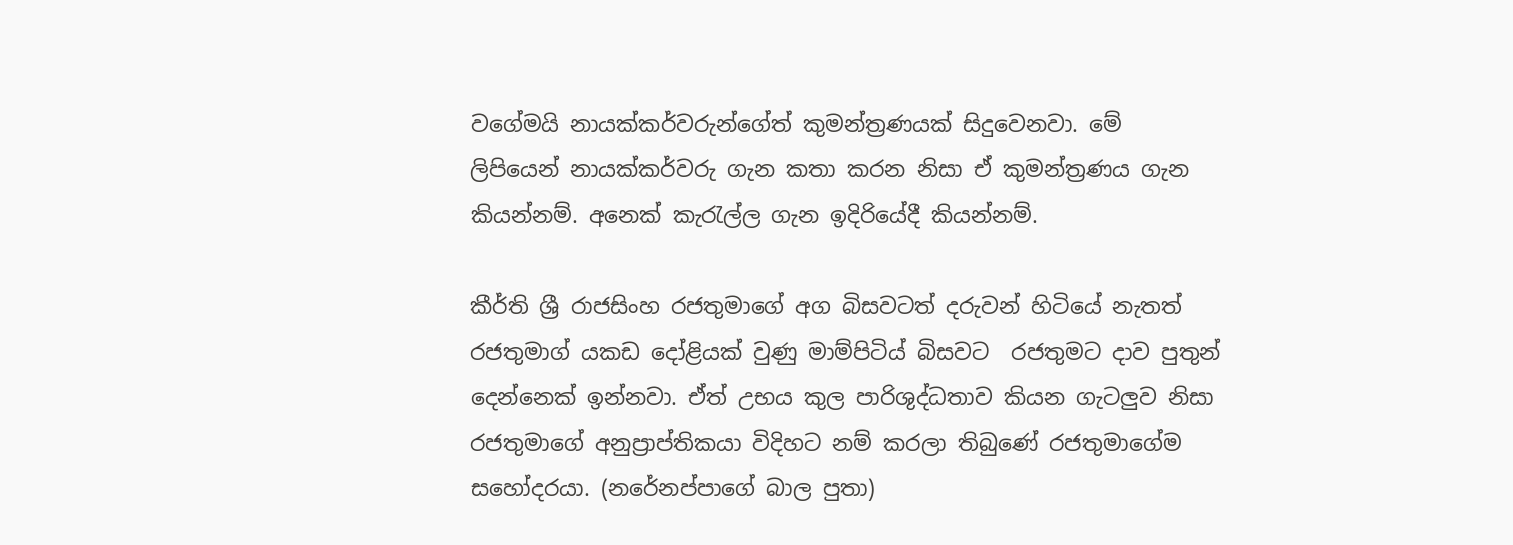වගේමයි නායක්කර්වරුන්ගේත් කුමන්ත්‍රණයක් සිදුවෙනවා. මේ ලිපියෙන් නායක්කර්වරු ගැන කතා කරන නිසා ඒ කුමන්ත්‍රණය ගැන කියන්නම්. අනෙක් කැරැල්ල ගැන ඉදිරියේදී කියන්නම්.

කීර්ති ශ්‍රී රාජසිංහ රජතුමාගේ අග බිසවටත් දරුවන් හිටියේ නැතත් රජතුමාග් යකඩ දෝළියක් වුණු මාම්පිටිය් බිසවට  රජතුමට දාව පුතුන් දෙන්නෙක් ඉන්නවා. ඒත් උභය කුල පාරිශුද්ධතාව කියන ගැටලුව නිසා රජතුමාගේ අනුප්‍රාප්තිකයා විදිහට නම් කරලා තිබුණේ රජතුමාගේම සහෝදරයා. (නරේනප්පාගේ බාල පුතා)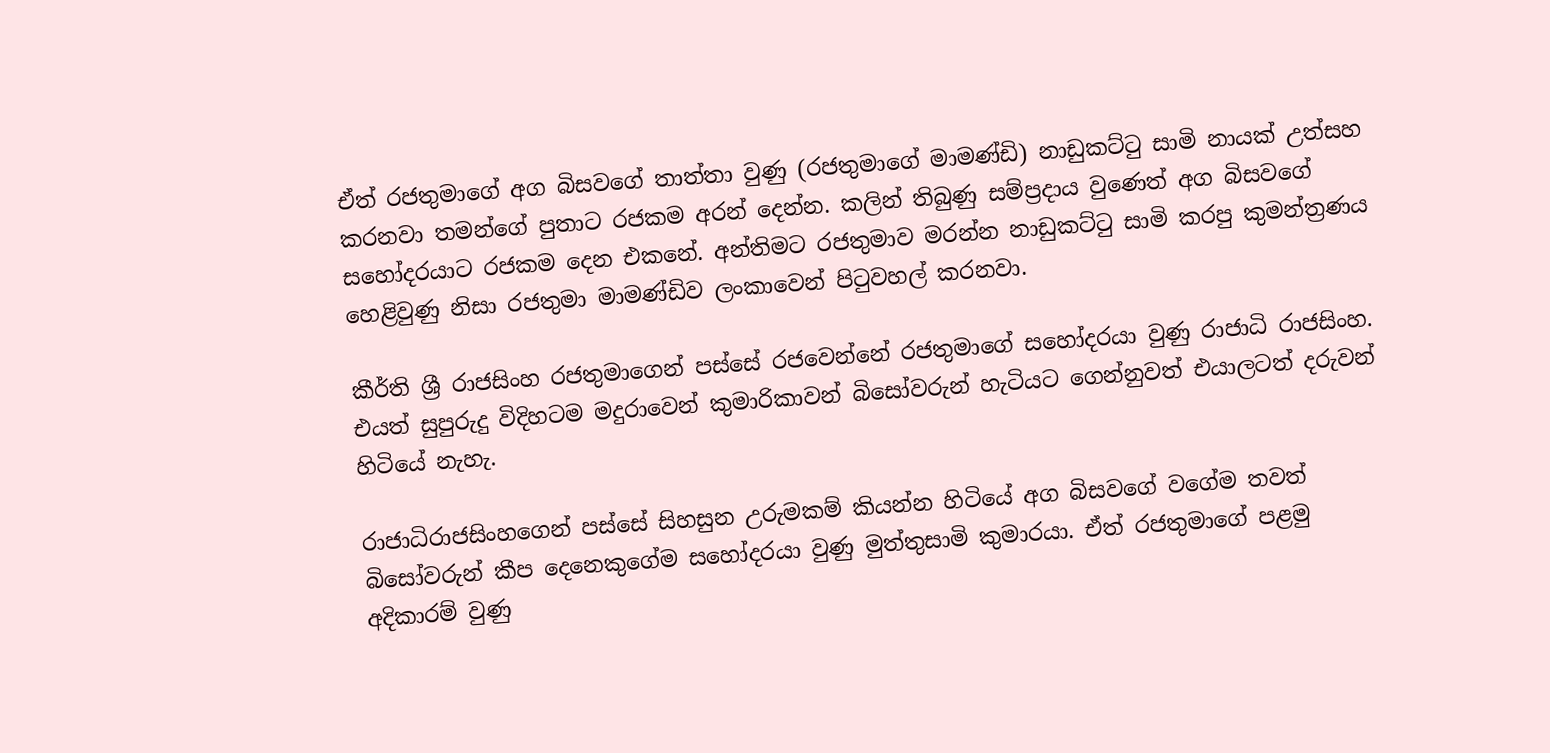ඒත් රජතුමාගේ අග බිසවගේ තාත්තා වුණු (රජතුමාගේ මාමණ්ඩි) නාඩුකට්ටු සාමි නායක් උත්සහ කරනවා තමන්ගේ පුතාට රජකම අරන් දෙන්න. කලින් තිබුණු සම්ප්‍රදාය වුණෙත් අග බිසවගේ  සහෝදරයාට රජකම දෙන එකනේ. අන්තිමට රජතුමාව මරන්න නාඩුකට්ටු සාමි කරපු කුමන්ත්‍රණය හෙළිවුණු නිසා රජතුමා මාමණ්ඩිව ලංකාවෙන් පිටුවහල් කරනවා.

කීර්ති ශ්‍රී රාජසිංහ රජතුමාගෙන් පස්සේ රජවෙන්නේ රජතුමාගේ සහෝදරයා වුණු රාජාධි රාජසිංහ. එයත් සුපුරුදු විදිහටම මදුරාවෙන් කුමාරිකාවන් බිසෝවරුන් හැටියට ගෙන්නුවත් එයාලටත් දරුවන් හිටියේ නැහැ.

රාජාධිරාජසිංහගෙන් පස්සේ සිහසුන උරුමකම් කියන්න හිටියේ අග බිසවගේ වගේම තවත් බිසෝවරුන් කීප දෙනෙකුගේම සහෝදරයා වුණු මුත්තුසාමි කුමාරයා. ඒත් රජතුමාගේ පළමු අදිකාරම් වුණු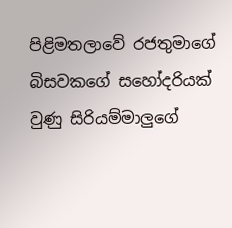පිළිමතලාවේ රජතුමාගේ බිසවකගේ සහෝදරියක් වුණු සිරියම්මාලුගේ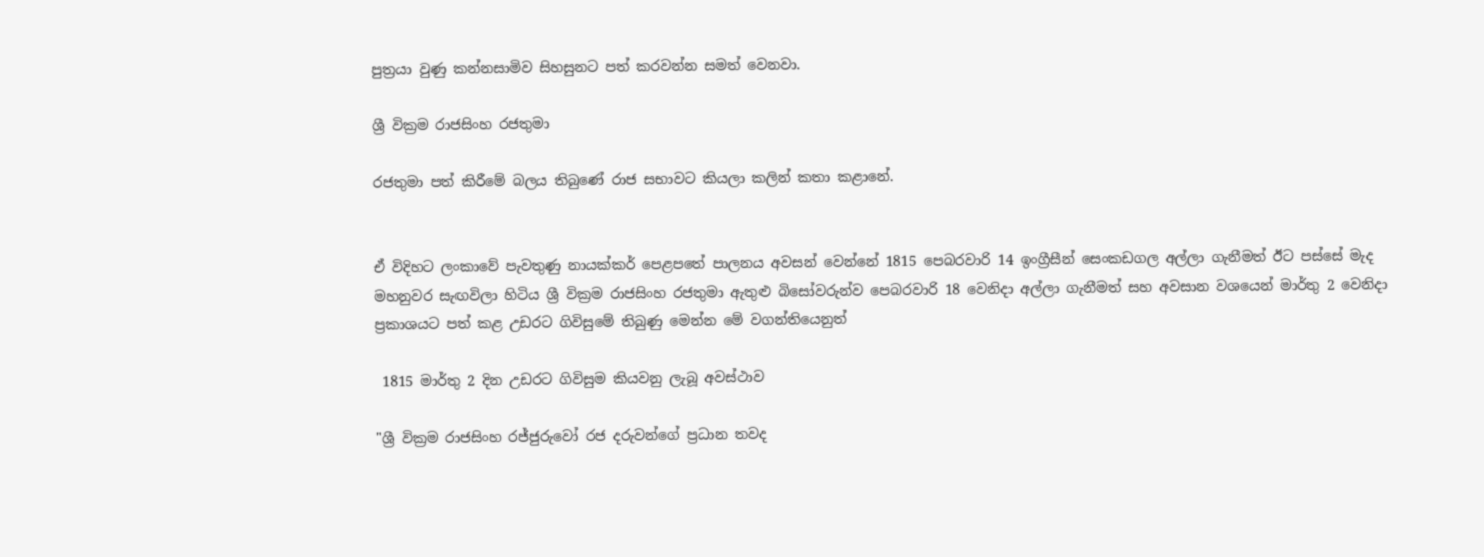පුත්‍රයා වුණු කන්නසාමිව සිහසුනට පත් කරවන්න සමත් වෙනවා.

ශ්‍රී වික්‍රම රාජසිංහ රජතුමා

රජතුමා පත් කිරීමේ බලය තිබුණේ රාජ සභාවට කියලා කලින් කතා කළානේ.


ඒ විදිහට ලංකාවේ පැවතුණු නායක්කර් පෙළපතේ පාලනය අවසන් වෙන්නේ 1815 පෙබරවාරි 14 ඉංග්‍රීසීන් සෙංකඩගල අල්ලා ගැනීමත් ඊට පස්සේ මැද මහනුවර සැඟවිලා හිටිය ශ්‍රී වික්‍රම රාජසිංහ රජතුමා ඇතුළු බිසෝවරුන්ව පෙබරවාරි 18 වෙනිදා අල්ලා ගැනීමත් සහ අවසාන වශයෙන් මාර්තු 2 වෙනිදා ප්‍රකාශයට පත් කළ උඩරට ගිවිසුමේ තිබුණු මෙන්න මේ වගන්තියෙනුත්

 1815 මාර්තු 2 දින උඩරට ගිවිසුම කියවනු ලැබූ අවස්ථාව

"ශ්‍රී වික්‍රම රාජසිංහ රජ්ජුරුවෝ රජ දරුවන්ගේ ප්‍රධාන තවද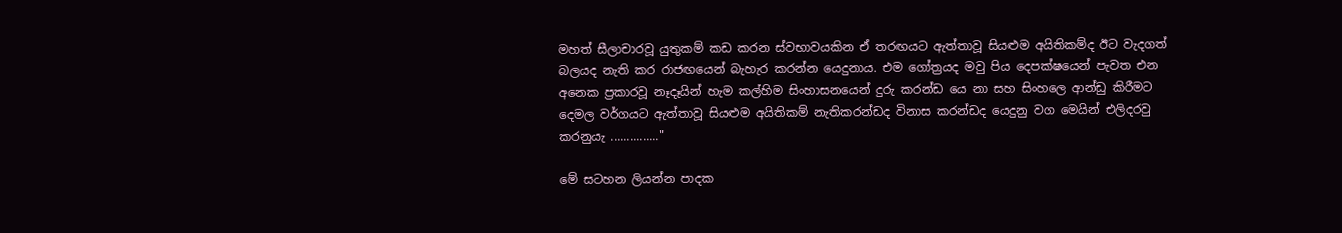මහත් සීලාචාරවූ යුතුකම් කඩ කරන ස්වභාවයකින ඒ තරඟයට ඇත්තාවූ සියළුම අයිතිකම්ද ඊට වැදගත් බලයද නැති කර රාජඟයෙන් බැහැර කරන්න යෙදුනාය. එම ගෝත්‍රයද මවු පිය දෙපක්ෂයෙන් පැවත එන අනෙක ප්‍රකාරවූ නෑදෑයින් හැම කල්හිම සිංහාසනයෙන් දුරු කරන්ඩ යෙ නා සහ සිංහලෙ ආන්ඩු කිරීමට දෙමල වර්ගයට ඇත්තාවූ සියළුම අයිතිකම් නැතිකරන්ඩද විනාස කරන්ඩද යෙදුනු වග මෙයින් එලිදරවු කරනුයැ ..............."

මේ සටහන ලියන්න පාදක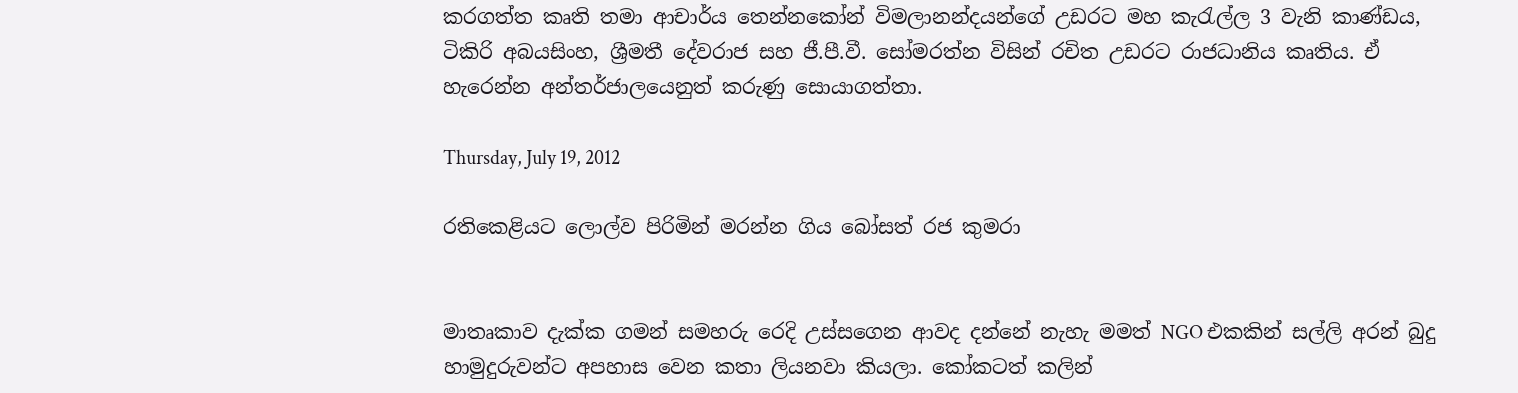කරගත්ත කෘති තමා ආචාර්ය තෙන්නකෝන් විමලානන්දයන්ගේ උඩරට මහ කැරැල්ල 3 වැනි කාණ්ඩය, ටිකිරි අබයසිංහ, ශ්‍රීමතී දේවරාජ සහ ජී.පී.වී. සෝමරත්න විසින් රචිත උඩරට රාජධානිය කෘතිය. ඒ හැරෙන්න අන්තර්ජාලයෙනුත් කරුණු සොයාගත්තා.

Thursday, July 19, 2012

රතිකෙළියට ලොල්ව පිරිමින් මරන්න ගිය බෝසත් රජ කුමරා


මාතෘකාව දැක්ක ගමන් සමහරු රෙදි උස්සගෙන ආවද දන්නේ නැහැ මමත් NGO එකකින් සල්ලි අරන් බුදු හාමුදුරුවන්ට අපහාස වෙන කතා ලියනවා කියලා. කෝකටත් කලින්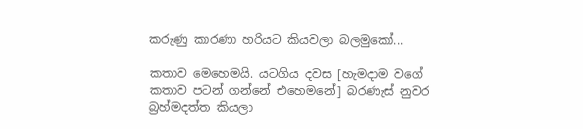කරුණු කාරණා හරියට කියවලා බලමුකෝ...

කතාව මෙහෙමයි. යටගිය දවස [හැමදාම වගේ කතාව පටන් ගන්නේ එහෙමනේ] බරණැස් නුවර බ්‍රහ්මදත්ත කියලා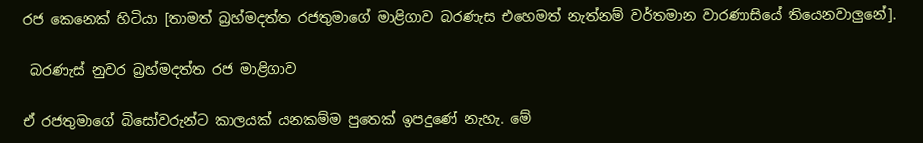රජ කෙනෙක් හිටියා [තාමත් බ්‍රහ්මදත්ත රජතුමාගේ මාළිගාව බරණැස එහෙමත් නැත්නම් වර්තමාන වාරණාසියේ තියෙනවාලුනේ].

 බරණැස් නුවර බ්‍රහ්මදත්ත රජ මාළිගාව

ඒ රජතුමාගේ බිසෝවරුන්ට කාලයක් යනකම්ම පුතෙක් ඉපදුණේ නැහැ. මේ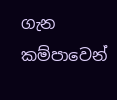ගැන කම්පාවෙන්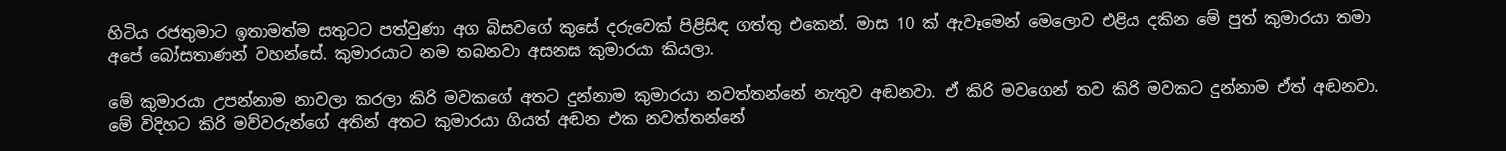හිටිය රජතුමාට ඉතාමත්ම සතුටට පත්වුණා අග බිසවගේ කුසේ දරුවෙක් පිළිසිඳ ගත්තු එකෙන්. මාස 10 ක් ඇවෑමෙන් මෙලොව එළිය දකින මේ පුත් කුමාරයා තමා අපේ බෝසතාණන් වහන්සේ. කුමාරයාට නම තබනවා අසනඝ කුමාරයා කියලා.

මේ කුමාරයා උපන්නාම නාවලා කරලා කිරි මවකගේ අතට දුන්නාම කුමාරයා නවත්තන්නේ නැතුව අඬනවා. ඒ කිරි මවගෙන් තව කිරි මවකට දුන්නාම ඒත් අඬනවා. මේ විදිහට කිරි මව්වරුන්ගේ අතින් අතට කුමාරයා ගියත් අඬන එක නවත්තන්නේ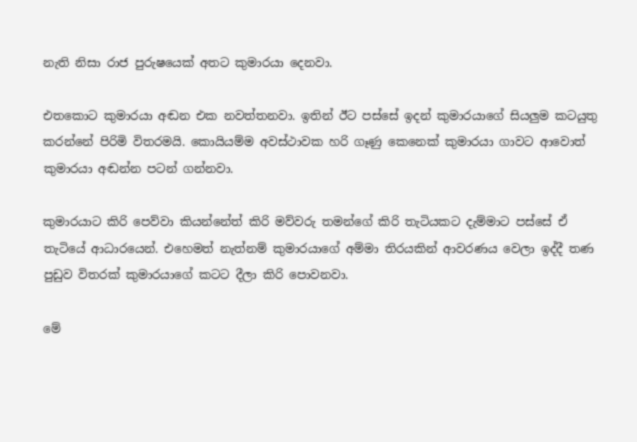නැති නිසා රාජ පුරුෂයෙක් අතට කුමාරයා දෙනවා.

එතකොට කුමාරයා අඬන එක නවත්තනවා. ඉතින් ඊට පස්සේ ඉදන් කුමාරයාගේ සියලුම කටයුතු කරන්නේ පිරිමි විතරමයි. කොයියම්ම අවස්ථාවක හරි ගෑණු කෙනෙක් කුමාරයා ගාවට ආවොත් කුමාරයා අඬන්න පටන් ගන්නවා.

කුමාරයාට කිරි පෙව්වා කියන්නේත් කිරි මව්වරු තමන්ගේ කිරි තැටියකට දැම්මාට පස්සේ ඒ තැටියේ ආධාරයෙන්. එහෙමත් නැත්නම් කුමාරයාගේ අම්මා තිරයකින් ආවරණය වෙලා ඉද්දී තණ පුඩුව විතරක් කුමාරයාගේ කටට දීලා කිරි පොවනවා.

මේ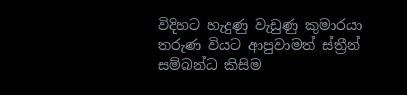විදිහට හැදුණු වැඩුණු කුමාරයා තරුණ වියට ආපුවාමත් ස්ත්‍රීන් සම්බන්ධ කිසිම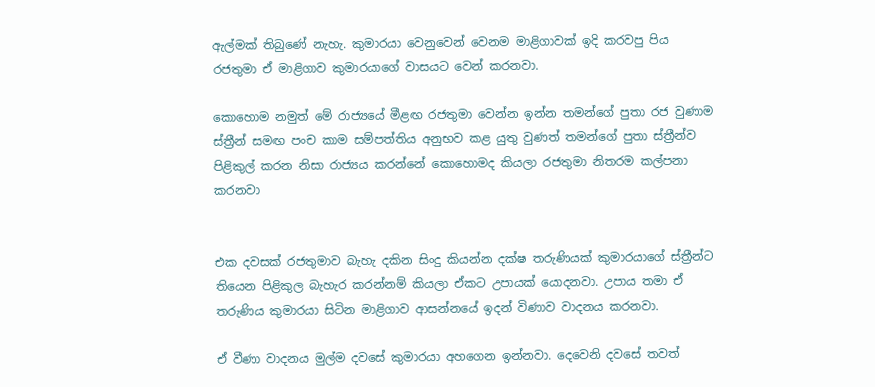ඇල්මක් තිබුණේ නැහැ. කුමාරයා වෙනුවෙන් වෙනම මාළිගාවක් ඉදි කරවපු පිය රජතුමා ඒ මාළිගාව කුමාරයාගේ වාසයට වෙන් කරනවා.

කොහොම නමුත් මේ රාජ්‍යයේ මීළඟ රජතුමා වෙන්න ඉන්න තමන්ගේ පුතා රජ වුණාම ස්ත්‍රීන් සමඟ පංච කාම සම්පත්තිය අනුභව කළ යුතු වුණත් තමන්ගේ පුතා ස්ත්‍රීන්ව පිළිකුල් කරන නිසා රාජ්‍යය කරන්නේ කොහොමද කියලා රජතුමා නිතරම කල්පනා කරනවා


එක දවසක් රජතුමාව බැහැ දකින සිංදු කියන්න දක්ෂ තරුණියක් කුමාරයාගේ ස්ත්‍රීන්ට තියෙන පිළිකුල බැහැර කරන්නම් කියලා ඒකට උපායක් යොදනවා. උපාය තමා ඒ තරුණිය කුමාරයා සිටින මාළිගාව ආසන්නයේ ඉදන් විණාව වාදනය කරනවා.

ඒ වීණා වාදනය මුල්ම දවසේ කුමාරයා අහගෙන ඉන්නවා. දෙවෙනි දවසේ තවත්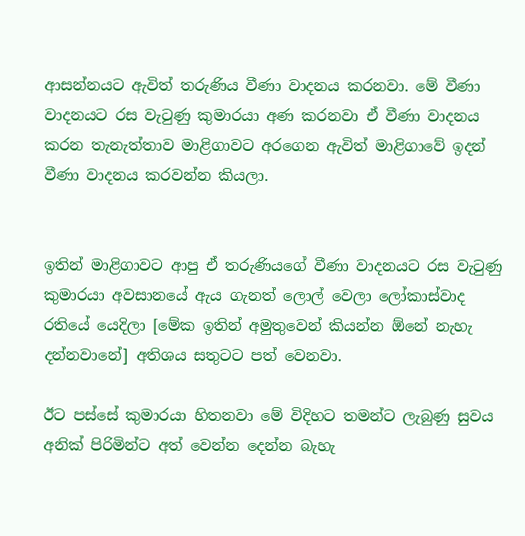ආසන්නයට ඇවිත් තරුණිය වීණා වාදනය කරනවා. මේ වීණා වාදනයට රස වැටුණු කුමාරයා අණ කරනවා ඒ වීණා වාදනය කරන තැනැත්තාව මාළිගාවට අරගෙන ඇවිත් මාළිගාවේ ඉදන් වීණා වාදනය කරවන්න කියලා.


ඉතින් මාළිගාවට ආපු ඒ තරුණියගේ වීණා වාදනයට රස වැටුණු කුමාරයා අවසානයේ ඇය ගැනත් ලොල් වෙලා ලෝකාස්වාද රතියේ යෙදිලා [මේක ඉතින් අමුතුවෙන් කියන්න ඕනේ නැහැ දන්නවානේ] අතිශය සතුටට පත් වෙනවා.

ඊට පස්සේ කුමාරයා හිතනවා මේ විදිහට තමන්ට ලැබුණු සුවය අනික් පිරිමින්ට අත් වෙන්න දෙන්න බැහැ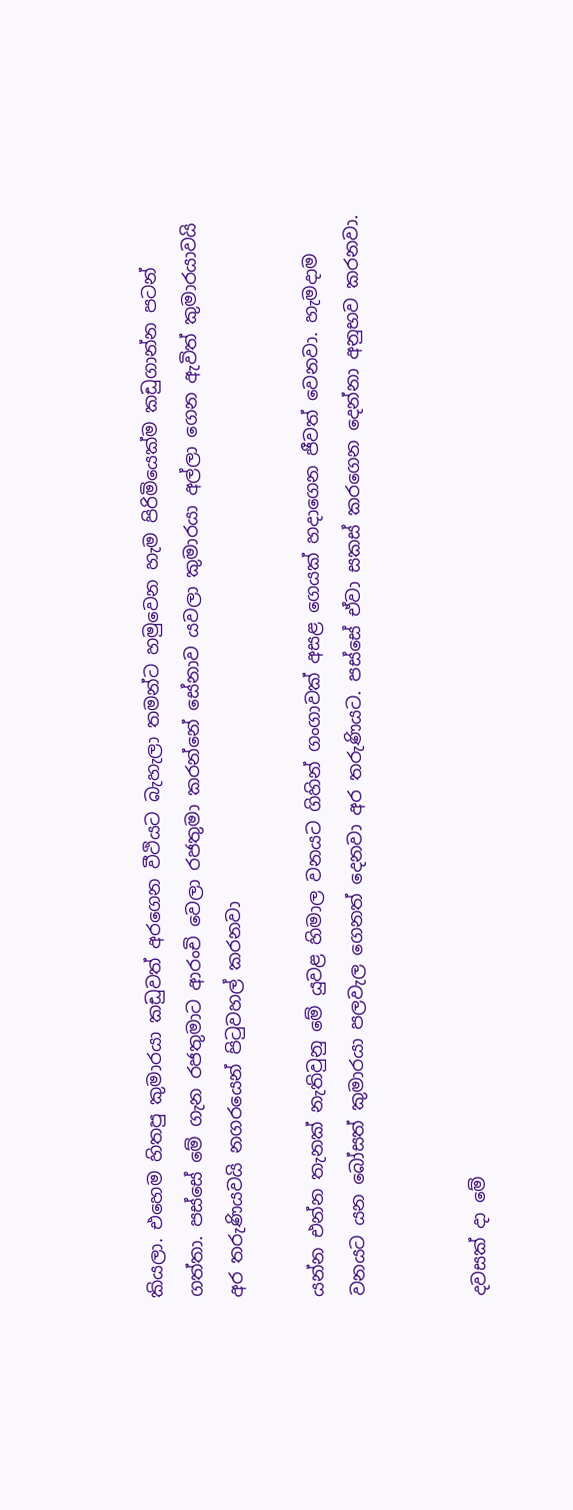කියලා. එහෙම හිතපු කුමාරයා කඩුවත් අරගෙන වීථියට බැහැලා තමන්ට හමුවෙන හැම පිරිමියෙක්ම කඩුගාන්න පටන් ගත්තා. පස්සේ මේ ගැන රජතුමාට ආරංචි වෙලා රජතුමා කරන්නේ සේනාව යවලා කුමාරයා අල්ලා ගෙන ඇවිත් කුමාරයාවයි අර තරුණියවයි නගරයෙන් පිටුවහල් කරනවා

යන්න එන්න තැනක් නැතිවුනු මේ යුවළ හිමාල වනයට ගිහින් ගංගාවක් අසළ ගෙයක් හදාගෙන ජීවත් වෙනවා. හැමදාම වනයට යන බෝසත් කුමාරයා පලවැල ගෙනත් දෙනවා අර තරුණියට. පස්සේ ඒවා සකස් කරගෙන දෙන්නා අනුභව කරනවා.


දවසක් දා මේ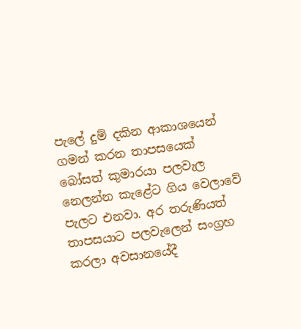පැලේ දුම් දකින ආකාශයෙන් ගමන් කරන තාපසයෙක් බෝසත් කුමාරයා පලවැල නෙලන්න කැළේට ගිය වෙලාවේ පැලට එනවා. අර තරුණියත් තාපසයාට පලවැලෙන් සංග්‍රහ කරලා අවසානයේදී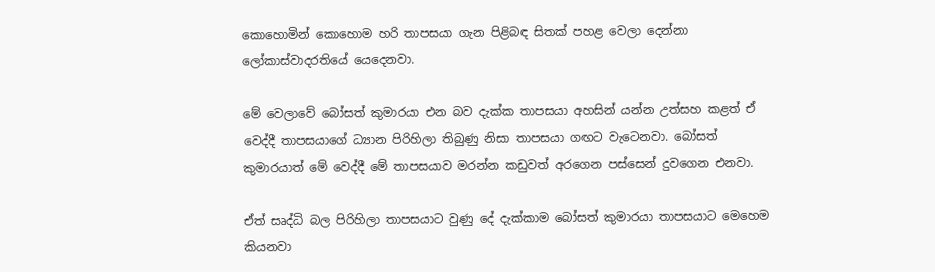කොහොමින් කොහොම හරි තාපසයා ගැන පිළිබඳ සිතක් පහළ වෙලා දෙන්නා ලෝකාස්වාදරතියේ යෙදෙනවා.

මේ වෙලාවේ බෝසත් කුමාරයා එන බව දැක්ක තාපසයා අහසින් යන්න උත්සහ කළත් ඒ වෙද්දී තාපසයාගේ ධ්‍යාන පිරිහිලා තිබුණු නිසා තාපසයා ගඟට වැටෙනවා. බෝසත් කුමාරයාත් මේ වෙද්දී මේ තාපසයාව මරන්න කඩුවත් අරගෙන පස්සෙන් දුවගෙන එනවා.

ඒත් සෘද්ධි බල පිරිහිලා තාපසයාට වුණු දේ දැක්කාම බෝසත් කුමාරයා තාපසයාට මෙහෙම කියනවා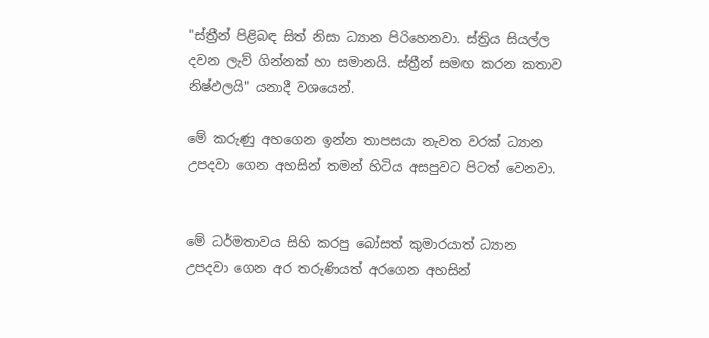"ස්ත්‍රීන් පිළිබඳ සිත් නිසා ධ්‍යාන පිරිහෙනවා. ස්ත්‍රිය සියල්ල දවන ලැව් ගින්නක් හා සමානයි. ස්ත්‍රීන් සමඟ කරන කතාව නිෂ්ඵලයි" යනාදී වශයෙන්.

මේ කරුණු අහගෙන ඉන්න තාපසයා නැවත වරක් ධ්‍යාන උපදවා ගෙන අහසින් තමන් හිටිය අසපුවට පිටත් වෙනවා.


මේ ධර්මතාවය සිහි කරපු බෝසත් කුමාරයාත් ධ්‍යාන උපදවා ගෙන අර තරුණියත් අරගෙන අහසින්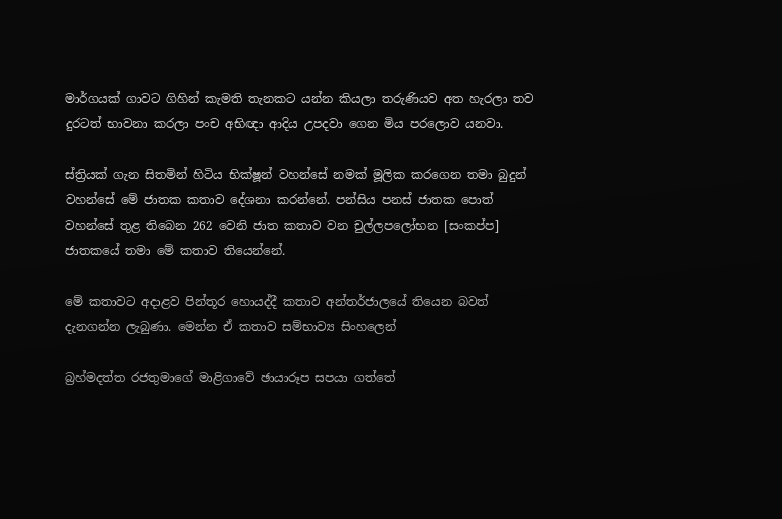මාර්ගයක් ගාවට ගිහින් කැමති තැනකට යන්න කියලා තරුණියව අත හැරලා තව දුරටත් භාවනා කරලා පංච අභිඥා ආදිය උපදවා ගෙන මිය පරලොව යනවා.

ස්ත්‍රියක් ගැන සිතමින් හිටිය භික්ෂූන් වහන්සේ නමක් මූලික කරගෙන තමා බුදුන් වහන්සේ මේ ජාතක කතාව දේශනා කරන්නේ. පන්සිය පනස් ජාතක පොත් වහන්සේ තුළ තිබෙන 262 වෙනි ජාත කතාව වන චුල්ලපලෝභන [සංකප්ප] ජාතකයේ තමා මේ කතාව තියෙන්නේ.

මේ කතාවට අදාළව පින්තූර හොයද්දී කතාව අන්තර්ජාලයේ තියෙන බවත් දැනගන්න ලැබුණා. මෙන්න ඒ කතාව සම්භාව්‍ය සිංහලෙන්

බ්‍රහ්මදත්ත රජතුමාගේ මාළිගාවේ ඡායාරූප සපයා ගත්තේ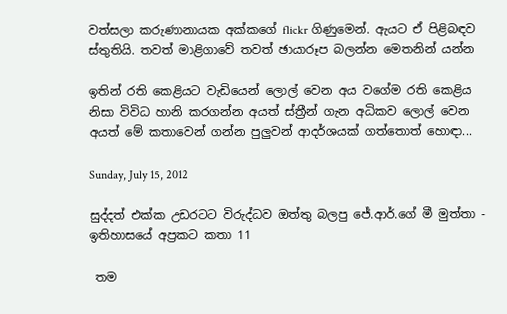වත්සලා කරුණානායක අක්කගේ flickr ගිණුමෙන්. ඇයට ඒ පිළිබඳව ස්තුතියි. තවත් මාළිගාවේ තවත් ඡායාරූප බලන්න මෙතනින් යන්න

ඉතින් රති කෙළියට වැඩියෙන් ලොල් වෙන අය වගේම රති කෙළිය නිසා විවිධ හානි කරගන්න අයත් ස්ත්‍රීන් ගැන අධිකව ලොල් වෙන අයත් මේ කතාවෙන් ගන්න පුලුවන් ආදර්ශයක් ගත්තොත් හොඳා...

Sunday, July 15, 2012

සුද්දත් එක්ක උඩරටට විරුද්ධව ඔත්තු බලපු ජේ.ආර්.ගේ මී මුත්තා - ඉතිහාසයේ අප්‍රකට කතා 11

 තම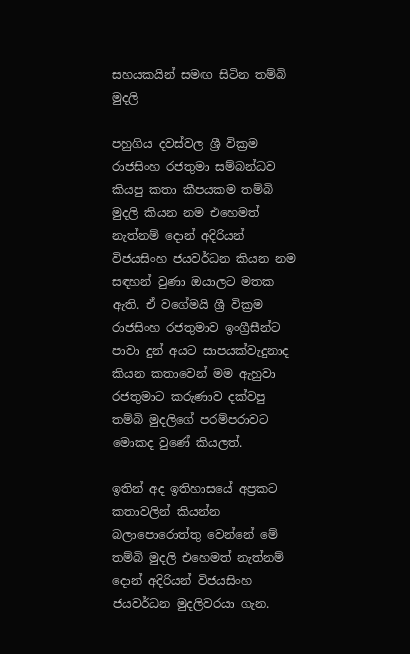සහයකයින් සමඟ සිටින තම්බි මුදලි

පහුගිය දවස්වල ශ්‍රී වික්‍රම රාජසිංහ රජතුමා සම්බන්ධව කියපු කතා කීපයකම තම්බි මුදලි කියන නම එහෙමත් නැත්නම් දොන් අදිරියන් විජයසිංහ ජයවර්ධන කියන නම සඳහන් වුණා ඔයාලට මතක ඇති. ඒ වගේමයි ශ්‍රී වික්‍රම රාජසිංහ රජතුමාව ඉංග්‍රීසීන්ට පාවා දුන් අයට සාපයක්වැදුනාද කියන කතාවෙන් මම ඇහුවා රජතුමාට කරුණාව දක්වපු තම්බි මුදලිගේ පරම්පරාවට මොකද වුණේ කියලත්.

ඉතින් අද ඉතිහාසයේ අප්‍රකට කතාවලින් කියන්න බලාපොරොත්තු වෙන්නේ මේ තම්බි මුදලි එහෙමත් නැත්නම් දොන් අදිරියන් විජයසිංහ ජයවර්ධන මුදලිවරයා ගැන.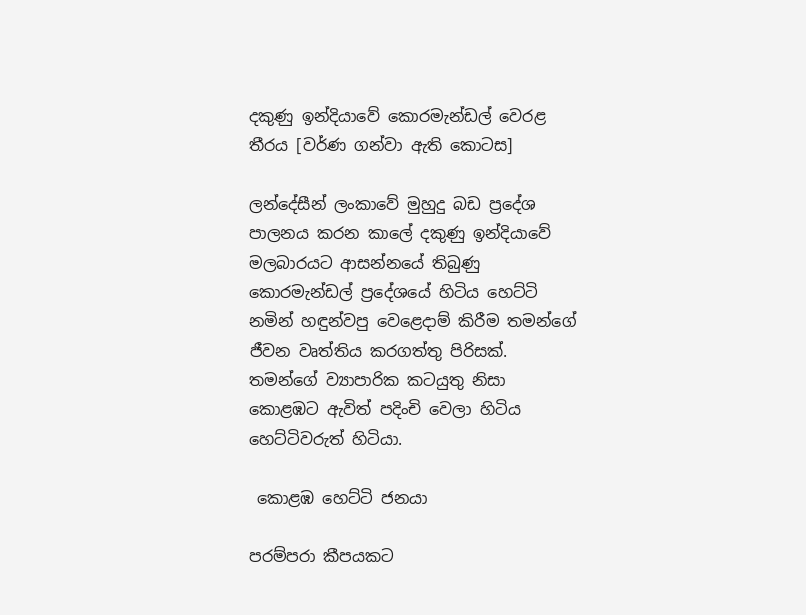දකුණු ඉන්දියාවේ කොරමැන්ඩල් වෙරළ තීරය [වර්ණ ගන්වා ඇති කොටස]

ලන්දේසීන් ලංකාවේ මුහුදු බඩ ප්‍රදේශ පාලනය කරන කාලේ දකුණු ඉන්දියාවේ මලබාරයට ආසන්නයේ තිබුණු කොරමැන්ඩල් ප්‍රදේශයේ හිටිය හෙට්ටි නමින් හඳුන්වපු වෙළෙදාම් කිරීම තමන්ගේ ජීවන වෘත්තිය කරගත්තු පිරිසක්. තමන්ගේ ව්‍යාපාරික කටයුතු නිසා කොළඹට ඇවිත් පදිංචි වෙලා හිටිය හෙට්ටිවරුත් හිටියා.

 කොළඹ හෙට්ටි ජනයා

පරම්පරා කීපයකට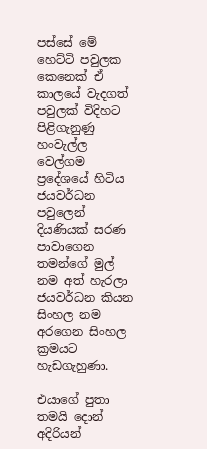පස්සේ මේ හෙට්ටි පවුලක කෙනෙක් ඒ කාලයේ වැදගත් පවුලක් විදිහට පිළිගැනුණු හංවැල්ල වෙල්ගම ප්‍රදේශයේ හිටිය ජයවර්ධන පවුලෙන් දියණියක් සරණ පාවාගෙන තමන්ගේ මුල් නම අත් හැරලා ජයවර්ධන කියන සිංහල නම අරගෙන සිංහල ක්‍රමයට හැඩගැහුණා.

එයාගේ පුතා තමයි දොන් අදිරියන්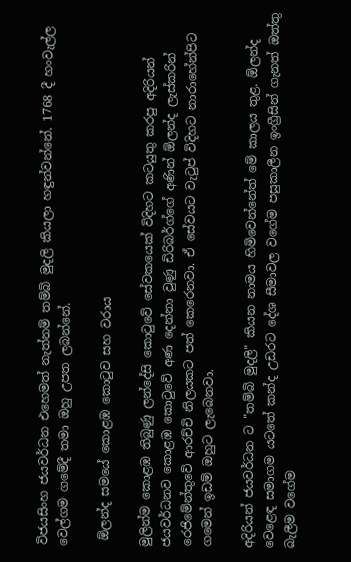විජයසිංහ ජයවර්ධන එහෙමත් නැත්නම් තම්බි මුදලි කියලා හඳුන්වන්නේ. 1768 දී හංවැල්ල වෙල්ගම ගමේදී තමා ඔහු උපත ලබන්නේ.

 ඕලන්ද සමයේ කොළඹ කොටුව සහ වරාය

මුලින්ම කොළඹ තිබුණු ලන්දේසි කොටුවේ සේවකයෙක් විදිහට කටයුතු කරපු අදිරියන් ජයවර්ධනව කොළඹ කොටුවේ අණ දෙන්නා වුණු ඩිරිබර්ග්ගේ අණින් ඕලන්ද ලැස්කරින් රෙජිමේන්තුවේ ආරච්චි නිලයකට පත් කෙරෙනවා. ඒ සේවයට වැටුප් විදිහට නාරාහේන්පිට ගමෙන් ඉඩම් ඔහුට ලැබෙනවා.

අදිරියන් ජයවර්ධන ට "තම්බි මුදලි" කියන නාමය හිමිවෙන්නේත් මේ කාලය තුළ. ඕලන්ද වෙළෙඳ සමාගම යටතේ කන්ද උඩරට දේශ සීමාවල වගේම පසුකාලීන ඉංග්‍රීසින් ගැනත් ඔත්තු බැලීම වගේම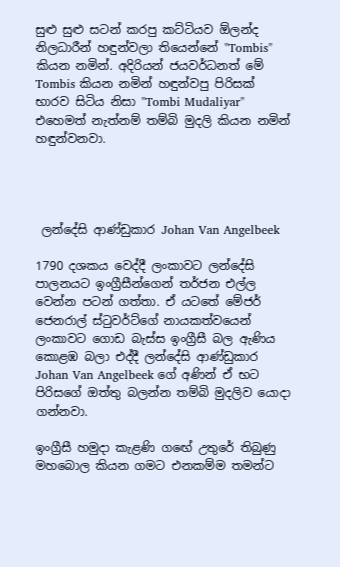සුළු සුළු සටන් කරපු කට්ටියව ඕලන්ද නිලධාරීන් හඳුන්වලා තියෙන්නේ "Tombis" කියන නමින්. අදිරියන් ජයවර්ධනත් මේ Tombis කියන නමින් හඳුන්වපු පිරිසක් භාරව සිටිය නිසා "Tombi Mudaliyar" එහෙමත් නැත්නම් තම්බි මුදලි කියන නමින් හඳුන්වනවා.




 ලන්දේසි ආණ්ඩුකාර Johan Van Angelbeek

1790 දශකය වෙද්දී ලංකාවට ලන්දේසි පාලනයට ඉංග්‍රීසීන්ගෙන් තර්ජන එල්ල වෙන්න පටන් ගත්තා. ඒ යටතේ මේජර් ජෙනරාල් ස්ටුවර්ට්ගේ නායකත්වයෙන් ලංකාවට ගොඩ බැස්ස ඉංග්‍රීසී බල ඇණිය කොළඹ බලා එද්දී ලන්දේසි ආණ්ඩුකාර Johan Van Angelbeek ගේ අණින් ඒ භට පිරිසගේ ඔත්තු බලන්න තම්බි මුදලිව යොදා ගන්නවා.

ඉංග්‍රීසී හමුදා කැළණි ගඟේ උතුරේ තිබුණු මහබොල කියන ගමට එනකම්ම තමන්ට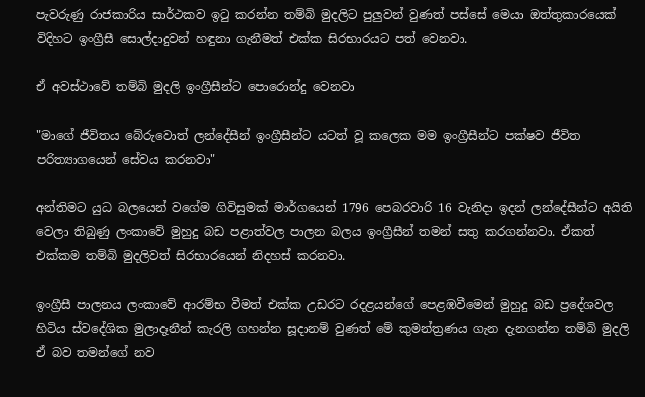පැවරුණු රාජකාරිය සාර්ථකව ඉටු කරන්න තම්බි මුදලිට පුලුවන් වුණත් පස්සේ මෙයා ඔත්තුකාරයෙක් විදිහට ඉංග්‍රීසී සොල්දාදුවන් හඳුනා ගැනීමත් එක්ක සිරභාරයට පත් වෙනවා.

ඒ අවස්ථාවේ තම්බි මුදලි ඉංග්‍රීසීන්ට පොරොන්දු වෙනවා

"මාගේ ජීවිතය බේරුවොත් ලන්දේසීන් ඉංග්‍රීසීන්ට යටත් වූ කලෙක මම ඉංග්‍රීසීන්ට පක්ෂව ජීවිත පරිත්‍යාගයෙන් සේවය කරනවා"

අන්තිමට යුධ බලයෙන් වගේම ගිවිසුමක් මාර්ගයෙන් 1796 පෙබරවාරි 16 වැනිදා ඉදන් ලන්දේසීන්ට අයිති වෙලා තිබුණු ලංකාවේ මුහුදු බඩ පළාත්වල පාලන බලය ඉංග්‍රීසීන් තමන් සතු කරගන්නවා. ඒකත් එක්කම තම්බි මුදලිවත් සිරභාරයෙන් නිදහස් කරනවා.

ඉංග්‍රීසී පාලනය ලංකාවේ ආරම්භ වීමත් එක්ක උඩරට රදළයන්ගේ පෙළඹවීමෙන් මුහුදු බඩ ප්‍රදේශවල හිටිය ස්වදේශික මුලාදෑනීන් කැරලි ගහන්න සූදානම් වුණත් මේ කුමන්ත්‍රණය ගැන දැනගන්න තම්බි මුදලි ඒ බව තමන්ගේ නව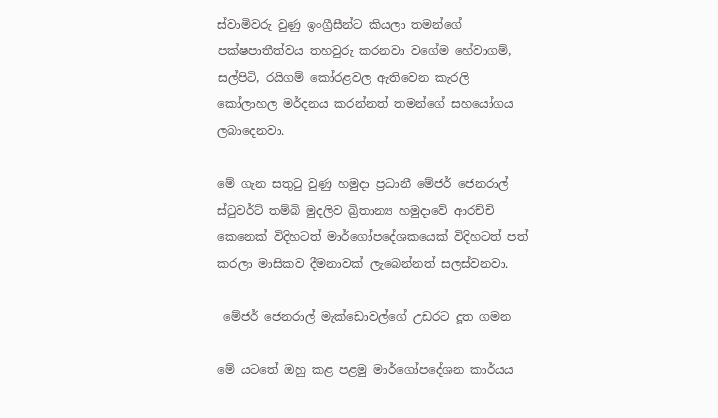ස්වාමිවරු වුණු ඉංග්‍රීසීන්ට කියලා තමන්ගේ පක්ෂපාතීත්වය තහවුරු කරනවා වගේම හේවාගම්, සල්පිටි, රයිගම් කෝරළවල ඇතිවෙන කැරලි කෝලාහල මර්දනය කරන්නත් තමන්ගේ සහයෝගය ලබාදෙනවා.

මේ ගැන සතුටු වුණු හමුදා ප්‍රධානී මේජර් ජෙනරාල් ස්ටුවර්ට් තම්බි මුදලිව බ්‍රිතාන්‍ය හමුදාවේ ආරච්චි කෙනෙක් විදිහටත් මාර්ගෝපදේශකයෙක් විදිහටත් පත් කරලා මාසිකව දීමනාවක් ලැබෙන්නත් සලස්වනවා.

 මේජර් ජෙනරාල් මැක්ඩොවල්ගේ උඩරට දූත ගමන

මේ යටතේ ඔහු කළ පළමු මාර්ගෝපදේශන කාර්යය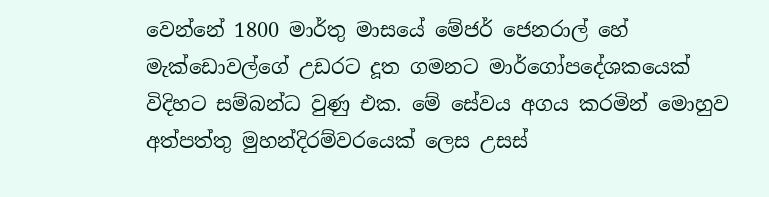වෙන්නේ 1800 මාර්තු මාසයේ මේජර් ජෙනරාල් හේ මැක්ඩොවල්ගේ උඩරට දූත ගමනට මාර්ගෝපදේශකයෙක් විදිහට සම්බන්ධ වුණු එක. මේ සේවය අගය කරමින් මොහුව අත්පත්තු මුහන්දිරම්වරයෙක් ලෙස උසස්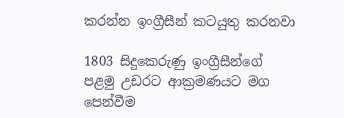කරන්න ඉංග්‍රීසීන් කටයුතු කරනවා

1803 සිදුකෙරුණු ඉංග්‍රීසීන්ගේ පළමු උඩරට ආක්‍රමණයට මග පෙන්වීම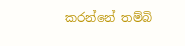කරන්නේ තම්බි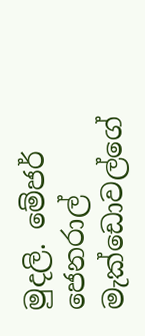මුදලි. මේජර් ජෙනරාල් මැක්ඩොවල්ගේ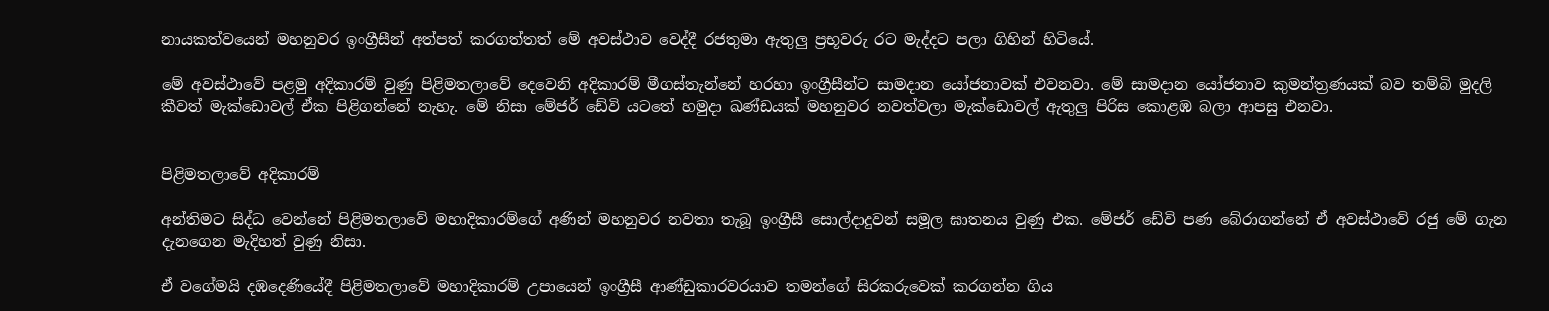නායකත්වයෙන් මහනුවර ඉංග්‍රීසීන් අත්පත් කරගත්තත් මේ අවස්ථාව වෙද්දී රජතුමා ඇතුලු ප්‍රභූවරු රට මැද්දට පලා ගිහින් හිටියේ.

මේ අවස්ථාවේ පළමු අදිකාරම් වුණු පිළිමතලාවේ දෙවෙනි අදිකාරම් මීගස්තැන්නේ හරහා ඉංග්‍රීසීන්ට සාමදාන යෝජනාවක් එවනවා. මේ සාමදාන යෝජනාව කුමන්ත්‍රණයක් බව තම්බි මුදලි කීවත් මැක්ඩොවල් ඒක පිළිගන්නේ නැහැ. මේ නිසා මේජර් ඩේවි යටතේ හමුදා ඛණ්ඩයක් මහනුවර නවත්වලා මැක්ඩොවල් ඇතුලු පිරිස කොළඹ බලා ආපසු එනවා.


පිළිමතලාවේ අදිකාරම්

අන්තිමට සිද්ධ වෙන්නේ පිළිමතලාවේ මහාදිකාරම්ගේ අණින් මහනුවර නවතා තැබූ ඉංග්‍රීසී සොල්දාදුවන් සමූල ඝාතනය වුණු එක. මේජර් ඩේවි පණ බේරාගන්නේ ඒ අවස්ථාවේ රජු මේ ගැන දැනගෙන මැදිහත් වුණු නිසා.

ඒ වගේමයි දඹදෙණියේදී පිළිමතලාවේ මහාදිකාරම් උපායෙන් ඉංග්‍රීසී ආණ්ඩුකාරවරයාව තමන්ගේ සිරකරුවෙක් කරගන්න ගිය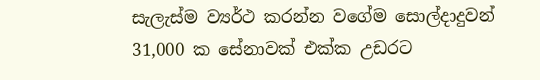සැලැස්ම ව්‍යර්ථ කරන්න වගේම සොල්දාදුවන් 31,000 ක සේනාවක් එක්ක උඩරට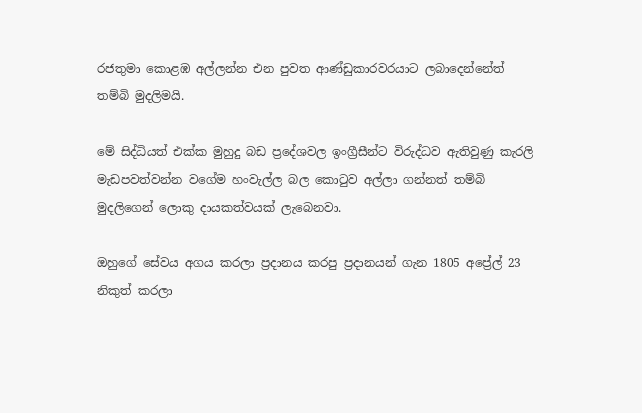රජතුමා කොළඹ අල්ලන්න එන පුවත ආණ්ඩුකාරවරයාට ලබාදෙන්නේත් තම්බි මුදලිමයි.

මේ සිද්ධියත් එක්ක මුහුදු බඩ ප්‍රදේශවල ඉංග්‍රීසීන්ට විරුද්ධව ඇතිවුණු කැරලි මැඩපවත්වන්න වගේම හංවැල්ල බල කොටුව අල්ලා ගන්නත් තම්බි මුදලිගෙන් ලොකු දායකත්වයක් ලැබෙනවා.

ඔහුගේ සේවය අගය කරලා ප්‍රදානය කරපු ප්‍රදානයන් ගැන 1805 අප්‍රේල් 23 නිකුත් කරලා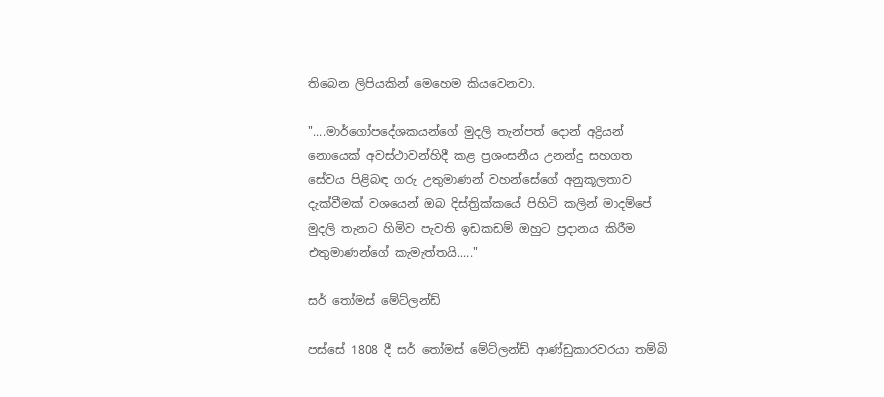තිබෙන ලිපියකින් මෙහෙම කියවෙනවා.

"....මාර්ගෝපදේශකයන්ගේ මුදලි තැන්පත් දොන් අද්‍රියන් නොයෙක් අවස්ථාවන්හිදී කළ ප්‍රශංසනීය උනන්දු සහගත සේවය පිළිබඳ ගරු උතුමාණන් වහන්සේගේ අනුකූලතාව දැක්වීමක් වශයෙන් ඔබ දිස්ත්‍රික්කයේ පිහිටි කලින් මාදම්පේ මුදලි තැනට හිමිව පැවති ඉඩකඩම් ඔහුට ප්‍රදානය කිරීම එතුමාණන්ගේ කැමැත්තයි....."

සර් තෝමස් මේට්ලන්ඩ්

පස්සේ 1808 දී සර් තෝමස් මේට්ලන්ඩ් ආණ්ඩුකාරවරයා තම්බි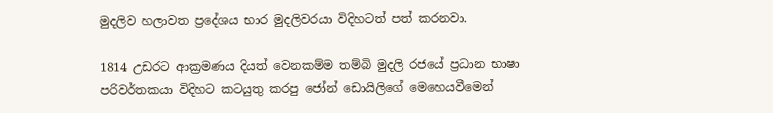මුදලිව හලාවත ප්‍රදේශය භාර මුදලිවරයා විදිහටත් පත් කරනවා.

1814 උඩරට ආක්‍රමණය දියත් වෙනකම්ම තම්බි මුදලි රජයේ ප්‍රධාන භාෂා පරිවර්තකයා විදිහට කටයුතු කරපු ජෝන් ඩොයිලිගේ මෙහෙයවීමෙන්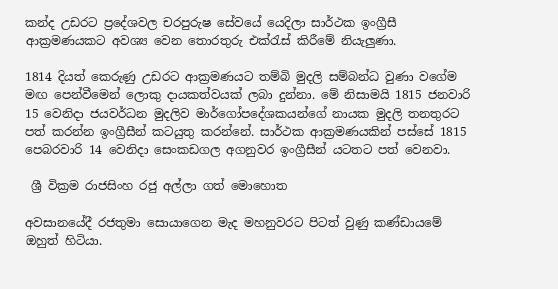කන්ද උඩරට ප්‍රදේශවල චරපුරුෂ සේවයේ යෙදිලා සාර්ථක ඉංග්‍රීසී ආක්‍රමණයකට අවශ්‍ය වෙන තොරතුරු එක්රැස් කිරීමේ නියැලුණා.

1814 දියත් කෙරුණු උඩරට ආක්‍රමණයට තම්බි මුදලි සම්බන්ධ වුණා වගේම මඟ පෙන්වීමෙන් ලොකු දායකත්වයක් ලබා දුන්නා. මේ නිසාමයි 1815 ජනවාරි 15 වෙනිදා ජයවර්ධන මුදලිව මාර්ගෝපදේශකයන්ගේ නායක මුදලි තනතුරට පත් කරන්න ඉංග්‍රීසීන් කටයුතු කරන්නේ. සාර්ථක ආක්‍රමණයකින් පස්සේ 1815 පෙබරවාරි 14 වෙනිදා සෙංකඩගල අගනුවර ඉංග්‍රීසීන් යටතට පත් වෙනවා.

 ශ්‍රී වික්‍රම රාජසිංහ රජු අල්ලා ගත් මොහොත

අවසානයේදී රජතුමා සොයාගෙන මැද මහනුවරට පිටත් වුණු කණ්ඩායමේ ඔහුත් හිටියා.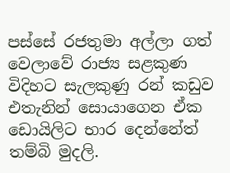පස්සේ රජතුමා අල්ලා ගත් වෙලාවේ රාජ්‍ය සළකුණ විදිහට සැලකුණු රන් කඩුව එතැනින් සොයාගෙන ඒක ඩොයිලිට භාර දෙන්නේත් තම්බි මුදලි.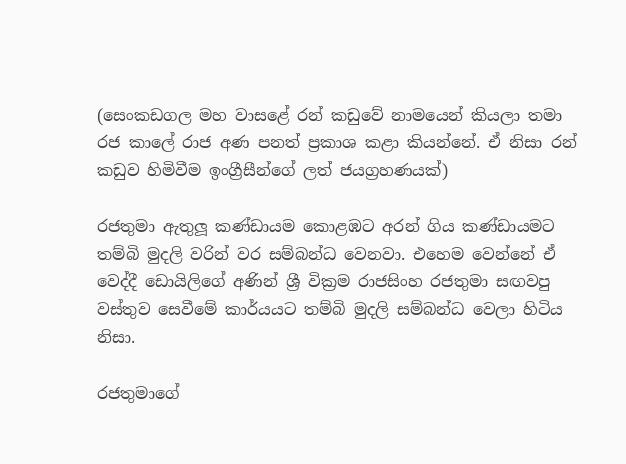(සෙංකඩගල මහ වාසළේ රන් කඩුවේ නාමයෙන් කියලා තමා රජ කාලේ රාජ අණ පනත් ප්‍රකාශ කළා කියන්නේ. ඒ නිසා රන් කඩුව හිමිවීම ඉංග්‍රීසීන්ගේ ලත් ජයග්‍රහණයක්)

රජතුමා ඇතුලූ කණ්ඩායම කොළඹට අරන් ගිය කණ්ඩායමට තම්බි මුදලි වරින් වර සම්බන්ධ වෙනවා. එහෙම වෙන්නේ ඒ වෙද්දී ඩොයිලිගේ අණින් ශ්‍රී වික්‍රම රාජසිංහ රජතුමා සඟවපු වස්තුව සෙවීමේ කාර්යයට තම්බි මුදලි සම්බන්ධ වෙලා හිටිය නිසා.

රජතුමාගේ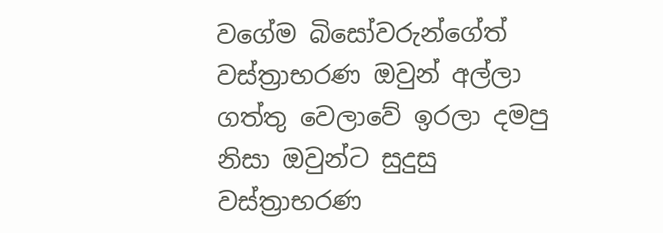වගේම බිසෝවරුන්ගේත් වස්ත්‍රාභරණ ඔවුන් අල්ලා ගත්තු වෙලාවේ ඉරලා දමපු නිසා ඔවුන්ට සුදුසු වස්ත්‍රාභරණ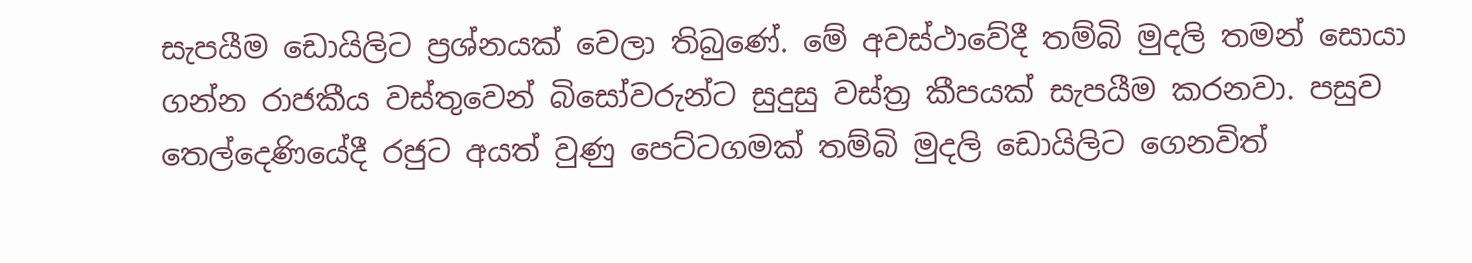සැපයීම ඩොයිලිට ප්‍රශ්නයක් වෙලා තිබුණේ. මේ අවස්ථාවේදී තම්බි මුදලි තමන් සොයා ගන්න රාජකීය වස්තුවෙන් බිසෝවරුන්ට සුදුසු වස්ත්‍ර කීපයක් සැපයීම කරනවා. පසුව තෙල්දෙණියේදී රජුට අයත් වුණු පෙට්ටගමක් තම්බි මුදලි ඩොයිලිට ගෙනවිත්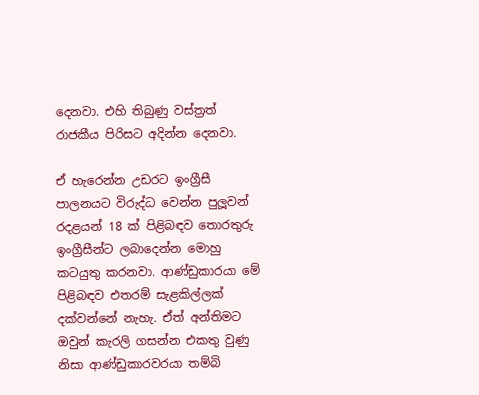දෙනවා. එහි තිබුණු වස්ත්‍රත් රාජකීය පිරිසට අදින්න දෙනවා.

ඒ හැරෙන්න උඩරට ඉංග්‍රීසී පාලනයට විරුද්ධ වෙන්න පුලූවන් රදළයන් 18 ක් පිළිබඳව තොරතුරු ඉංග්‍රීසීන්ට ලබාදෙන්න මොහු කටයුතු කරනවා. ආණ්ඩුකාරයා මේ පිළිබඳව එතරම් සැළකිල්ලක් දක්වන්නේ නැහැ. ඒත් අන්තිමට ඔවුන් කැරලි ගසන්න එකතු වුණු නිසා ආණ්ඩුකාරවරයා තම්බි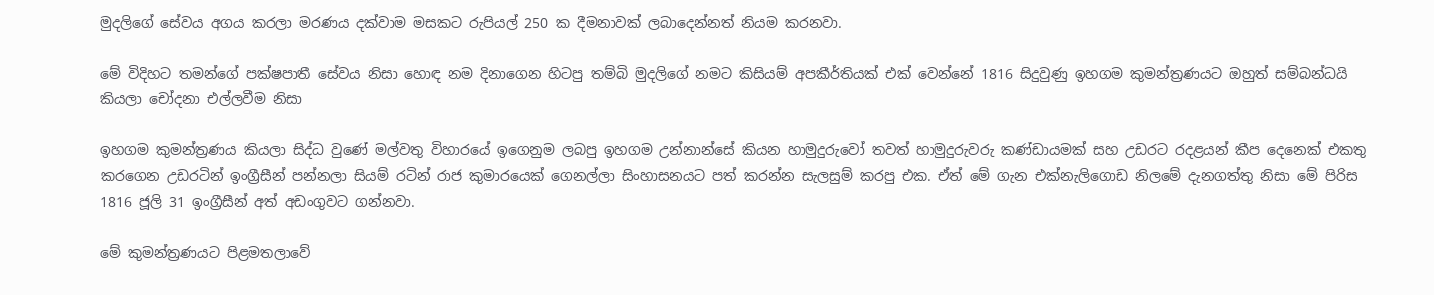මුදලිගේ සේවය අගය කරලා මරණය දක්වාම මසකට රුපියල් 250 ක දීමනාවක් ලබාදෙන්නත් නියම කරනවා.

මේ විදිහට තමන්ගේ පක්ෂපාතී සේවය නිසා හොඳ නම දිනාගෙන හිටපු තම්බි මුදලිගේ නමට කිසියම් අපකීර්තියක් එක් වෙන්නේ 1816 සිදුවුණු ඉහගම කුමන්ත්‍රණයට ඔහුත් සම්බන්ධයි කියලා චෝදනා එල්ලවීම නිසා

ඉහගම කුමන්ත්‍රණය කියලා සිද්ධ වුණේ මල්වතු විහාරයේ ඉගෙනුම ලබපු ඉහගම උන්නාන්සේ කියන හාමුදුරුවෝ තවත් හාමුදුරුවරු කණ්ඩායමක් සහ උඩරට රදළයන් කීප දෙනෙක් එකතු කරගෙන උඩරටින් ඉංග්‍රීසීන් පන්නලා සියම් රටින් රාජ කුමාරයෙක් ගෙනල්ලා සිංහාසනයට පත් කරන්න සැලසුම් කරපු එක. ඒත් මේ ගැන එක්නැලිගොඩ නිලමේ දැනගත්තු නිසා මේ පිරිස 1816 ජූලි 31 ඉංග්‍රීසීන් අත් අඩංගුවට ගන්නවා.

මේ කුමන්ත්‍රණයට පිළමතලාවේ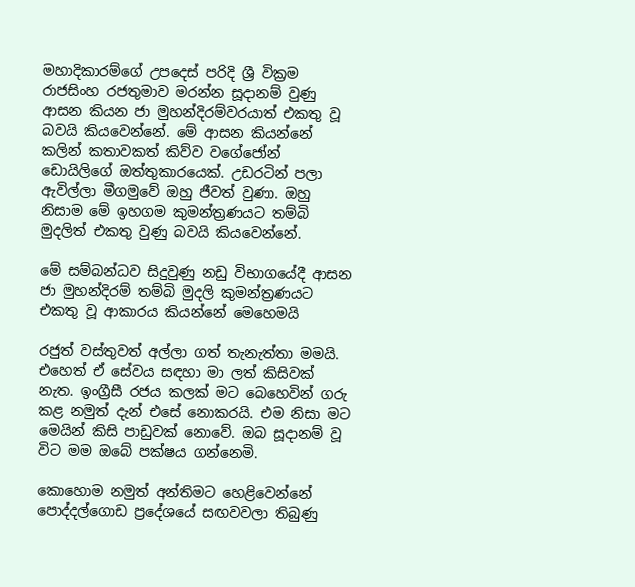මහාදිකාරම්ගේ උපදෙස් පරිදි ශ්‍රී වික්‍රම රාජසිංහ රජතුමාව මරන්න සූදානම් වුණු ආසන කියන ජා මුහන්දිරම්වරයාත් එකතු වූ බවයි කියවෙන්නේ. මේ ආසන කියන්නේ කලින් කතාවකත් කිව්ව වගේජෝන් ඩොයිලිගේ ඔත්තුකාරයෙක්. උඩරටින් පලා ඇවිල්ලා මීගමුවේ ඔහු ජීවත් වුණා. ඔහු නිසාම මේ ඉහගම කුමන්ත්‍රණයට තම්බි මුදලිත් එකතු වුණු බවයි කියවෙන්නේ.

මේ සම්බන්ධව සිදුවුණු නඩු විභාගයේදී ආසන ජා මුහන්දිරම් තම්බි මුදලි කුමන්ත්‍රණයට එකතු වූ ආකාරය කියන්නේ මෙහෙමයි

රජුත් වස්තුවත් අල්ලා ගත් තැනැත්තා මමයි. එහෙත් ඒ සේවය සඳහා මා ලත් කිසිවක් නැත. ඉංග්‍රීසී රජය කලක් මට බෙහෙවින් ගරු කළ නමුත් දැන් එසේ නොකරයි. එම නිසා මට මෙයින් කිසි පාඩුවක් නොවේ. ඔබ සූදානම් වූ විට මම ඔබේ පක්ෂය ගන්නෙමි.

කොහොම නමුත් අන්තිමට හෙළිවෙන්නේ පොද්දල්ගොඩ ප්‍රදේශයේ සඟවවලා තිබුණු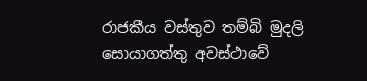රාජකීය වස්තුව තම්බි මුදලි සොයාගත්තු අවස්ථාවේ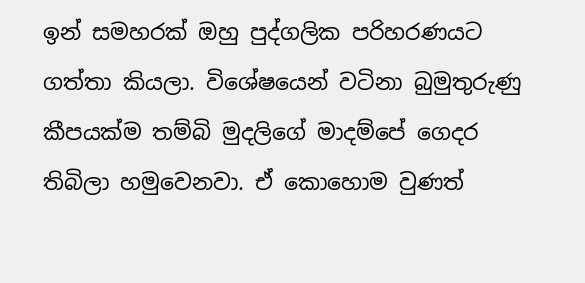ඉන් සමහරක් ඔහු පුද්ගලික පරිහරණයට ගත්තා කියලා. විශේෂයෙන් වටිනා බුමුතුරුණු කීපයක්ම තම්බි මුදලිගේ මාදම්පේ ගෙදර තිබිලා හමුවෙනවා. ඒ කොහොම වුණත්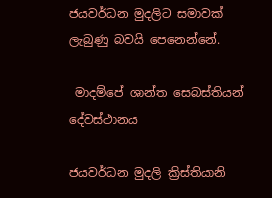ජයවර්ධන මුදලිට සමාවක් ලැබුණු බවයි පෙනෙන්නේ.

 මාදම්පේ ශාන්ත සෙබස්තියන් දේවස්ථානය

ජයවර්ධන මුදලි ක්‍රිස්තියානි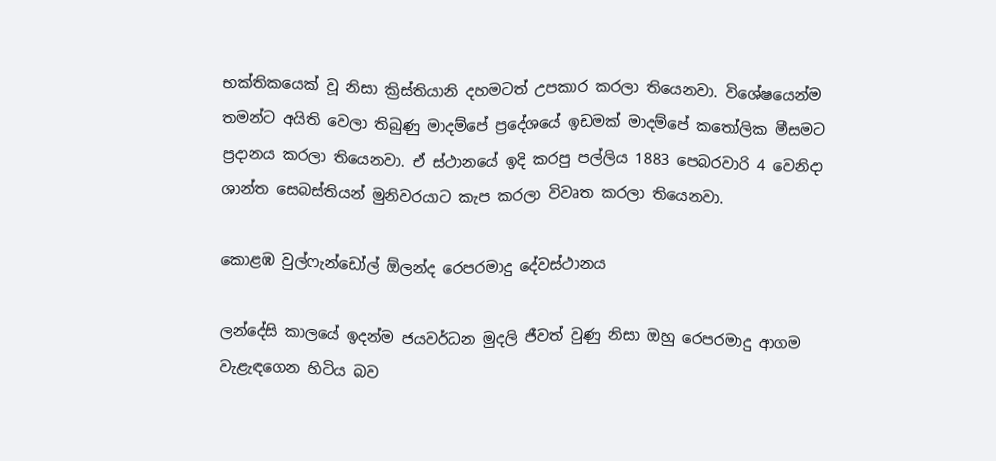භක්තිකයෙක් වූ නිසා ක්‍රිස්තියානි දහමටත් උපකාර කරලා තියෙනවා. විශේෂයෙන්ම තමන්ට අයිති වෙලා තිබුණු මාදම්පේ ප්‍රදේශයේ ඉඩමක් මාදම්පේ කතෝලික මීසමට ප්‍රදානය කරලා තියෙනවා. ඒ ස්ථානයේ ඉදි කරපු පල්ලිය 1883 පෙබරවාරි 4 වෙනිදා ශාන්ත සෙබස්තියන් මුනිවරයාට කැප කරලා විවෘත කරලා තියෙනවා.

කොළඹ වුල්ෆැන්ඩෝල් ඕලන්ද රෙපරමාදු දේවස්ථානය

ලන්දේසි කාලයේ ඉදන්ම ජයවර්ධන මුදලි ජීවත් වුණු නිසා ඔහු රෙපරමාදු ආගම වැළැඳගෙන හිටිය බව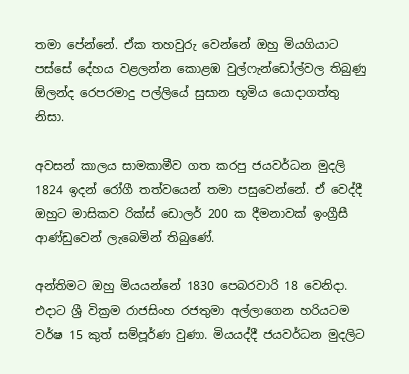තමා පේන්නේ. ඒක තහවුරු වෙන්නේ ඔහු මියගියාට පස්සේ දේහය වළලන්න කොළඹ වුල්ෆැන්ඩෝල්වල තිබුණු ඕලන්ද රෙපරමාදු පල්ලියේ සුසාන භූමිය යොදාගත්තු නිසා.

අවසන් කාලය සාමකාමීව ගත කරපු ජයවර්ධන මුදලි 1824 ඉදන් රෝගී තත්වයෙන් තමා පසුවෙන්නේ. ඒ වෙද්දී ඔහුට මාසිකව රික්ස් ඩොලර් 200 ක දීමනාවක් ඉංග්‍රීසී ආණ්ඩුවෙන් ලැබෙමින් තිබුණේ.

අන්තිමට ඔහු මියයන්නේ 1830 පෙබරවාරි 18 වෙනිදා. එදාට ශ්‍රී වික්‍රම රාජසිංහ රජතුමා අල්ලාගෙන හරියටම වර්ෂ 15 කුත් සම්පූර්ණ වුණා. මියයද්දී ජයවර්ධන මුදලිට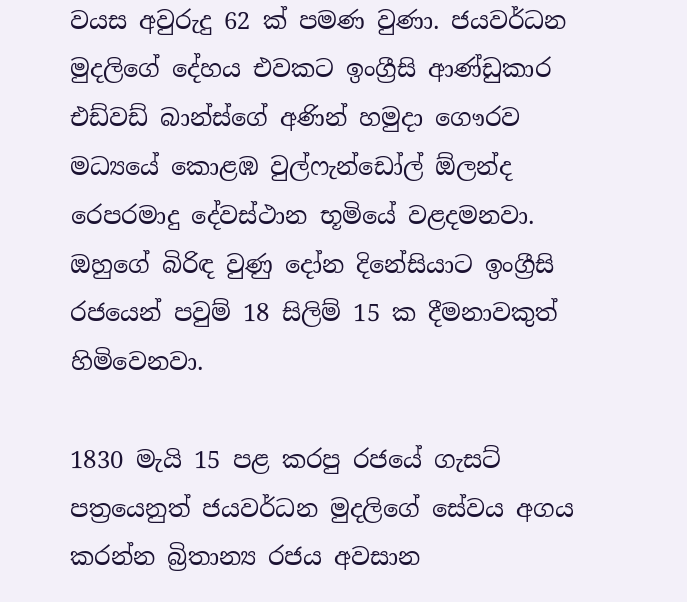වයස අවුරුදු 62 ක් පමණ වුණා. ජයවර්ධන මුදලිගේ දේහය එවකට ඉංග්‍රීසි ආණ්ඩුකාර එඩ්වඩ් බාන්ස්ගේ අණින් හමුදා ගෞරව මධ්‍යයේ කොළඹ වුල්ෆැන්ඩෝල් ඕලන්ද රෙපරමාදු දේවස්ථාන භූමියේ වළදමනවා. ඔහුගේ බිරිඳ වුණු දෝන දිනේසියාට ඉංග්‍රීසි රජයෙන් පවුම් 18 සිලිම් 15 ක දීමනාවකුත් හිමිවෙනවා.

1830 මැයි 15 පළ කරපු රජයේ ගැසට් පත්‍රයෙනුත් ජයවර්ධන මුදලිගේ සේවය අගය කරන්න බ්‍රිතාන්‍ය රජය අවසාන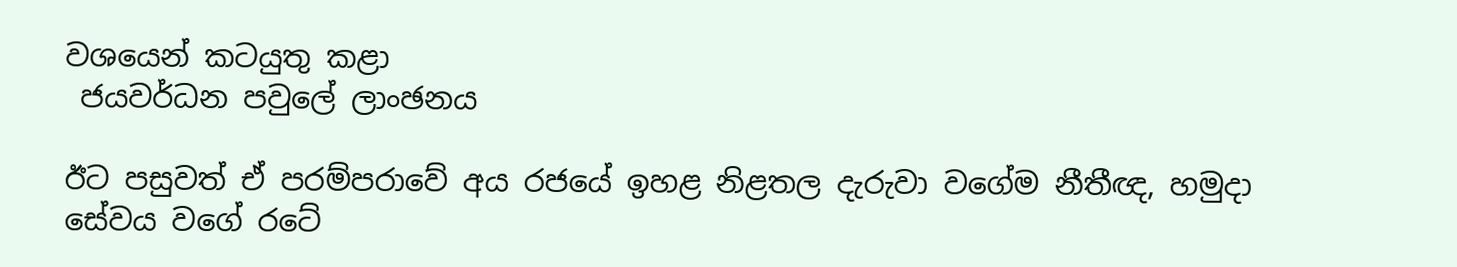වශයෙන් කටයුතු කළා
 ජයවර්ධන පවුලේ ලාංඡනය

ඊට පසුවත් ඒ පරම්පරාවේ අය රජයේ ඉහළ නිළතල දැරුවා වගේම නීතීඥ, හමුදා සේවය වගේ රටේ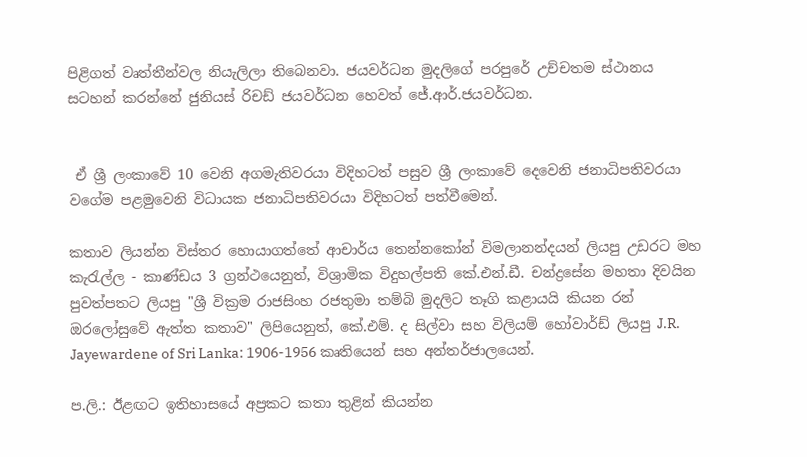පිළිගත් වෘත්තීන්වල නියැලිලා තිබෙනවා. ජයවර්ධන මුදලිගේ පරපුරේ උච්චතම ස්ථානය සටහන් කරන්නේ ජුනියස් රිචඩ් ජයවර්ධන හෙවත් ජේ.ආර්.ජයවර්ධන.


 ඒ ශ්‍රී ලංකාවේ 10 වෙනි අගමැතිවරයා විදිහටත් පසුව ශ්‍රී ලංකාවේ දෙවෙනි ජනාධිපතිවරයා වගේම පළමුවෙනි විධායක ජනාධිපතිවරයා විදිහටත් පත්වීමෙන්.

කතාව ලියන්න විස්තර හොයාගත්තේ ආචාර්ය තෙන්නකෝන් විමලානන්දයන් ලියපු උඩරට මහ කැරැල්ල - කාණ්ඩය 3 ග්‍රන්ථයෙනුත්, විශ්‍රාමික විදුහල්පති කේ.එන්.ඩී. චන්ද්‍රසේන මහතා දිවයින පුවත්පතට ලියපු "ශ්‍රී වික්‍රම රාජසිංහ රජතුමා තම්බි මුදලිට තෑගි කළායයි කියන රන් ඔරලෝසුවේ ඇත්ත කතාව" ලිපියෙනුත්, කේ.එම්. ද සිල්වා සහ විලියම් හෝවාර්ඩ් ලියපු J.R. Jayewardene of Sri Lanka: 1906-1956 කෘතියෙන් සහ අන්තර්ජාලයෙන්.

ප.ලි.: ඊළඟට ඉතිහාසයේ අප්‍රකට කතා තුළින් කියන්න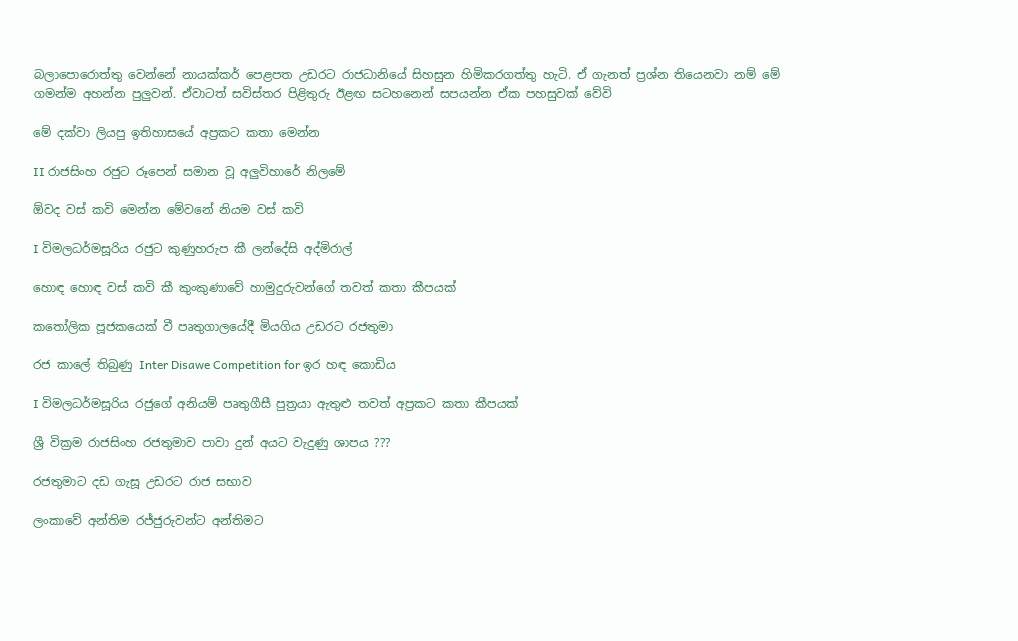බලාපොරොත්තු වෙන්නේ නායක්කර් පෙළපත උඩරට රාජධානියේ සිහසුන හිමිකරගත්තු හැටි. ඒ ගැනත් ප්‍රශ්න තියෙනවා නම් මේ ගමන්ම අහන්න පුලුවන්. ඒවාටත් සවිස්තර පිළිතුරු ඊළඟ සටහනෙන් සපයන්න ඒක පහසුවක් වේවි

මේ දක්වා ලියපු ඉතිහාසයේ අප්‍රකට කතා මෙන්න

II රාජසිංහ රජුට රූපෙන් සමාන වූ අලුවිහාරේ නිලමේ

ඕවද වස් කවි මෙන්න මේවනේ නියම වස් කවි

I විමලධර්මසූරිය රජුට කුණුහරුප කී ලන්දේසි අද්මිරාල්

හොඳ හොඳ වස් කවි කී කුංකුණාවේ හාමුදුරුවන්ගේ තවත් කතා කීපයක්

කතෝලික පූජකයෙක් වී පෘතුගාලයේදී මියගිය උඩරට රජතුමා

රජ කාලේ තිබුණු Inter Disawe Competition for ඉර හඳ කොඩිය

I විමලධර්මසූරිය රජුගේ අනියම් පෘතුගීසී පුත්‍රයා ඇතුළු තවත් අප්‍රකට කතා කීපයක්

ශ්‍රී වික්‍රම රාජසිංහ රජතුමාව පාවා දුන් අයට වැදුණු ශාපය ???

රජතුමාට දඩ ගැසූ උඩරට රාජ සභාව

ලංකාවේ අන්තිම රජ්ජුරුවන්ට අන්තිමට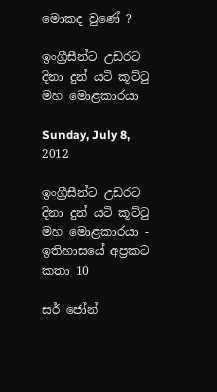මොකද වුණේ ?

ඉංග්‍රීසීන්ට උඩරට දිනා දුන් යටි කූට්ටු මහ මොළකාරයා

Sunday, July 8, 2012

ඉංග්‍රීසීන්ට උඩරට දිනා දුන් යටි කූට්ටු මහ මොළකාරයා - ඉතිහාසයේ අප්‍රකට කතා 10

සර් ජෝන්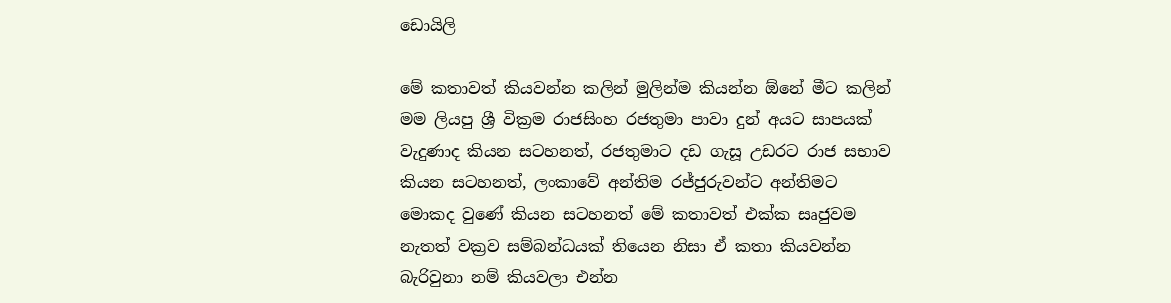ඩොයිලි

මේ කතාවත් කියවන්න කලින් මුලින්ම කියන්න ඕනේ මීට කලින් මම ලියපු ශ්‍රී වික්‍රම රාජසිංහ රජතුමා පාවා දුන් අයට සාපයක් වැදුණාද කියන සටහනත්, රජතුමාට දඩ ගැසූ උඩරට රාජ සභාව කියන සටහනත්, ලංකාවේ අන්තිම රජ්ජුරුවන්ට අන්තිමට මොකද වුණේ කියන සටහනත් මේ කතාවත් එක්ක සෘජුවම නැතත් වක්‍රව සම්බන්ධයක් තියෙන නිසා ඒ කතා කියවන්න බැරිවුනා නම් කියවලා එන්න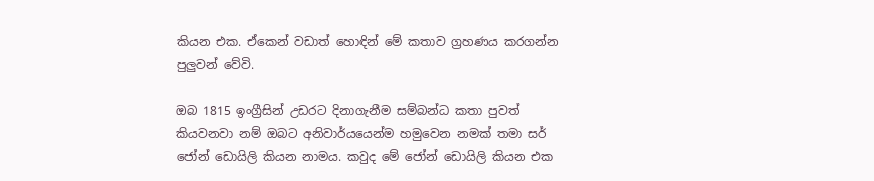කියන එක. ඒකෙන් වඩාත් හොඳින් මේ කතාව ග්‍රහණය කරගන්න පුලුවන් වේවි.

ඔබ 1815 ඉංග්‍රීසින් උඩරට දිනාගැනීම සම්බන්ධ කතා පුවත් කියවනවා නම් ඔබට අනිවාර්යයෙන්ම හමුවෙන නමක් තමා සර් ජෝන් ඩොයිලි කියන නාමය. කවුද මේ ජෝන් ඩොයිලි කියන එක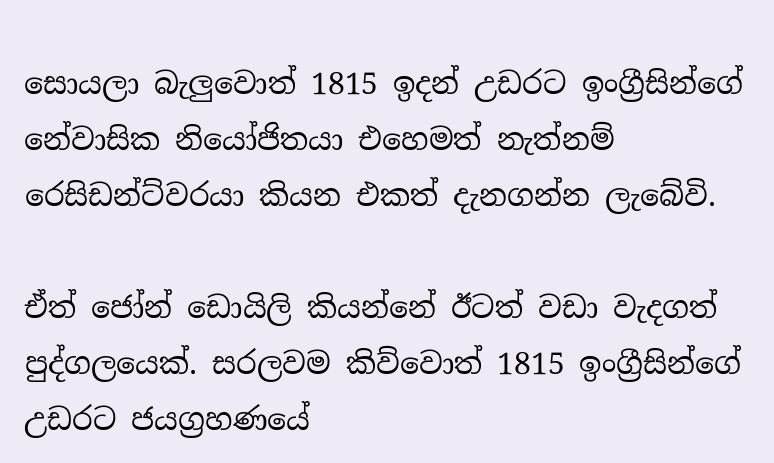සොයලා බැලුවොත් 1815 ඉදන් උඩරට ඉංග්‍රීසින්ගේ නේවාසික නියෝජිතයා එහෙමත් නැත්නම් රෙසිඩන්ට්වරයා කියන එකත් දැනගන්න ලැබේවි.

ඒත් ජෝන් ඩොයිලි කියන්නේ ඊටත් වඩා වැදගත් පුද්ගලයෙක්. සරලවම කිව්වොත් 1815 ඉංග්‍රීසින්ගේ උඩරට ජයග්‍රහණයේ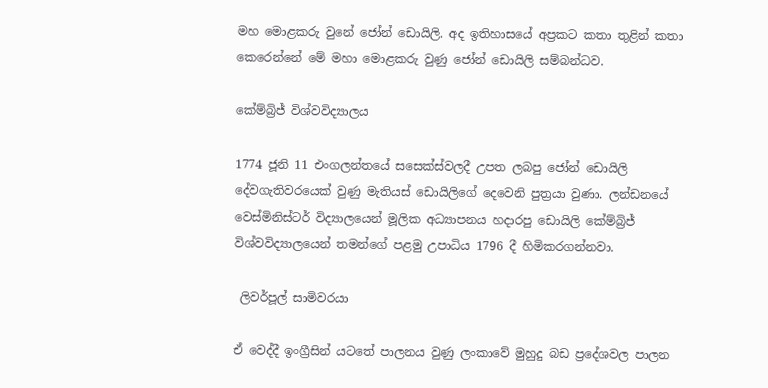මහ මොළකරු වුනේ ජෝන් ඩොයිලි. අද ඉතිහාසයේ අප්‍රකට කතා තුළින් කතා කෙරෙන්නේ මේ මහා මොළකරු වුණු ජෝන් ඩොයිලි සම්බන්ධව.

කේම්බ්‍රිජ් විශ්වවිද්‍යාලය

1774 ජූනි 11 එංගලන්තයේ සසෙක්ස්වලදී උපත ලබපු ජෝන් ඩොයිලි දේවගැතිවරයෙක් වුණු මැතියස් ඩොයිලිගේ දෙවෙනි පුත්‍රයා වුණා. ලන්ඩනයේ වෙස්මිනිස්ටර් විද්‍යාලයෙන් මූලික අධ්‍යාපනය හදාරපු ඩොයිලි කේම්බ්‍රිජ් විශ්වවිද්‍යාලයෙන් තමන්ගේ පළමු උපාධිය 1796 දී හිමිකරගන්නවා.

 ලිවර්පූල් සාමිවරයා

ඒ වෙද්දී ඉංග්‍රීසින් යටතේ පාලනය වුණු ලංකාවේ මුහුදු බඩ ප්‍රදේශවල පාලන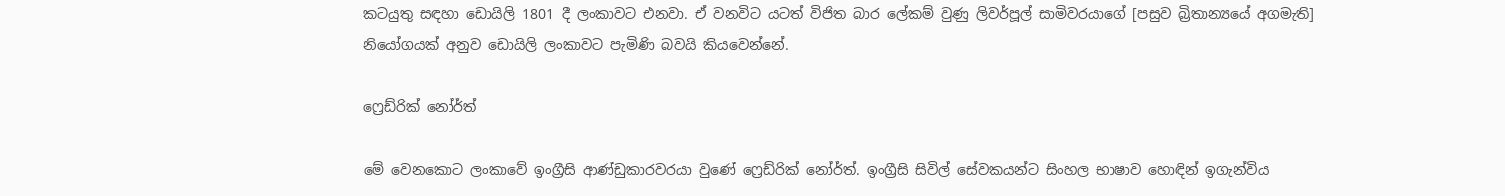කටයුතු සඳහා ඩොයිලි 1801 දී ලංකාවට එනවා. ඒ වනවිට යටත් විජිත බාර ලේකම් වුණු ලිවර්පූල් සාමිවරයාගේ [පසුව බ්‍රිතාන්‍යයේ අගමැති] නියෝගයක් අනුව ඩොයිලි ලංකාවට පැමිණි බවයි කියවෙන්නේ.

ෆ්‍රෙඩ්රික් නෝර්ත්

මේ වෙනකොට ලංකාවේ ඉංග්‍රීසි ආණ්ඩුකාරවරයා වුණේ ෆ්‍රෙඩ්රික් නෝර්ත්. ඉංග්‍රීසි සිවිල් සේවකයන්ට සිංහල භාෂාව හොඳින් ඉගැන්විය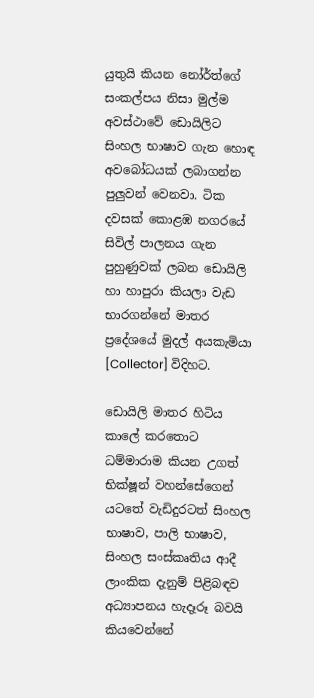යුතුයි කියන නෝර්ත්ගේ සංකල්පය නිසා මුල්ම අවස්ථාවේ ඩොයිලිට සිංහල භාෂාව ගැන හොඳ අවබෝධයක් ලබාගන්න පුලුවන් වෙනවා. ටික දවසක් කොළඹ නගරයේ සිවිල් පාලනය ගැන පුහුණුවක් ලබන ඩොයිලි හා හාපුරා කියලා වැඩ භාරගන්නේ මාතර ප්‍රදේශයේ මුදල් අයකැමියා [Collector] විදිහට.

ඩොයිලි මාතර හිටිය කාලේ කරතොට ධම්මාරාම කියන උගත් භික්ෂූන් වහන්සේගෙන් යටතේ වැඩිදුරටත් සිංහල භාෂාව, පාලි භාෂාව, සිංහල සංස්කෘතිය ආදී ලාංකික දැනුම් පිළිබඳව අධ්‍යාපනය හැදෑරූ බවයි කියවෙන්නේ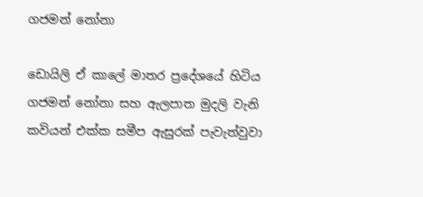ගජමන් නෝනා

ඩොයිලි ඒ කාලේ මාතර ප්‍රදේශයේ හිටිය ගජමන් නෝනා සහ ඇලපාත මුදලි වැනි කවියන් එක්ක සමීප ඇසුරක් පැවැත්වුවා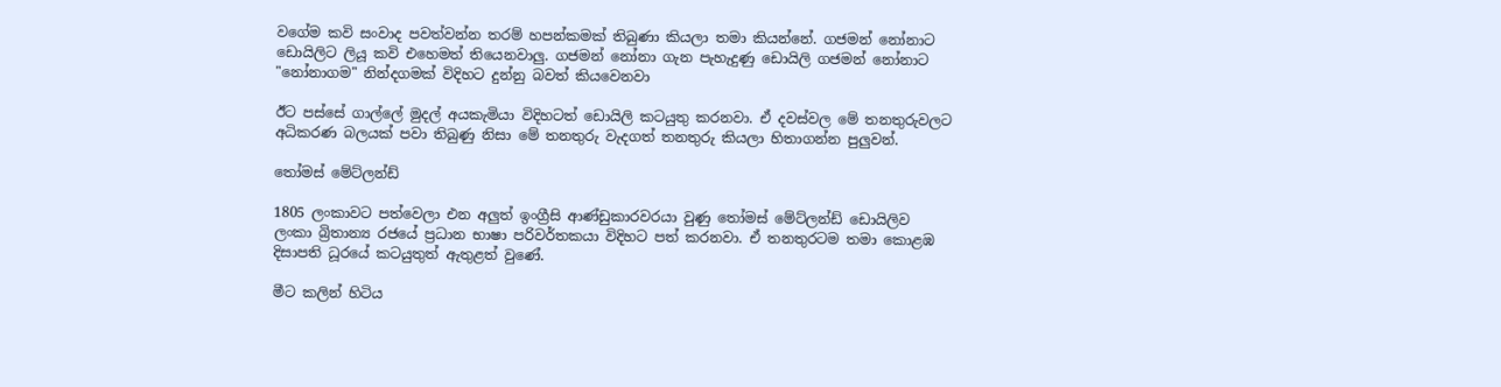වගේම කවි සංවාද පවත්වන්න තරම් හපන්කමක් තිබුණා කියලා තමා කියන්නේ. ගජමන් නෝනාට ඩොයිලිට ලියූ කවි එහෙමත් තියෙනවාලු. ගජමන් නෝනා ගැන පැහැදුණු ඩොයිලි ගජමන් නෝනාට "නෝනාගම" නින්දගමක් විදිහට දුන්නු බවත් කියවෙනවා

ඊට පස්සේ ගාල්ලේ මුදල් අයකැමියා විදිහටත් ඩොයිලි කටයුතු කරනවා. ඒ දවස්වල මේ තනතුරුවලට අධිකරණ බලයක් පවා තිබුණු නිසා මේ තනතුරු වැදගත් තනතුරු කියලා හිතාගන්න පුලුවන්.

තෝමස් මේට්ලන්ඩ්

1805 ලංකාවට පත්වෙලා එන අලුත් ඉංග්‍රීසි ආණ්ඩුකාරවරයා වුණු තෝමස් මේට්ලන්ඩ් ඩොයිලිව ලංකා බ්‍රිතාන්‍ය රජයේ ප්‍රධාන භාෂා පරිවර්තකයා විදිහට පත් කරනවා. ඒ තනතුරටම තමා කොළඹ දිසාපති ධූරයේ කටයුතුත් ඇතුළත් වුණේ.

මීට කලින් හිටිය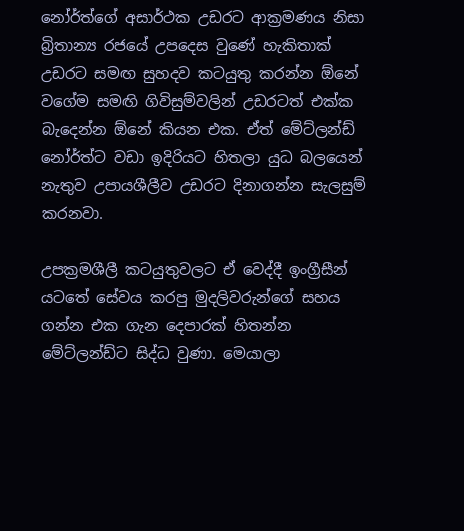නෝර්ත්ගේ අසාර්ථක උඩරට ආක්‍රමණය නිසා බ්‍රිතාන්‍ය රජයේ උපදෙස වුණේ හැකිතාක් උඩරට සමඟ සුහදව කටයුතු කරන්න ඕනේ වගේම සමඟි ගිවිසුම්වලින් උඩරටත් එක්ක බැදෙන්න ඕනේ කියන එක. ඒත් මේට්ලන්ඩ් නෝර්ත්ට වඩා ඉදිරියට හිතලා යුධ බලයෙන් නැතුව උපායශීලීව උඩරට දිනාගන්න සැලසුම් කරනවා.

උපක්‍රමශීලී කටයුතුවලට ඒ වෙද්දී ඉංග්‍රීසීන් යටතේ සේවය කරපු මුදලිවරුන්ගේ සහය ගන්න එක ගැන දෙපාරක් හිතන්න මේට්ලන්ඩ්ට සිද්ධ වුණා. මෙයාලා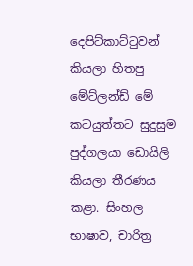දෙපිට්කාට්ටුවන් කියලා හිතපු මේට්ලන්ඩ් මේ කටයුත්තට සුදුසුම පුද්ගලයා ඩොයිලි කියලා තීරණය කළා. සිංහල භාෂාව, චාරිත්‍ර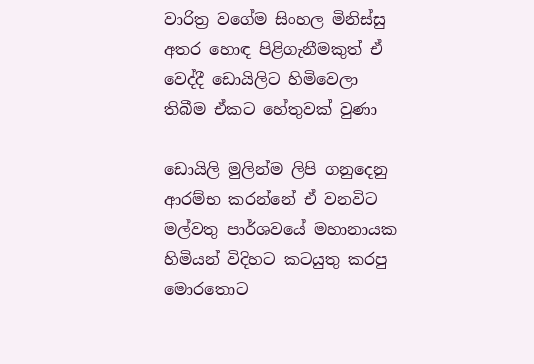වාරිත්‍ර වගේම සිංහල මිනිස්සු අතර හොඳ පිළිගැනීමකුත් ඒ වෙද්දී ඩොයිලිට හිමිවෙලා තිබීම ඒකට හේතුවක් වුණා

ඩොයිලි මුලින්ම ලිපි ගනුදෙනු ආරම්භ කරන්නේ ඒ වනවිට මල්වතු පාර්ශවයේ මහානායක හිමියන් විදිහට කටයුතු කරපු මොරතොට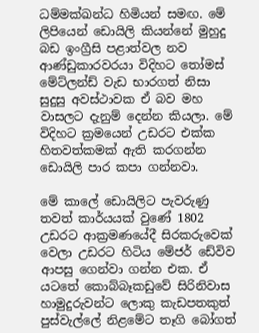ධම්මක්ඛන්ධ හිමියන් සමඟ. මේ ලිපියෙන් ඩොයිලි කියන්නේ මුහුදු බඩ ඉංග්‍රීසි පළාත්වල නව ආණ්ඩුකාරවරයා විදිහට තෝමස් මේට්ලන්ඩ් වැඩ භාරගත් නිසා සුදුසු අවස්ථාවක ඒ බව මහ වාසලට දැනුම් දෙන්න කියලා. මේ විදිහට ක්‍රමයෙන් උඩරට එක්ක හිතවත්කමක් ඇති කරගන්න ඩොයිලි පාර කපා ගන්නවා.

මේ කාලේ ඩොයිලිට පැවරුණු තවත් කාර්යයක් වුණේ 1802 උඩරට ආක්‍රමණයේදී සිරකරුවෙක් වෙලා උඩරට හිටිය මේජර් ඩේවිව ආපසු ගෙන්වා ගන්න එක. ඒ යටතේ කොබ්බෑකඩුවේ සිරිනිවාස හාමුදුරුවන්ට ලොකු කැඩපතකුත් පුස්වැල්ලේ නිළමේට තෑගි බෝගත්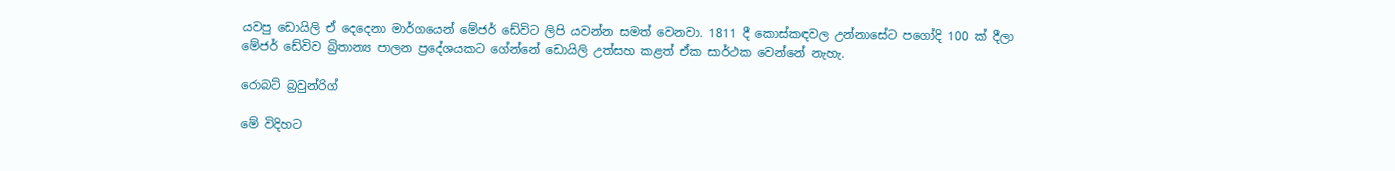යවපු ඩොයිලි ඒ දෙදෙනා මාර්ගයෙන් මේජර් ඩේවිට ලිපි යවන්න සමත් වෙනවා. 1811 දී කොස්කඳවල උන්නාසේට පගෝදි 100 ක් දීලා මේජර් ඩේවිව බ්‍රිතාන්‍ය පාලන ප්‍රදේශයකට ගේන්නේ ඩොයිලි උත්සහ කළත් ඒක සාර්ථක වෙන්නේ නැහැ.

රොබට් බ්‍රවුන්රිග්

මේ විදිහට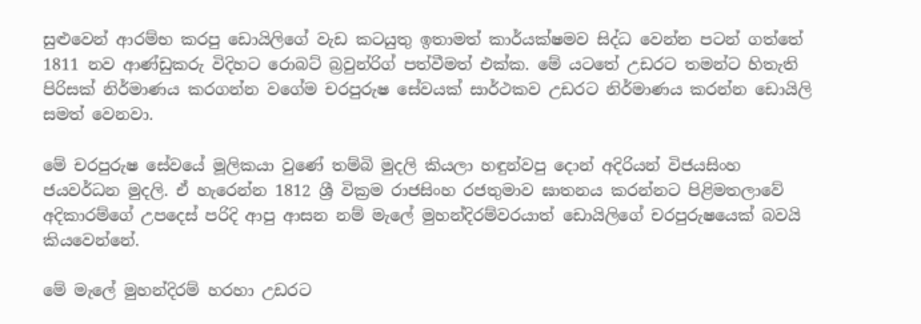සුළුවෙන් ආරම්භ කරපු ඩොයිලිගේ වැඩ කටයුතු ඉතාමත් කාර්යක්ෂමව සිද්ධ වෙන්න පටන් ගත්තේ 1811 නව ආණ්ඩුකරු විදිහට රොබට් බ්‍රවුන්රිග් පත්වීමත් එක්ක. මේ යටතේ උඩරට තමන්ට හිතැති පිරිසක් නිර්මාණය කරගන්න වගේම චරපුරුෂ සේවයක් සාර්ථකව උඩරට නිර්මාණය කරන්න ඩොයිලි සමත් වෙනවා.

මේ චරපුරුෂ සේවයේ මූලිකයා වුණේ තම්බි මුදලි කියලා හඳුන්වපු දොන් අදිරියන් විජයසිංහ ජයවර්ධන මුදලි. ඒ හැරෙන්න 1812 ශ්‍රී වික්‍රම රාජසිංහ රජතුමාව ඝාතනය කරන්නට පිළිමතලාවේ අදිකාරම්ගේ උපදෙස් පරිදි ආපු ආසන නම් මැලේ මුහන්දිරම්වරයාත් ඩොයිලිගේ චරපුරුෂයෙක් බවයි කියවෙන්නේ.

මේ මැලේ මුහන්දිරම් හරහා උඩරට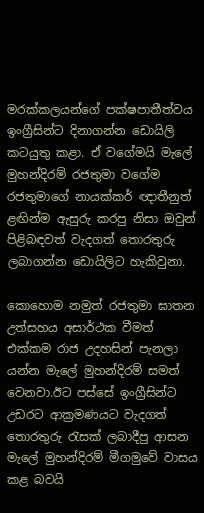මරක්කලයන්ගේ පක්ෂපාතීත්වය ඉංග්‍රීසින්ට දිනාගන්න ඩොයිලි කටයුතු කළා. ඒ වගේමයි මැලේ මුහන්දිරම් රජතුමා වගේම රජතුමාගේ නායක්කර් ඥාතීනුත් ළඟින්ම ඇසුරු කරපු නිසා ඔවුන් පිළිබඳවත් වැදගත් තොරතුරු ලබාගන්න ඩොයිලිට හැකිවුනා.

කොහොම නමුත් රජතුමා ඝාතන උත්සහය අසාර්ථක වීමත් එක්කම රාජ උදහසින් පැනලා යන්න මැලේ මුහන්දිරම් සමත් වෙනවා.ඊට පස්සේ ඉංග්‍රීසින්ට උඩරට ආක්‍රමණයට වැදගත් තොරතුරු රැසක් ලබාදීපු ආසන මැලේ මුහන්දිරම් මීගමුවේ වාසය කළ බවයි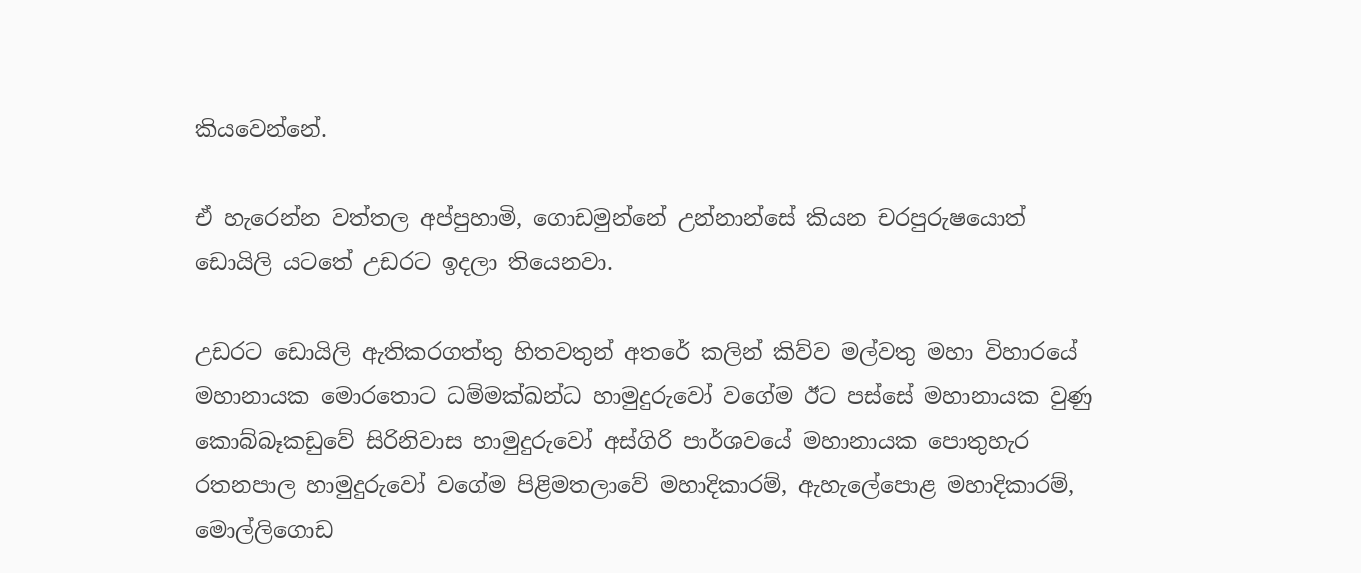කියවෙන්නේ.

ඒ හැරෙන්න වත්තල අප්පුහාමි, ගොඩමුන්නේ උන්නාන්සේ කියන චරපුරුෂයොත් ඩොයිලි යටතේ උඩරට ඉදලා තියෙනවා.

උඩරට ඩොයිලි ඇතිකරගත්තු හිතවතුන් අතරේ කලින් කිව්ව මල්වතු මහා විහාරයේ මහානායක මොරතොට ධම්මක්ඛන්ධ හාමුදුරුවෝ වගේම ඊට පස්සේ මහානායක වුණු කොබ්බෑකඩුවේ සිරිනිවාස හාමුදුරුවෝ අස්ගිරි පාර්ශවයේ මහානායක පොතුහැර රතනපාල හාමුදුරුවෝ වගේම පිළිමතලාවේ මහාදිකාරම්, ඇහැලේපොළ මහාදිකාරම්, මොල්ලිගොඩ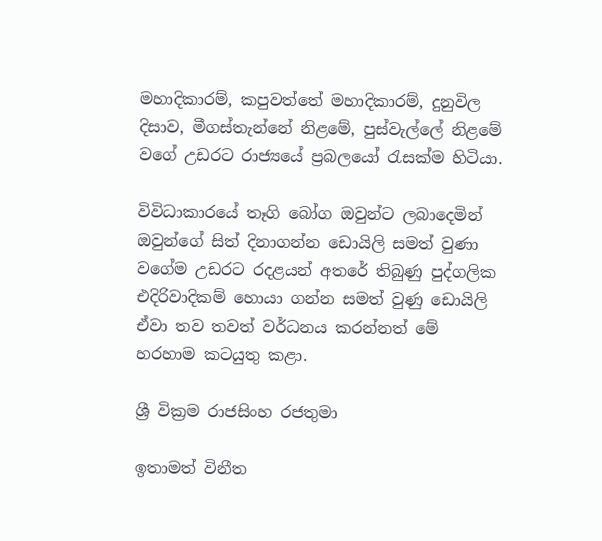මහාදිකාරම්, කපුවත්තේ මහාදිකාරම්, දුනුවිල දිසාව, මීගස්තැන්නේ නිළමේ, පුස්වැල්ලේ නිළමේ වගේ උඩරට රාජ්‍යයේ ප්‍රබලයෝ රැසක්ම හිටියා.

විවිධාකාරයේ තෑගි බෝග ඔවුන්ට ලබාදෙමින් ඔවුන්ගේ සිත් දිනාගන්න ඩොයිලි සමත් වුණා වගේම උඩරට රදළයන් අතරේ තිබුණු පුද්ගලික එදිරිවාදිකම් හොයා ගන්න සමත් වුණු ඩොයිලි ඒවා තව තවත් වර්ධනය කරන්නත් මේ හරහාම කටයුතු කළා.

ශ්‍රී වික්‍රම රාජසිංහ රජතුමා

ඉතාමත් විනීත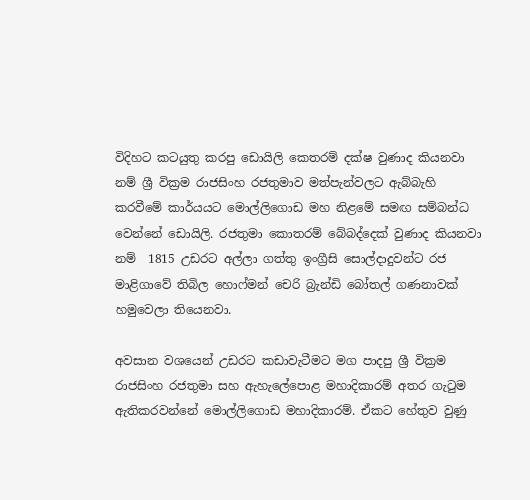විදිහට කටයුතු කරපු ඩොයිලි කෙතරම් දක්ෂ වුණාද කියනවා නම් ශ්‍රී වික්‍රම රාජසිංහ රජතුමාව මත්පැන්වලට ඇබ්බැහි කරවීමේ කාර්යයට මොල්ලිගොඩ මහ නිළමේ සමඟ සම්බන්ධ වෙන්නේ ඩොයිලි. රජතුමා කොතරම් බේබද්දෙක් වුණාද කියනවා නම්  1815 උඩරට අල්ලා ගත්තු ඉංග්‍රීසි සොල්දාදුවන්ට රජ මාළිගාවේ තිබිල හොෆ්මන් චෙරි බ්‍රැන්ඩි බෝතල් ගණනාවක් හමුවෙලා තියෙනවා.

අවසාන වශයෙන් උඩරට කඩාවැටීමට මග පාදපු ශ්‍රී වික්‍රම රාජසිංහ රජතුමා සහ ඇහැලේපොළ මහාදිකාරම් අතර ගැටුම ඇතිකරවන්නේ මොල්ලිගොඩ මහාදිකාරම්. ඒකට හේතුව වුණු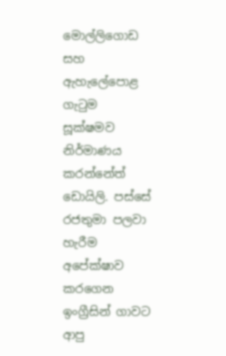මොල්ලිගොඩ සහ ඇහැලේපොළ ගැටුම සූක්ෂමව නිර්මාණය කරන්නේත් ඩොයිලි. පස්සේ රජතුමා පලවා හැරීම අපේක්ෂාව කරගෙන ඉංග්‍රීසින් ගාවට ආපු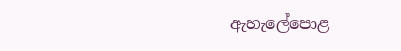ඇහැලේපොළ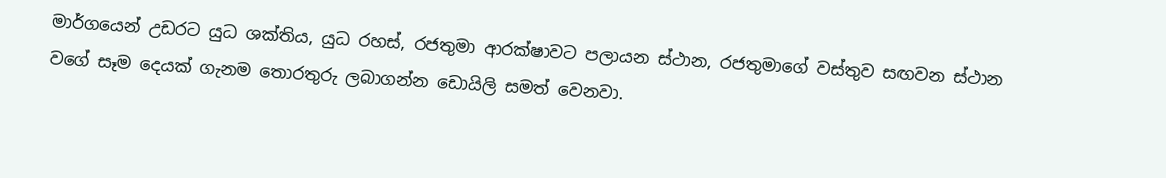මාර්ගයෙන් උඩරට යුධ ශක්තිය, යුධ රහස්, රජතුමා ආරක්ෂාවට පලායන ස්ථාන, රජතුමාගේ වස්තුව සඟවන ස්ථාන වගේ සෑම දෙයක් ගැනම තොරතුරු ලබාගන්න ඩොයිලි සමත් වෙනවා.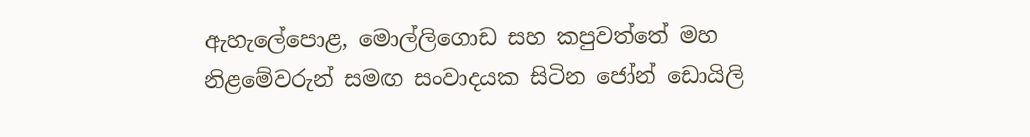ඇහැලේපොළ, මොල්ලිගොඩ සහ කපුවත්තේ මහ නිළමේවරුන් සමඟ සංවාදයක සිටින ජෝන් ඩොයිලි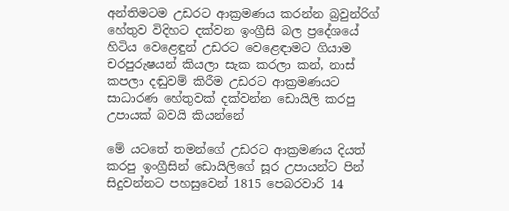අන්තිමටම උඩරට ආක්‍රමණය කරන්න බ්‍රවුන්රිග් හේතුව විදිහට දක්වන ඉංග්‍රීසි බල ප්‍රදේශයේ හිටිය වෙළෙඳුන් උඩරට වෙළෙඳාමට ගියාම චරපුරුෂයන් කියලා සැක කරලා කන්, නාස් කපලා දඬුවම් කිරීම උඩරට ආක්‍රමණයට සාධාරණ හේතුවක් දක්වන්න ඩොයිලි කරපු උපායක් බවයි කියන්නේ

මේ යටතේ තමන්ගේ උඩරට ආක්‍රමණය දියත් කරපු ඉංග්‍රීසින් ඩොයිලිගේ සූර උපායන්ට පින් සිදුවන්නට පහසුවෙන් 1815 පෙබරවාරි 14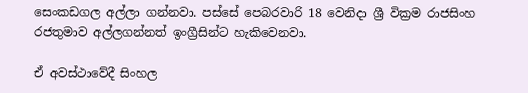සෙංකඩගල අල්ලා ගන්නවා. පස්සේ පෙබරවාරි 18 වෙනිදා ශ්‍රී වික්‍රම රාජසිංහ රජතුමාව අල්ලගන්නත් ඉංග්‍රීසින්ට හැකිවෙනවා.

ඒ අවස්ථාවේදී සිංහල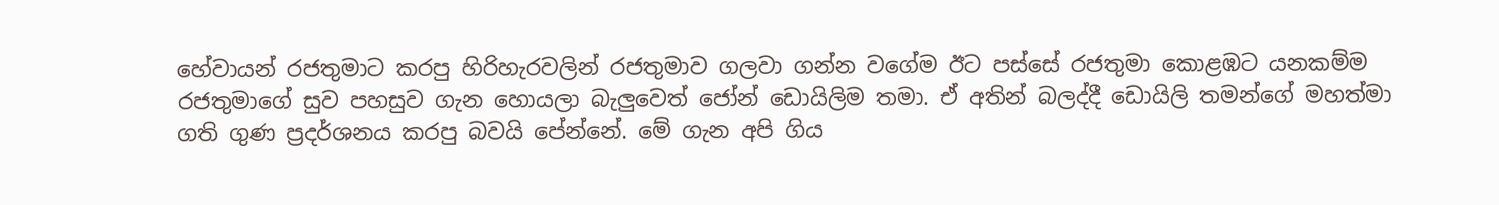හේවායන් රජතුමාට කරපු හිරිහැරවලින් රජතුමාව ගලවා ගන්න වගේම ඊට පස්සේ රජතුමා කොළඹට යනකම්ම රජතුමාගේ සුව පහසුව ගැන හොයලා බැලුවෙත් ජෝන් ඩොයිලිම තමා. ඒ අතින් බලද්දී ඩොයිලි තමන්ගේ මහත්මා ගති ගුණ ප්‍රදර්ශනය කරපු බවයි පේන්නේ. මේ ගැන අපි ගිය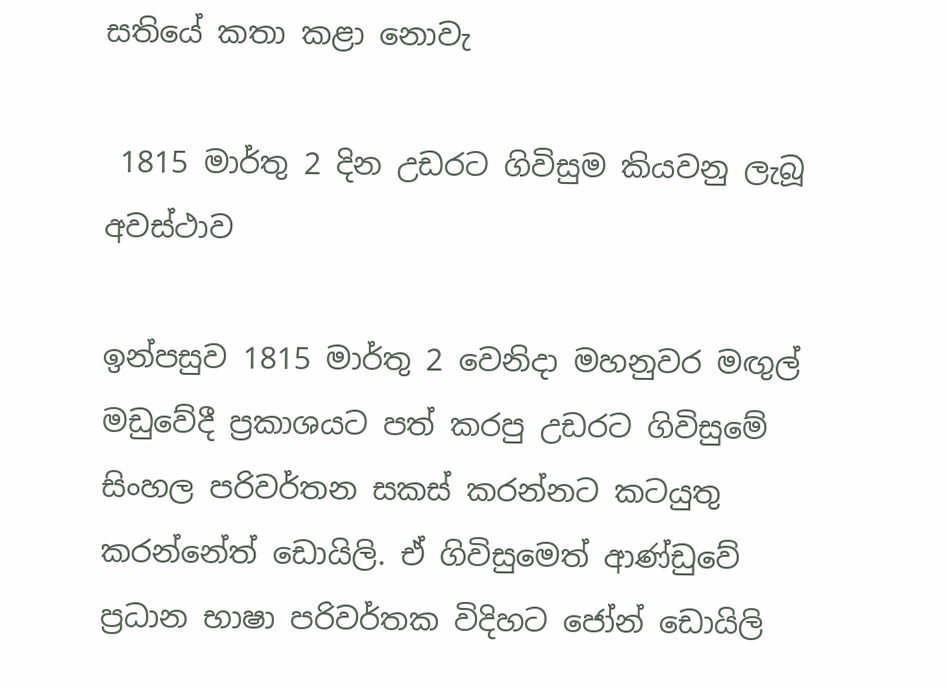සතියේ කතා කළා නොවැ

 1815 මාර්තු 2 දින උඩරට ගිවිසුම කියවනු ලැබූ අවස්ථාව

ඉන්පසුව 1815 මාර්තු 2 වෙනිදා මහනුවර මඟුල් මඩුවේදී ප්‍රකාශයට පත් කරපු උඩරට ගිවිසුමේ සිංහල පරිවර්තන සකස් කරන්නට කටයුතු කරන්නේත් ඩොයිලි. ඒ ගිවිසුමෙත් ආණ්ඩුවේ ප්‍රධාන භාෂා පරිවර්තක විදිහට ජෝන් ඩොයිලි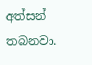අත්සන් තබනවා.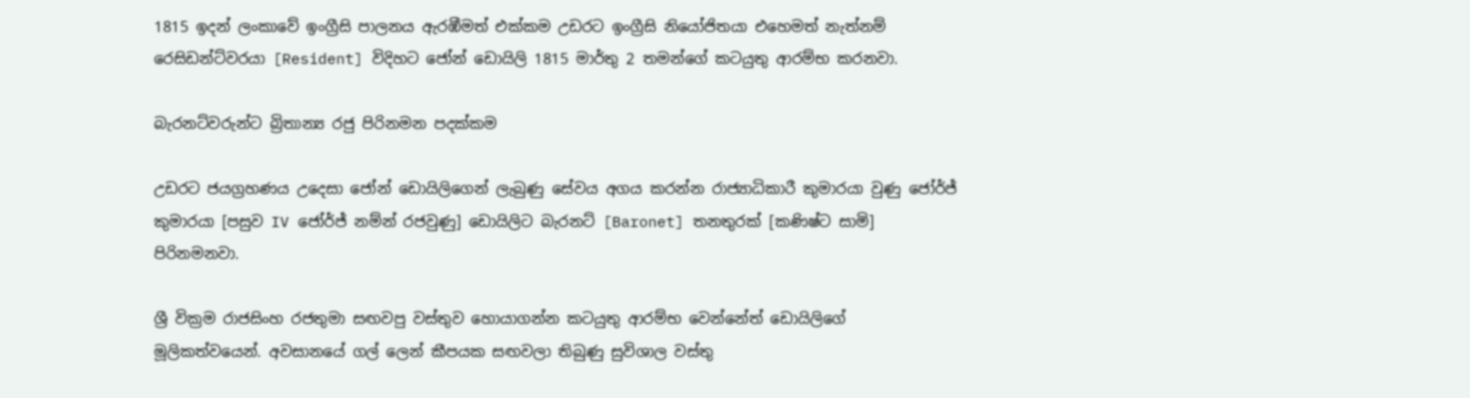1815 ඉදන් ලංකාවේ ඉංග්‍රීසි පාලනය ඇරඹීමත් එක්කම උඩරට ඉංග්‍රීසි නියෝජිතයා එහෙමත් නැත්නම් රෙසිඩන්ට්වරයා [Resident] විදිහට ජෝන් ඩොයිලි 1815 මාර්තු 2 තමන්ගේ කටයුතු ආරම්භ කරනවා.

බැරනට්වරුන්ට බ්‍රිතාන්‍ය රජු පිරිනමන පදක්කම

උඩරට ජයග්‍රහණය උදෙසා ජෝන් ඩොයිලිගෙන් ලැබුණු සේවය අගය කරන්න රාජ්‍යාධිකාරී කුමාරයා වුණු ජෝර්ජ් කුමාරයා [පසුව IV ජෝර්ජ් නම්න් රජවුණු] ඩොයිලිට බැරනට් [Baronet] තනතුරක් [කණිෂ්ට සාමි] පිරිනමනවා.

ශ්‍රී වික්‍රම රාජසිංහ රජතුමා සඟවපු වස්තුව හොයාගන්න කටයුතු ආරම්භ වෙන්නේත් ඩොයිලිගේ මූලිකත්වයෙන්. අවසානයේ ගල් ලෙන් කීපයක සඟවලා තිබුණු සුවිශාල වස්තු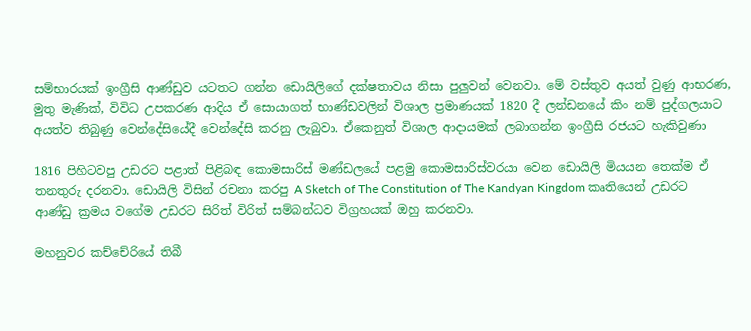සම්භාරයක් ඉංග්‍රීසි ආණ්ඩුව යටතට ගන්න ඩොයිලිගේ දක්ෂතාවය නිසා පුලුවන් වෙනවා. මේ වස්තුව අයත් වුණු ආභරණ, මුතු මැණික්, විවිධ උපකරණ ආදිය ඒ සොයාගත් භාණ්ඩවලින් විශාල ප්‍රමාණයක් 1820 දී ලන්ඩනයේ කිං නම් පුද්ගලයාට අයත්ව තිබුණු වෙන්දේසියේදී වෙන්දේසි කරනු ලැබුවා. ඒකෙනුත් විශාල ආදායමක් ලබාගන්න ඉංග්‍රීසි රජයට හැකිවුණා

1816 පිහිටවපු උඩරට පළාත් පිළිබඳ කොමසාරිස් මණ්ඩලයේ පළමු කොමසාරිස්වරයා වෙන ඩොයිලි මියයන තෙක්ම ඒ තනතුරු දරනවා. ඩොයිලි විසින් රචනා කරපු A Sketch of The Constitution of The Kandyan Kingdom කෘතියෙන් උඩරට ආණ්ඩු ක්‍රමය වගේම උඩරට සිරිත් විරිත් සම්බන්ධව විග්‍රහයක් ඔහු කරනවා.

මහනුවර කච්චේරියේ තිබී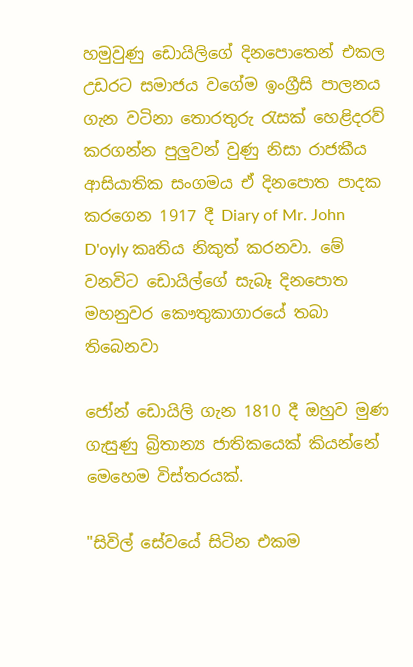හමුවුණු ඩොයිලිගේ දිනපොතෙන් එකල උඩරට සමාජය වගේම ඉංග්‍රීසි පාලනය ගැන වටිනා තොරතුරු රැසක් හෙළිදරව් කරගන්න පුලුවන් වුණු නිසා රාජකීය ආසියාතික සංගමය ඒ දිනපොත පාදක කරගෙන 1917 දී Diary of Mr. John D'oyly කෘතිය නිකුත් කරනවා. මේ වනවිට ඩොයිල්ගේ සැබෑ දිනපොත මහනුවර කෞතුකාගාරයේ තබා තිබෙනවා

ජෝන් ඩොයිලි ගැන 1810 දී ඔහුව මුණ ගැසුණු බ්‍රිතාන්‍ය ජාතිකයෙක් කියන්නේ මෙහෙම විස්තරයක්.

"සිවිල් සේවයේ සිටින එකම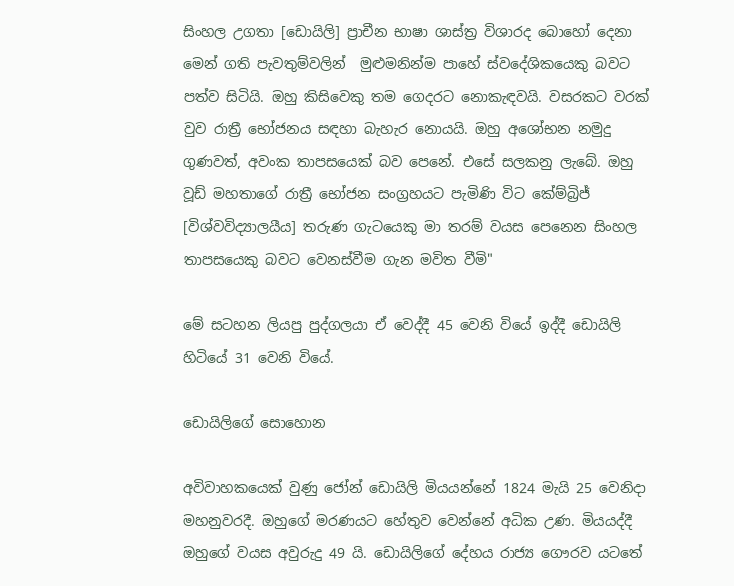සිංහල උගතා [ඩොයිලි] ප්‍රාචීන භාෂා ශාස්ත්‍ර විශාරද බොහෝ දෙනා මෙන් ගති පැවතුම්වලින්  මුළුමනින්ම පාහේ ස්වදේශිකයෙකු බවට පත්ව සිටියි. ඔහු කිසිවෙකු තම ගෙදරට නොකැඳවයි. වසරකට වරක් වුව රාත්‍රී භෝජනය සඳහා බැහැර නොයයි. ඔහු අශෝභන නමුදු ගුණවත්, අවංක තාපසයෙක් බව පෙනේ. එසේ සලකනු ලැබේ. ඔහු වූඩ් මහතාගේ රාත්‍රී භෝජන සංග්‍රහයට පැමිණි විට කේම්බ්‍රිජ්  [විශ්වවිද්‍යාලයීය] තරුණ ගැටයෙකු මා තරම් වයස පෙනෙන සිංහල තාපසයෙකු බවට වෙනස්වීම ගැන මවිත වීමි"

මේ සටහන ලියපු පුද්ගලයා ඒ වෙද්දී 45 වෙනි වියේ ඉද්දී ඩොයිලි හිටියේ 31 වෙනි වියේ.

ඩොයිලිගේ සොහොන

අවිවාහකයෙක් වුණු ජෝන් ඩොයිලි මියයන්නේ 1824 මැයි 25 වෙනිදා මහනුවරදී. ඔහුගේ මරණයට හේතුව වෙන්නේ අධික උණ. මියයද්දී ඔහුගේ වයස අවුරුදු 49 යි. ඩොයිලිගේ දේහය රාජ්‍ය ගෞරව යටතේ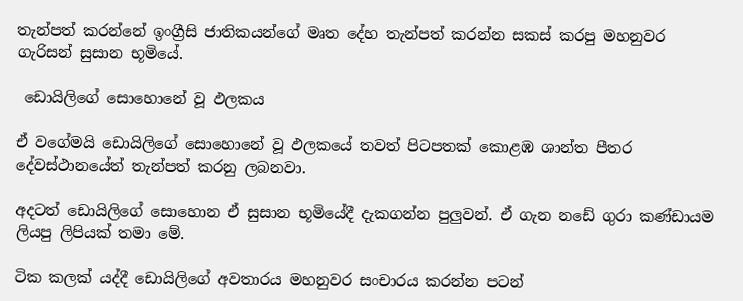තැන්පත් කරන්නේ ඉංග්‍රීසි ජාතිකයන්ගේ මෘත දේහ තැන්පත් කරන්න සකස් කරපු මහනුවර ගැරිසන් සුසාන භූමියේ.

 ඩොයිලිගේ සොහොනේ වූ ඵලකය

ඒ වගේමයි ඩොයිලිගේ සොහොනේ වූ ඵලකයේ තවත් පිටපතක් කොළඹ ශාන්ත පීතර දේවස්ථානයේත් තැන්පත් කරනු ලබනවා.

අදටත් ඩොයිලිගේ සොහොන ඒ සුසාන භූමියේදී දැකගන්න පුලුවන්. ඒ ගැන නඩේ ගුරා කණ්ඩායම ලියපු ලිපියක් තමා මේ.

ටික කලක් යද්දී ඩොයිලිගේ අවතාරය මහනුවර සංචාරය කරන්න පටන්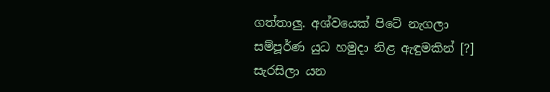ගත්තාලු. අශ්වයෙක් පිටේ නැගලා සම්පූර්ණ යුධ හමුදා නිළ ඇඳුමකින් [?] සැරසිලා යන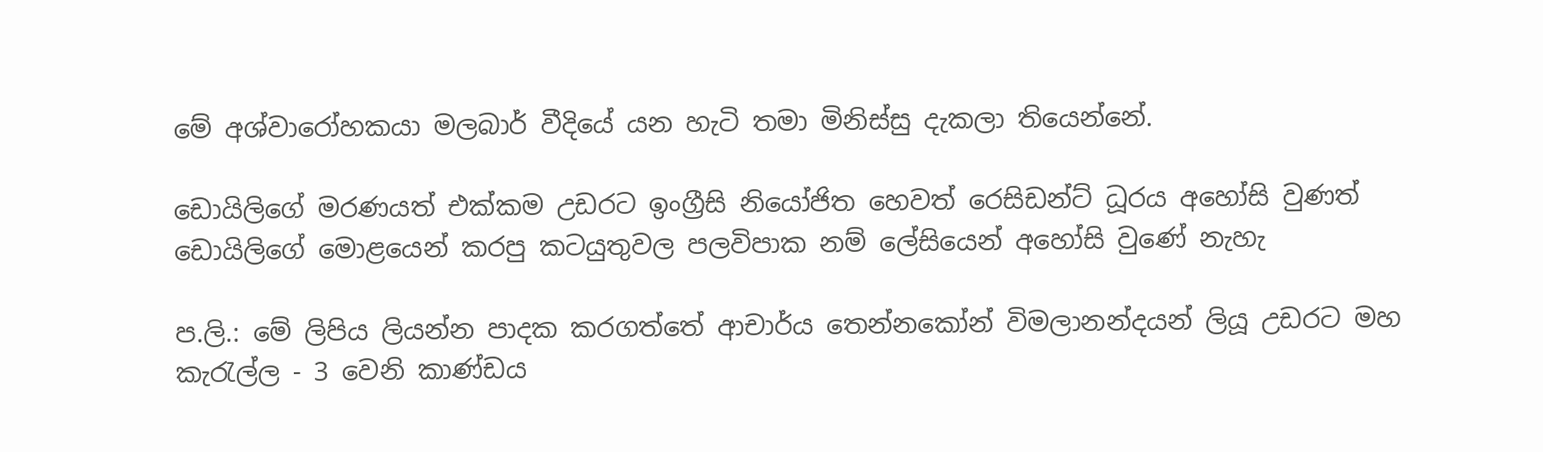මේ අශ්වාරෝහකයා මලබාර් වීදියේ යන හැටි තමා මිනිස්සු දැකලා තියෙන්නේ.

ඩොයිලිගේ මරණයත් එක්කම උඩරට ඉංග්‍රීසි නියෝජිත හෙවත් රෙසිඩන්ට් ධූරය අහෝසි වුණත් ඩොයිලිගේ මොළයෙන් කරපු කටයුතුවල පලවිපාක නම් ලේසියෙන් අහෝසි වුණේ නැහැ

ප.ලි.: මේ ලිපිය ලියන්න පාදක කරගත්තේ ආචාර්ය තෙන්නකෝන් විමලානන්දයන් ලියූ උඩරට මහ කැරැල්ල - 3 වෙනි කාණ්ඩය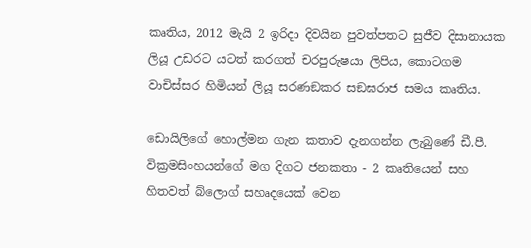කෘතිය, 2012 මැයි 2 ඉරිදා දිවයින පුවත්පතට සුජීව දිසානායක ලියූ උඩරට යටත් කරගත් චරපුරුෂයා ලිපිය, කොටගම වාචිස්සර හිමියන් ලියූ සරණඞකර සඞඝරාජ සමය කෘතිය.

ඩොයිලිගේ හොල්මන ගැන කතාව දැනගන්න ලැබුණේ ඩී.පී. වික්‍රමසිංහයන්ගේ මග දිගට ජනකතා - 2 කෘතියෙන් සහ හිතවත් බ්ලොග් සහෘදයෙක් වෙන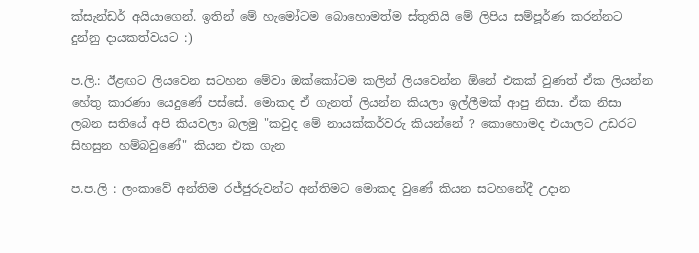ක්සැන්ඩර් අයියාගෙන්. ඉතින් මේ හැමෝටම බොහොමත්ම ස්තුතියි මේ ලිපිය සම්පූර්ණ කරන්නට දුන්නු දායකත්වයට :)

ප.ලි.: ඊළඟට ලියවෙන සටහන මේවා ඔක්කෝටම කලින් ලියවෙන්න ඕනේ එකක් වුණත් ඒක ලියන්න හේතු කාරණා යෙදුණේ පස්සේ. මොකද ඒ ගැනත් ලියන්න කියලා ඉල්ලීමක් ආපු නිසා. ඒක නිසා ලබන සතියේ අපි කියවලා බලමු "කවුද මේ නායක්කර්වරු කියන්නේ ? කොහොමද එයාලට උඩරට සිහසුන හම්බවුණේ" කියන එක ගැන

ප.ප.ලි : ලංකාවේ අන්තිම රජ්ජුරුවන්ට අන්තිමට මොකද වුණේ කියන සටහනේදී උදාන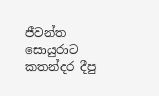ජීවන්ත සොයුරාට කතන්දර දීපු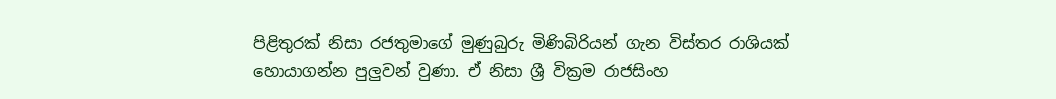පිළිතුරක් නිසා රජතුමාගේ මුණුබුරු මිණිබිරියන් ගැන විස්තර රාශියක් හොයාගන්න පුලුවන් වුණා. ඒ නිසා ශ්‍රී වික්‍රම රාජසිංහ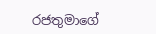රජතුමාගේ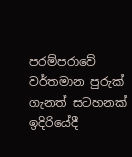පරම්පරාවේ වර්තමාන පුරුක් ගැනත් සටහනක් ඉදිරියේදී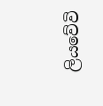ලියවේවි